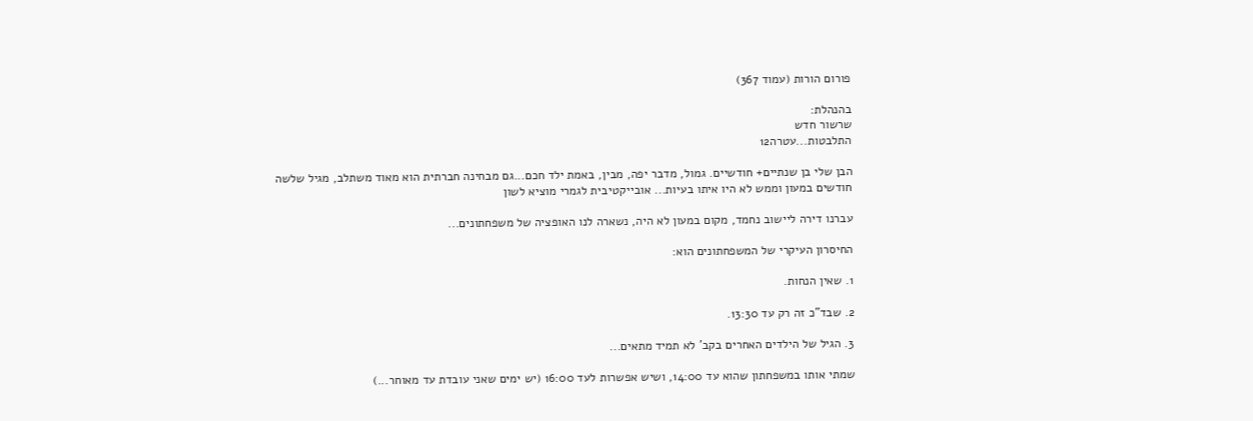פורום הורות (עמוד 367)

בהנהלת:
שרשור חדש
התלבטות...עטרה12

הבן שלי בן שנתיים+ חודשיים. גמול, מדבר יפה, מבין, באמת ילד חכם...גם מבחינה חברתית הוא מאוד משתלב, מגיל שלשה חודשים במעון וממש לא היו איתו בעיות... אובייקטיבית לגמרי מוציא לשון

עברנו דירה ליישוב נחמד, מקום במעון לא היה, נשארה לנו האופציה של משפחתונים...

החיסרון העיקרי של המשפחתונים הוא:

1. שאין הנחות.

2. שבד"כ זה רק עד 13:30.

3. הגיל של הילדים האחרים בקב' לא תמיד מתאים...

שמתי אותו במשפחתון שהוא עד 14:00, ושיש אפשרות לעד 16:00 (יש ימים שאני עובדת עד מאוחר...)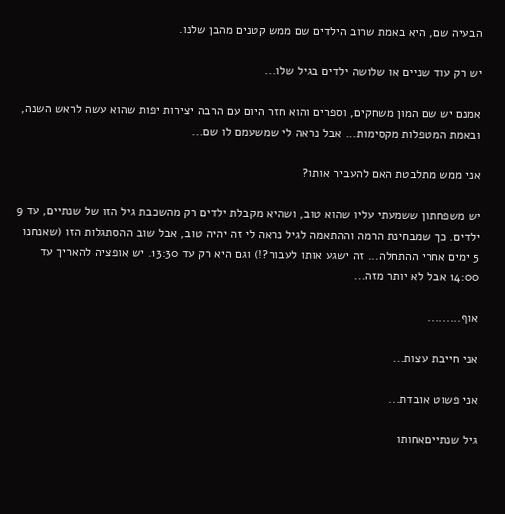הבעיה שם, היא באמת שרוב הילדים שם ממש קטנים מהבן שלנו.

יש רק עוד שניים או שלושה ילדים בגיל שלו...

אמנם יש שם המון משחקים, וספרים והוא חזר היום עם הרבה יצירות יפות שהוא עשה לראש השנה, ובאמת המטפלות מקסימות... אבל נראה לי שמשעמם לו שם...

אני ממש מתלבטת האם להעביר אותו?

יש משפחתון ששמעתי עליו שהוא טוב, ושהיא מקבלת ילדים רק מהשכבת גיל הזו של שנתיים, עד 9 ילדים. כך שמבחינת הרמה וההתאמה לגיל נראה לי זה יהיה טוב, אבל שוב ההסתגלות הזו (שאנחנו 5 ימים אחרי ההתחלה... זה ישגע אותו לעבור?!) וגם היא רק עד 13:30. יש אופציה להאריך עד 14:00 אבל לא יותר מזה...

אוף.........

אני חייבת עצות...

אני פשוט אובדת...

גיל שנתייםאחותו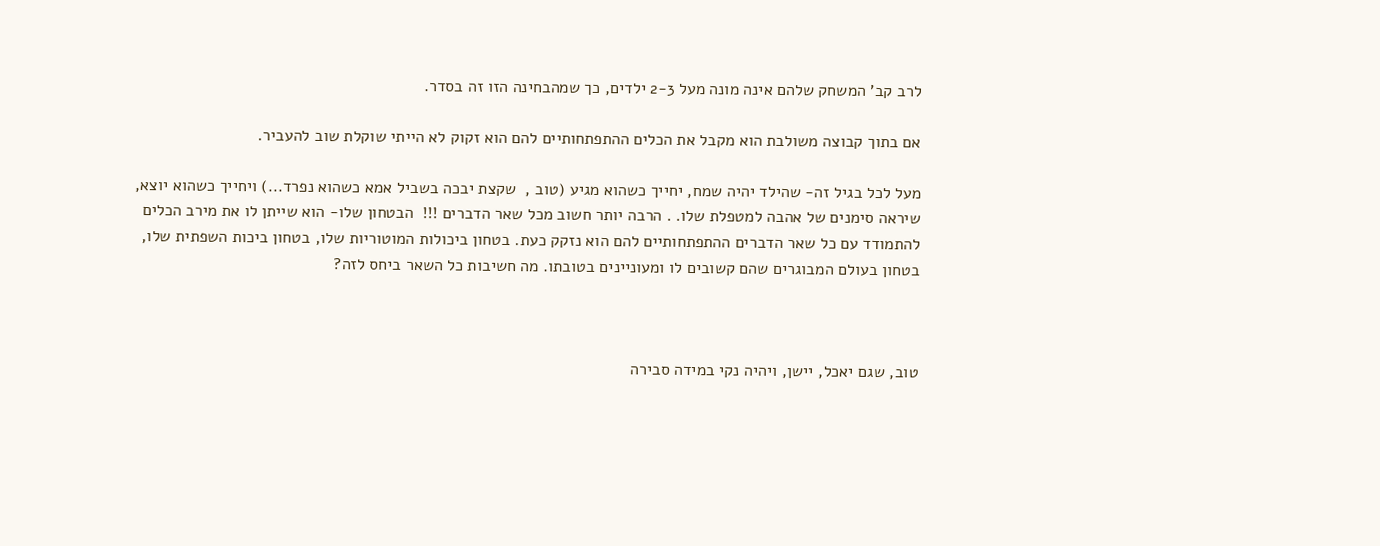לרב קב' המשחק שלהם אינה מונה מעל 2-3 ילדים, כך שמהבחינה הזו זה בסדר.

אם בתוך קבוצה משולבת הוא מקבל את הכלים ההתפתחותיים להם הוא זקוק לא הייתי שוקלת שוב להעביר.

מעל לכל בגיל זה- שהילד יהיה שמח, יחייך כשהוא מגיע (טוב ,  שקצת יבכה בשביל אמא כשהוא נפרד...) ויחייך כשהוא יוצא, שיראה סימנים של אהבה למטפלת שלו. . הרבה יותר חשוב מכל שאר הדברים !!!  הבטחון שלו- הוא שייתן לו את מירב הכלים להתמודד עם כל שאר הדברים ההתפתחותיים להם הוא נזקק כעת. בטחון ביכולות המוטוריות שלו, בטחון ביכות השפתית שלו, בטחון בעולם המבוגרים שהם קשובים לו ומעוניינים בטובתו. מה חשיבות כל השאר ביחס לזה?



טוב, שגם יאכל, יישן, ויהיה נקי במידה סבירה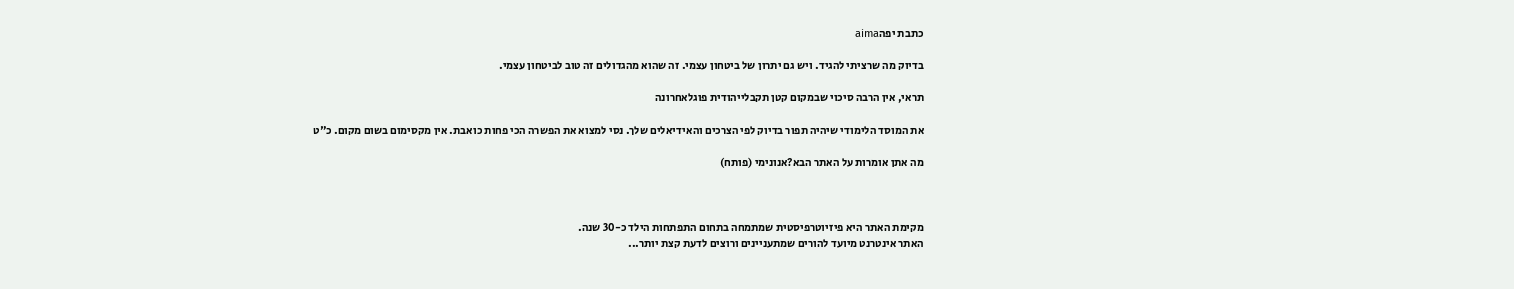כתבת יפהaima

בדיוק מה שרציתי להגיד. ויש גם יתרון של ביטחון עצמי. זה שהוא מהגדולים זה טוב לביטחון עצמי.

תראי, אין הרבה סיכוי שבמקום קטן תקבלייהודית פוגלאחרונה

את המוסד הלימודי שיהיה תפור בדיוק לפי הצרכים והאידיאלים שלך. נסי למצוא את הפשרה הכי פחות כואבת. אין מקסימום בשום מקום. כ"ט

מה אתן אומרות על האתר הבא?אנונימי (פותח)



מקימת האתר היא פיזיוטרפיסטית שמתמחה בתחום התפתחות הילד כ-30 שנה.
האתר אינטרנט מיועד להורים שמתעניינים ורוצים לדעת קצת יותר...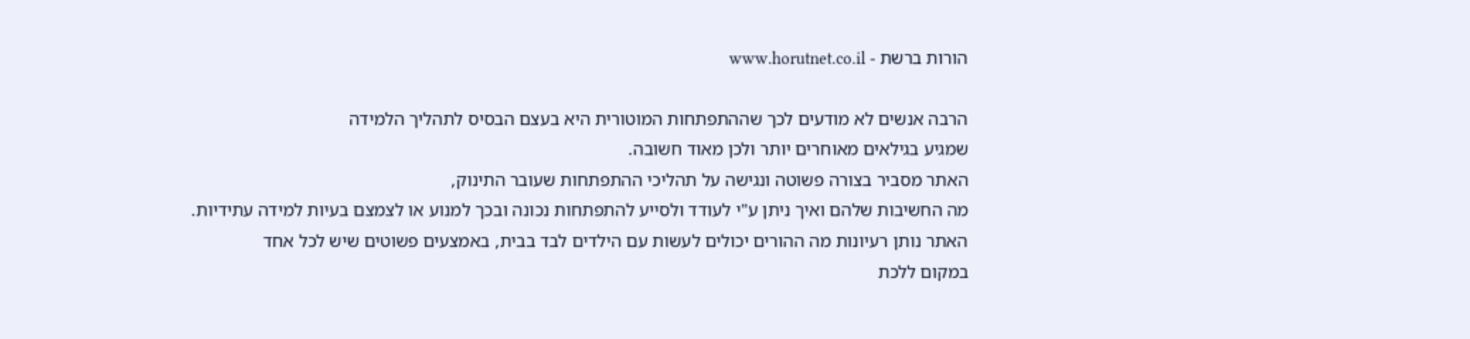הורות ברשת - www.horutnet.co.il

הרבה אנשים לא מודעים לכך שההתפתחות המוטורית היא בעצם הבסיס לתהליך הלמידה
שמגיע בגילאים מאוחרים יותר ולכן מאוד חשובה.
האתר מסביר בצורה פשוטה ונגישה על תהליכי ההתפתחות שעובר התינוק,
מה החשיבות שלהם ואיך ניתן ע"י לעודד ולסייע להתפתחות נכונה ובכך למנוע או לצמצם בעיות למידה עתידיות.
האתר נותן רעיונות מה ההורים יכולים לעשות עם הילדים לבד בבית, באמצעים פשוטים שיש לכל אחד
במקום ללכת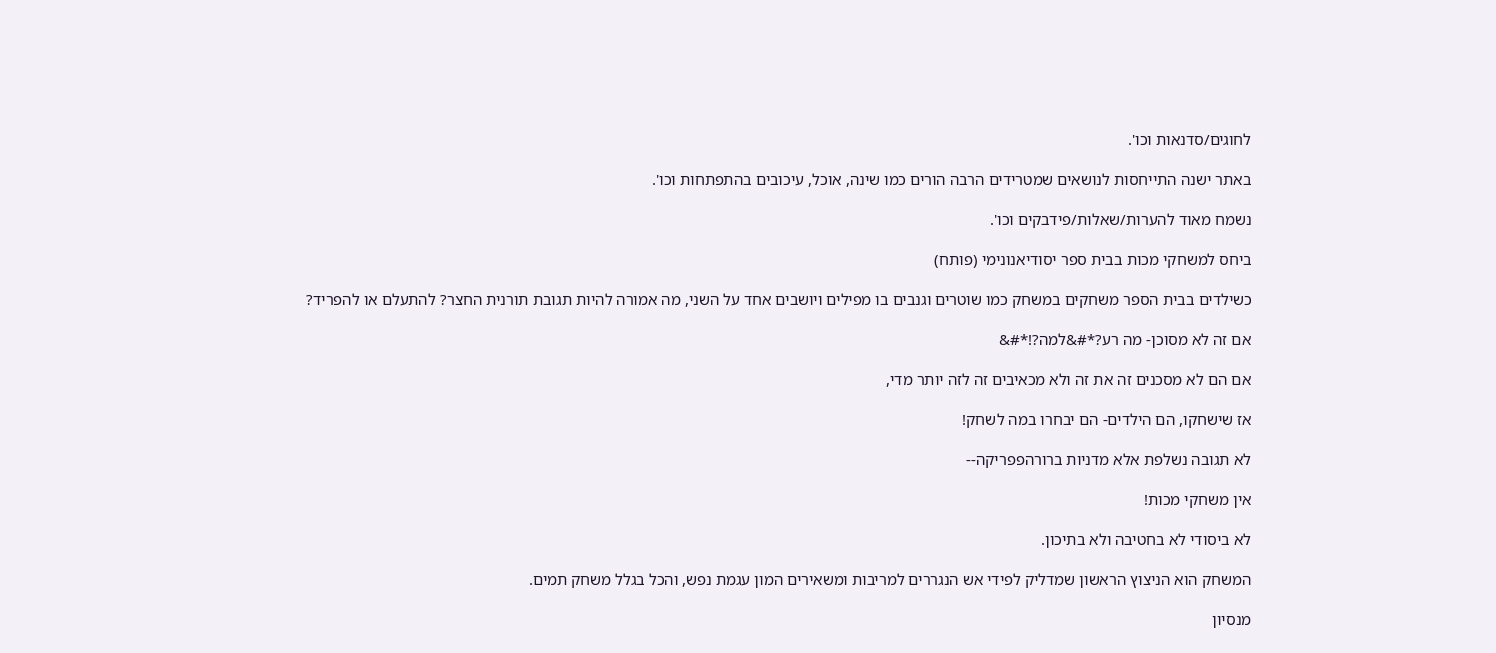לחוגים/סדנאות וכו'.

באתר ישנה התייחסות לנושאים שמטרידים הרבה הורים כמו שינה, אוכל, עיכובים בהתפתחות וכו'.

נשמח מאוד להערות/שאלות/פידבקים וכו'.

ביחס למשחקי מכות בבית ספר יסודיאנונימי (פותח)

כשילדים בבית הספר משחקים במשחק כמו שוטרים וגנבים בו מפילים ויושבים אחד על השני, מה אמורה להיות תגובת תורנית החצר? להתעלם או להפריד?

אם זה לא מסוכן- מה רע?*#&למה?!*#&

אם הם לא מסכנים זה את זה ולא מכאיבים זה לזה יותר מדי,

אז שישחקו, הם הילדים- הם יבחרו במה לשחק!

לא תגובה נשלפת אלא מדניות ברורהפפריקה--

אין משחקי מכות!

לא ביסודי לא בחטיבה ולא בתיכון.

המשחק הוא הניצוץ הראשון שמדליק לפידי אש הנגררים למריבות ומשאירים המון עגמת נפש, והכל בגלל משחק תמים.

מנסיון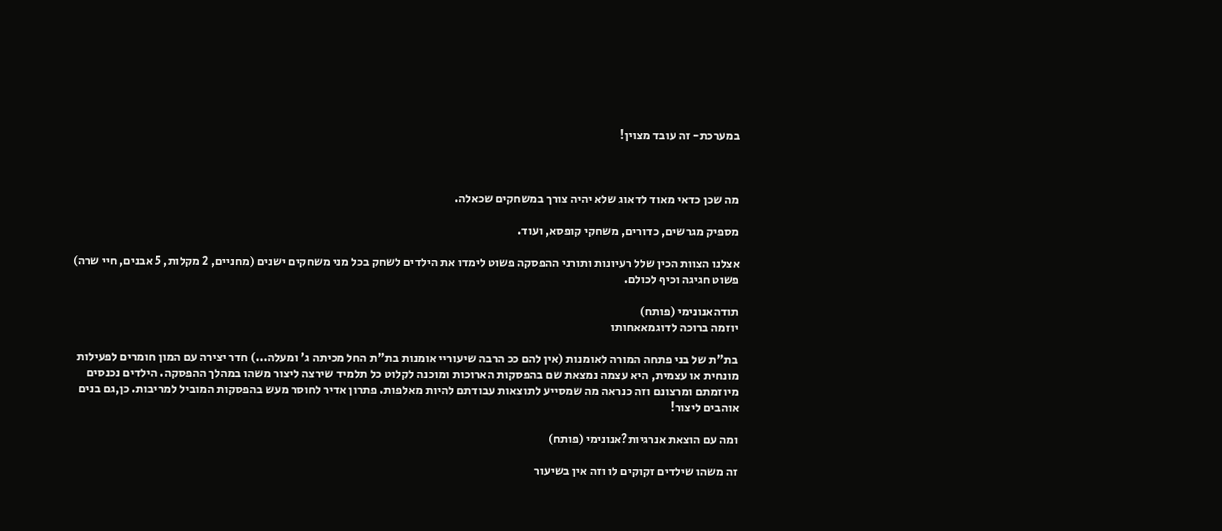במערכת- זה עובד מצוין!



מה שכן כדאי מאוד לדאוג שלא יהיה צורך במשחקים שכאלה.

מספיק מגרשים, כדורים, משחקי קופסא, ועוד.

אצלנו הצוות הכין שלל רעיונות ותורני ההפסקה פשוט לימדו את הילדים לשחק בכל מני משחקים ישנים (מחניים, 2 מקלות, 5 אבנים, חיי שרה) פשוט חגיגה וכיף לכולם.

תודהאנונימי (פותח)
יוזמה ברוכה לדוגמאאחותו

בת"ת של בני פתחה המורה לאומנות (אין להם ככ הרבה שיעוריי אומנות בת"ת החל מכיתה ג' ומעלה...) חדר יצירה עם המון חומרים לפעילות מונחית או עצמית, היא עצמה נמצאת שם בהפסקות הארוכות ומוכנה לקלוט כל תלמיד שירצה ליצור משהו במהלך ההפסקה. הילדים נכנסים מיוזמתם ומרצונם וזה כנראה מה שמסייע לתוצאות עבודתם להיות מאלפות. פתרון אדיר לחוסר מעש בהפסקות המוביל למריבות. כן,גם בנים אוהבים ליצור!

ומה עם הוצאת אנרגיות?אנונימי (פותח)

זה משהו שילדים זקוקים לו וזה אין בשיעור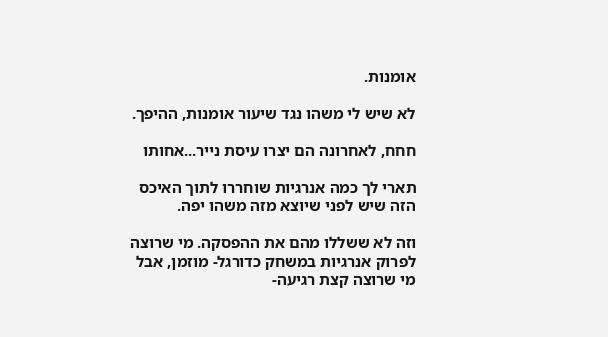אומנות.

לא שיש לי משהו נגד שיעור אומנות, ההיפך.

חחח, לאחרונה הם יצרו עיסת נייר...אחותו

תארי לך כמה אנרגיות שוחררו לתוך האיכס הזה שיש לפני שיוצא מזה משהו יפה.

וזה לא ששללו מהם את ההפסקה. מי שרוצה לפרוק אנרגיות במשחק כדורגל- מוזמן, אבל מי שרוצה קצת רגיעה-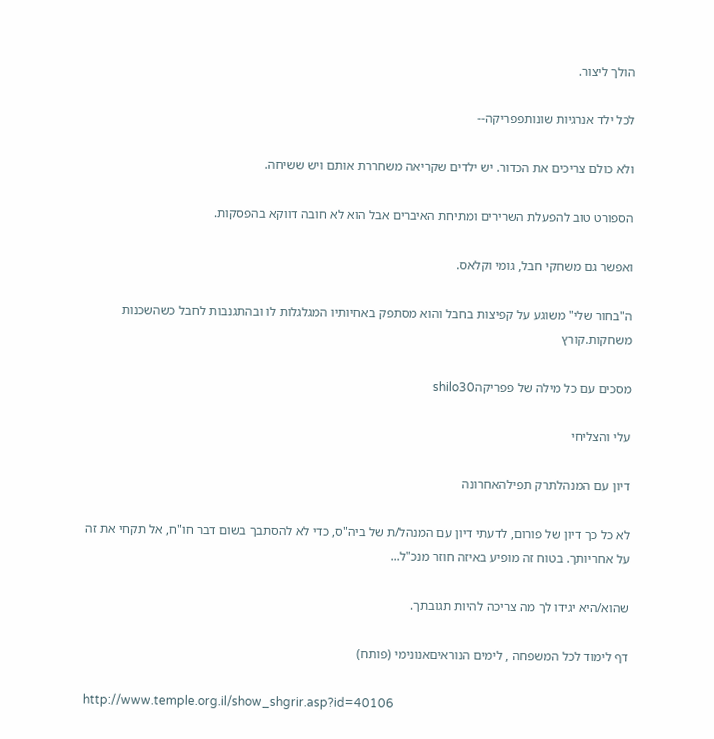הולך ליצור.

לכל ילד אנרגיות שונותפפריקה--

ולא כולם צריכים את הכדור. יש ילדים שקריאה משחררת אותם ויש ששיחה.

הספורט טוב להפעלת השרירים ומתיחת האיברים אבל הוא לא חובה דווקא בהפסקות.

ואפשר גם משחקי חבל, גומי וקלאס.

ה"בחור שלי" משוגע על קפיצות בחבל והוא מסתפק באחיותיו המגלגלות לו ובהתגנבות לחבל כשהשכנות משחקות.קורץ

מסכים עם כל מילה של פפריקהshilo30

עלי והצליחי

דיון עם המנהלתרק תפילהאחרונה

לא כל כך דיון של פורום, לדעתי דיון עם המנהל/ת של ביה"ס, כדי לא להסתבך בשום דבר חו"ח, אל תקחי את זה על אחריותך. בטוח זה מופיע באיזה חוזר מנכ"ל...

שהוא/היא יגידו לך מה צריכה להיות תגובתך.

דף לימוד לכל המשפחה , לימים הנוראיםאנונימי (פותח)

http://www.temple.org.il/show_shgrir.asp?id=40106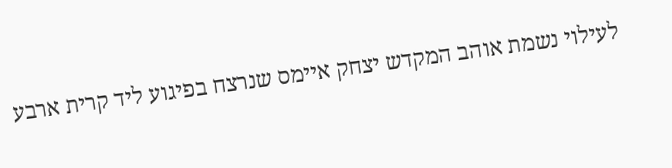לעילוי נשמת אוהב המקדש יצחק איימס שנרצח בפיגוע ליד קרית ארבע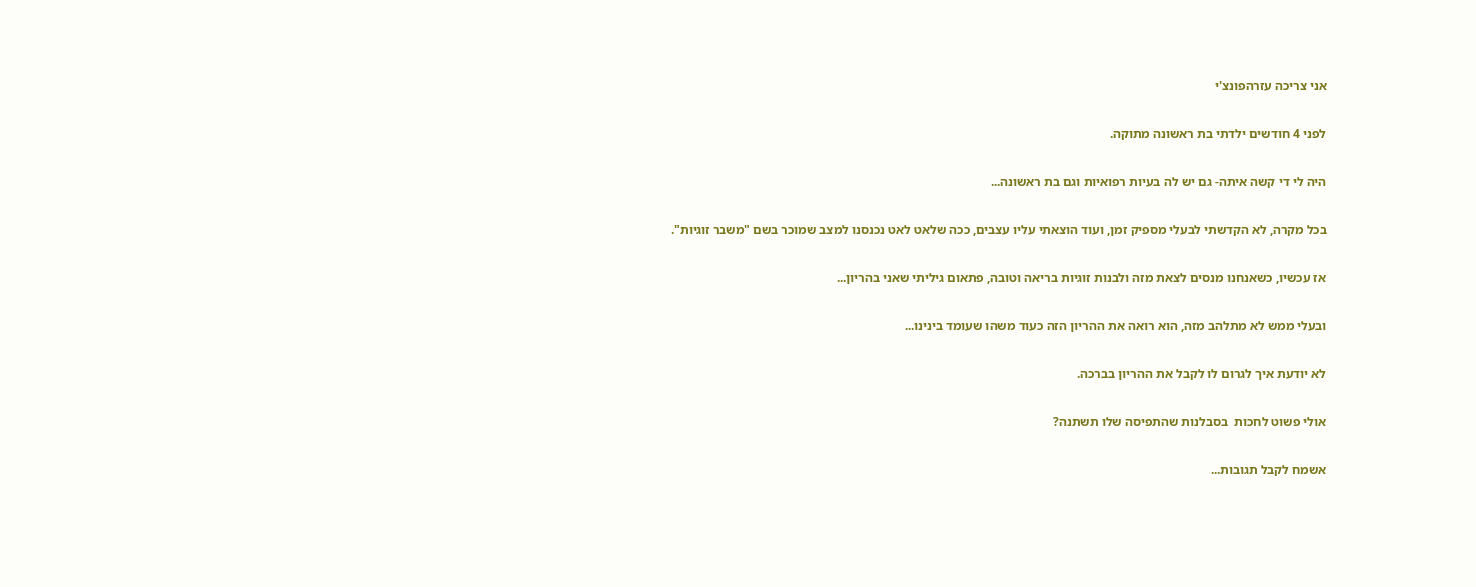אני צריכה עזרהפונצ'י

לפני 4 חודשים ילדתי בת ראשונה מתוקה.

היה לי די קשה איתה- גם יש לה בעיות רפואיות וגם בת ראשונה...

בכל מקרה, לא הקדשתי לבעלי מספיק זמן, ועוד הוצאתי עליו עצבים, ככה שלאט לאט נכנסנו למצב שמוכר בשם "משבר זוגיות".

אז עכשיו, כשאנחנו מנסים לצאת מזה ולבנות זוגיות בריאה וטובה, פתאום גיליתי שאני בהריון...

ובעלי ממש לא מתלהב מזה, הוא רואה את ההריון הזה כעוד משהו שעומד בינינו...

לא יודעת איך לגרום לו לקבל את ההריון בברכה.

אולי פשוט לחכות  בסבלנות שהתפיסה שלו תשתנה?

אשמח לקבל תגובות...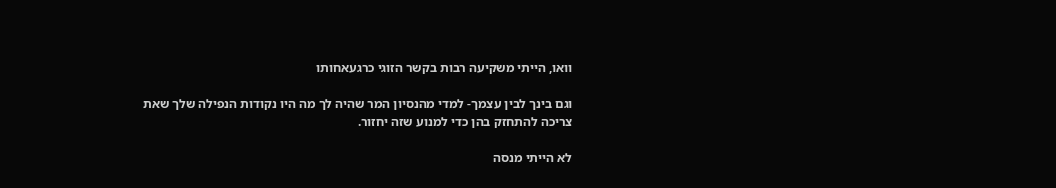וואו, הייתי משקיעה רבות בקשר הזוגי כרגעאחותו

וגם בינך לבין עצמך- למדי מהנסיון המר שהיה לך מה היו נקודות הנפילה שלך שאת צריכה להתחזק בהן כדי למנוע שזה יחזור.

לא הייתי מנסה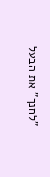"לחנך" את הבעל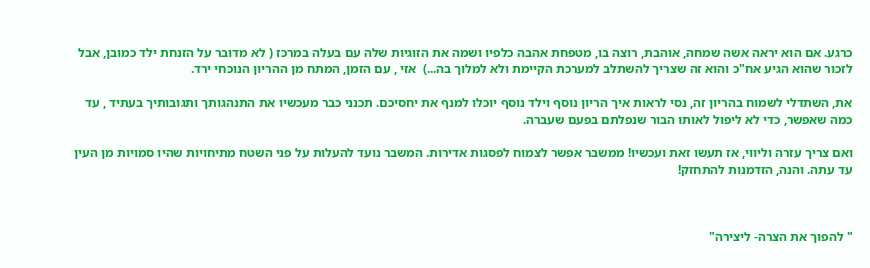כרגע. אם הוא יראה אשה שמחה, אוהבת, רוצה בו, מטפחת אהבה כלפיו ושמה את הזוגיות שלה עם בעלה במרכז ( לא מדובר על הזנחת ילד כמובן, אבל לזכור שהוא הגיע אח"כ והוא זה שצריך להשתלב למערכת הקיימת ולא למלוך בה...)  אזי , עם הזמן, המתח מן ההריון הנוכחי ירד.

את, השתדלי לשמוח בהריון זה, נסי לראות איך הריון נוסף וילד נוסף יוכלו למנף את יחסיכם. תכנני כבר מעכשיו את התנהגותך ותגובותיך בעתיד , עד כמה שאפשר, כדי לא ליפול לאותו הבור שנפלתם בפעם שעברה.

ואם צריך עזרה וליווי, אז תעשו זאת ועכשיו! ממשבר אפשר לצמוח לפסגות אדירות. המשבר נועד להעלות על פני השטח מתיחויות שהיו סמויות מן העין עד עתה. והנה, הזדמנות להתחזק!



" להפוך את הצרה- ליצירה"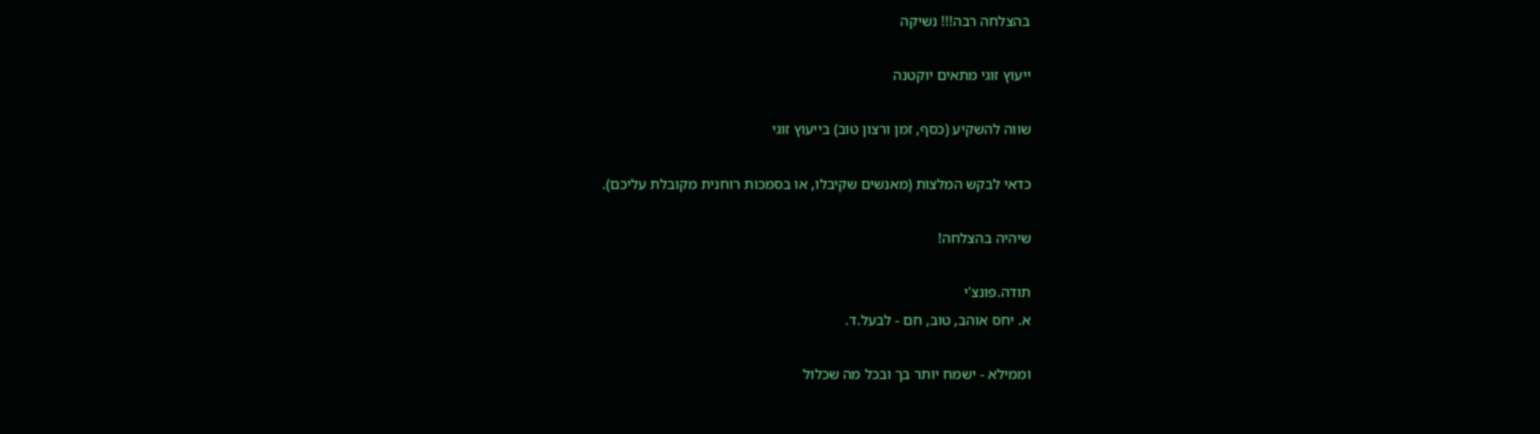בהצלחה רבה!!! נשיקה

ייעוץ זוגי מתאים יוקטנה

שווה להשקיע (כסף, זמן ורצון טוב) בייעוץ זוגי

כדאי לבקש המלצות (מאנשים שקיבלו, או בסמכות רוחנית מקובלת עליכם).

שיהיה בהצלחה!

תודה.פונצ'י
א. יחס אוהב, טוב, חם - לבעל.ד.

וממילא - ישמח יותר בך ובכל מה שכלול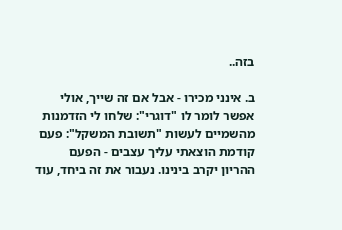בזה..

ב. אינני מכירו - אבל אם זה שייך, אולי אפשר לומר לו "דוגרי": שלחו לי הזדמנות מהשמיים לעשות "תשובת המשקל": פעם קודמת הוצאתי עליך עצבים - הפעם ההריון יקרב בינינו. נעבור את זה ביחד, עוד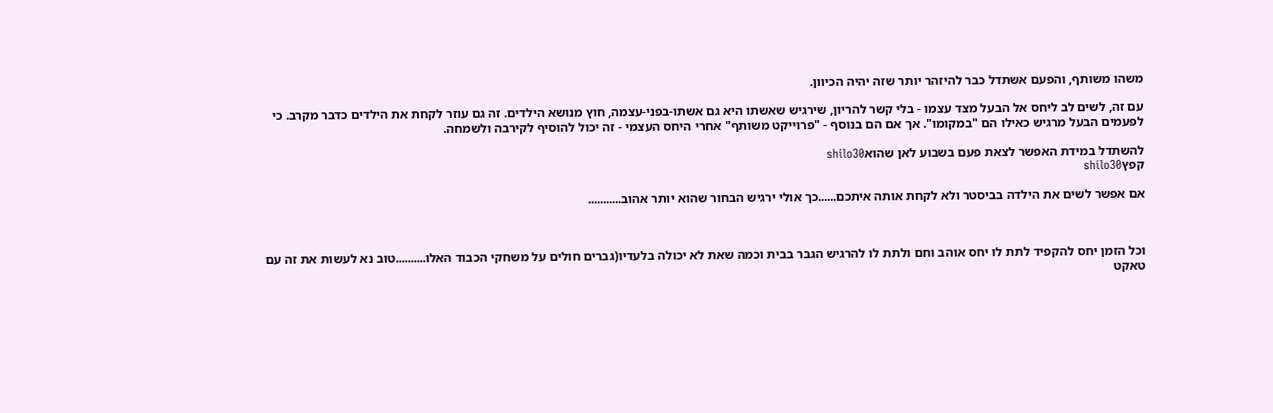משהו משותף, והפעם אשתדל כבר להיזהר יותר שזה יהיה הכיוון.

עם זה, לשים לב ליחס אל הבעל מצד עצמו - בלי קשר להריון, שירגיש שאשתו היא גם אשתו-בפני-עצמה, חוץ מנושא הילדים. זה גם עוזר לקחת את הילדים כדבר מקרב. כי לפעמים הבעל מרגיש כאילו הם "במקומו". אך אם הם בנוסף - "פרוייקט משותף" אחרי היחס העצמי - זה יכול להוסיף לקירבה ולשמחה.

להשתדל במידת האפשר לצאת פעם בשבוע לאן שהואshilo30
קפץshilo30

אם אפשר לשים את הילדה בביסטר ולא לקחת אותה איתכם......כך אולי ירגיש הבחור שהוא יותר אהוב...........



וכל הזמן יחס להקפיד לתת לו יחס אוהב וחם ולתת לו להרגיש הגבר בבית וכמה שאת לא יכולה בלעדיו(גברים חולים על משחקי הכבוד האלו..........טוב נא לעשות את זה עם טאקט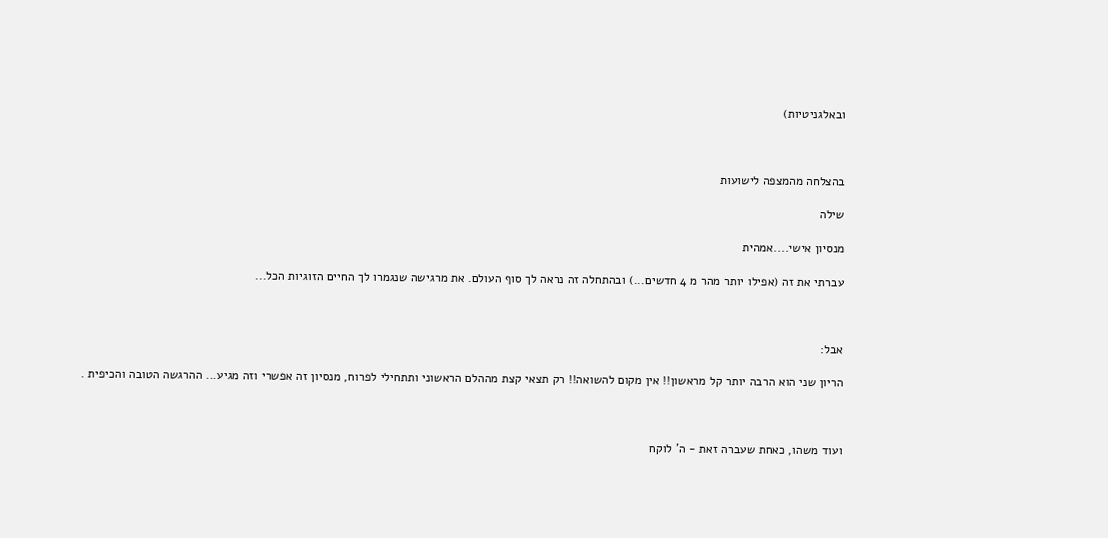ובאלגניטיות)



בהצלחה מהמצפה לישועות

שילה

מנסיון אישי....אמהית

עברתי את זה (אפילו יותר מהר מ 4 חדשים...) ובהתחלה זה נראה לך סוף העולם. את מרגישה שנגמרו לך החיים הזוגיות הכל...



אבל:

הריון שני הוא הרבה יותר קל מראשון!! אין מקום להשואה!! רק תצאי קצת מההלם הראשוני ותתחילי לפרוח, מנסיון זה אפשרי וזה מגיע... ההרגשה הטובה והכיפית .



ועוד משהו, כאחת שעברה זאת - ה' לוקח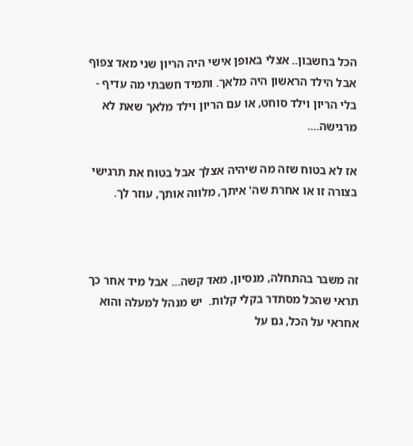הכל בחשבון.. אצלי באופן אישי היה הריון שני מאד צפוף אבל הילד הראשון היה מלאך. ותמיד חשבתי מה עדיף - בלי הריון וילד סוחט, או עם הריון וילד מלאך שאת לא מרגישה....

אז לא בטוח שזה מה שיהיה אצלך אבל בטוח את תרגישי בצורה זו או אחרת שה' איתך, מלווה אותך, עוזר לך.



זה משבר בהתחלה, מנסיון, מאד קשה... אבל מיד אחר כך תראי שהכל מסתדר בקלי קלות.  יש מנהל למעלה והוא אחראי על הכל, גם על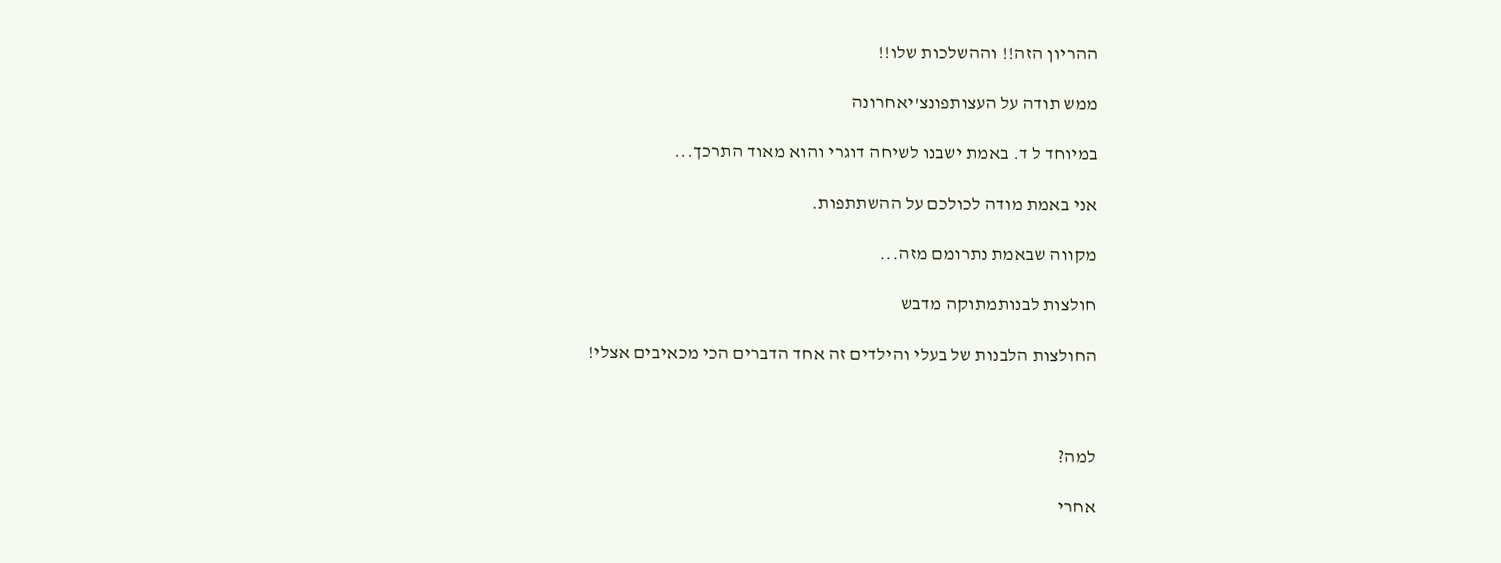ההריון הזה!! וההשלכות שלו!!

ממש תודה על העצותפונצ'יאחרונה

במיוחד ל ד. באמת ישבנו לשיחה דוגרי והוא מאוד התרכך...

אני באמת מודה לכולכם על ההשתתפות.

מקווה שבאמת נתרומם מזה...

חולצות לבנותמתוקה מדבש

החולצות הלבנות של בעלי והילדים זה אחד הדברים הכי מכאיבים אצלי!



למה?

אחרי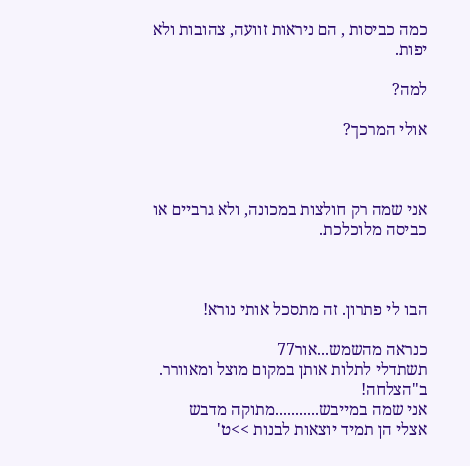כמה כביסות , הם ניראות זוועה, צהובות ולא יפות.

למה?

אולי המרכך?



אני שמה רק חולצות במכונה, ולא גרביים או כביסה מלוכלכת.



הבו לי פתרון. זה מתסכל אותי נורא!

כנראה מהשמש...אור77
תשתדלי לתלות אותן במקום מוצל ומאוורר. ב"הצלחה!
אני שמה במייבש...........מתוקה מדבש
אצלי הן תמיד יוצאות לבנות >>ט'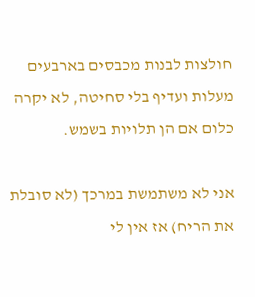חולצות לבנות מכבסים בארבעים מעלות ועדיף בלי סחיטה, לא יקרה כלום אם הן תלויות בשמש.

אני לא משתמשת במרכך (לא סובלת את הריח) אז אין לי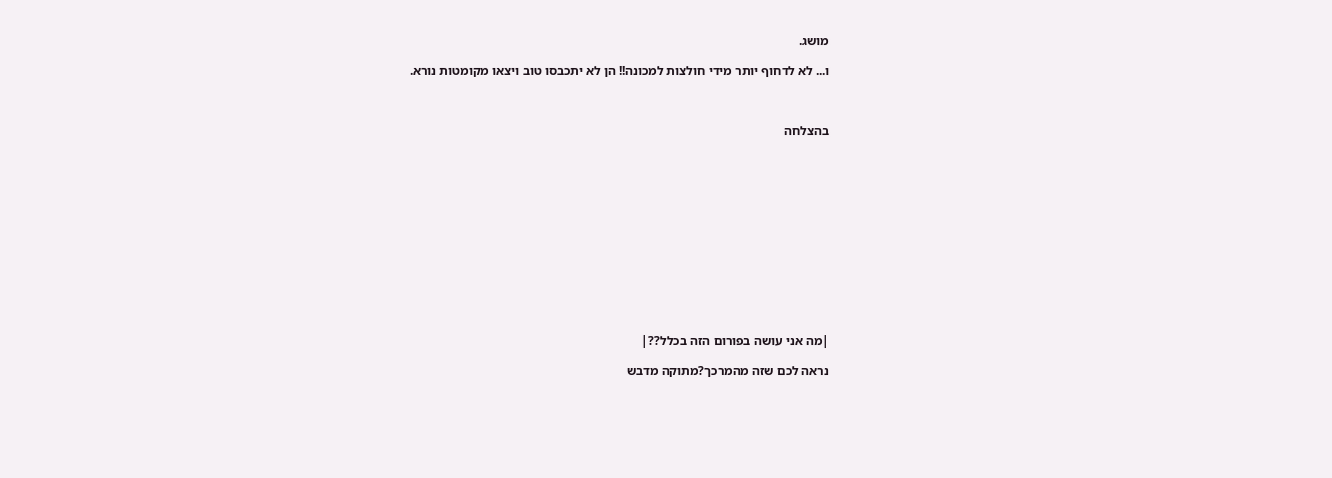מושג.

ו... לא לדחוף יותר מידי חולצות למכונה!! הן לא יתכבסו טוב ויצאו מקומטות נורא.



בהצלחה













|מה אני עושה בפורום הזה בכלל??|

נראה לכם שזה מהמרכך?מתוקה מדבש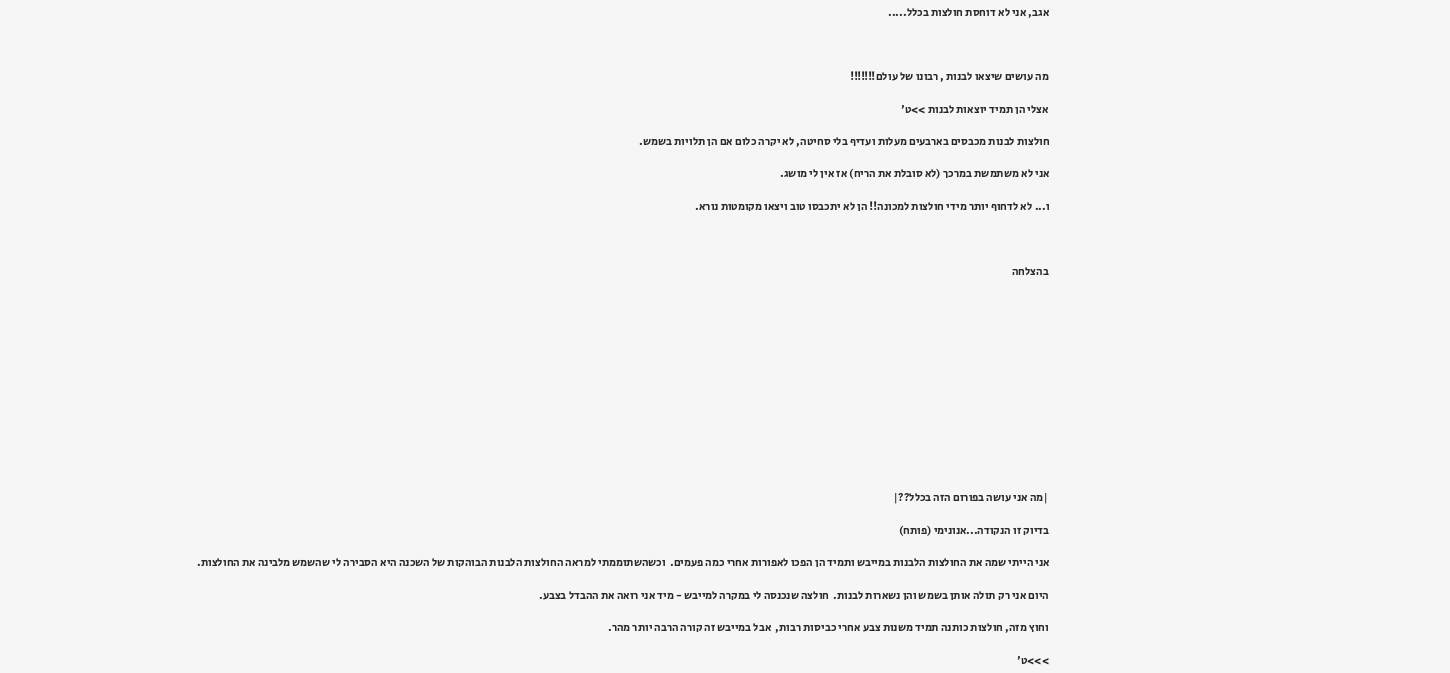אגב, אני לא דוחסת חולצות בכלל.....



מה עושים שיצאו לבנות , רבונו של עולם!!!!!!!

אצלי הן תמיד יוצאות לבנות >>ט'

חולצות לבנות מכבסים בארבעים מעלות ועדיף בלי סחיטה, לא יקרה כלום אם הן תלויות בשמש.

אני לא משתמשת במרכך (לא סובלת את הריח) אז אין לי מושג.

ו... לא לדחוף יותר מידי חולצות למכונה!! הן לא יתכבסו טוב ויצאו מקומטות נורא.



בהצלחה













|מה אני עושה בפורום הזה בכלל??|

בדיוק זו הנקודה...אנונימי (פותח)

אני הייתי שמה את החולצות הלבנות במייבש ותמיד הן הפכו לאפורות אחרי כמה פעמים.  וכשהשתוממתי למראה החולצות הלבנות הבוהקות של השכנה היא הסבירה לי שהשמש מלבינה את החולצות.

היום אני רק תולה אותן בשמש והן נשארות לבנות.  חולצה שנכנסה לי במקרה למייבש - מיד אני רואה את ההבדל בצבע.

וחוץ מזה, חולצות כותנה תמיד משנות צבע אחרי כביסות רבות,  אבל במייבש זה קורה הרבה יותר מהר.

>>>ט'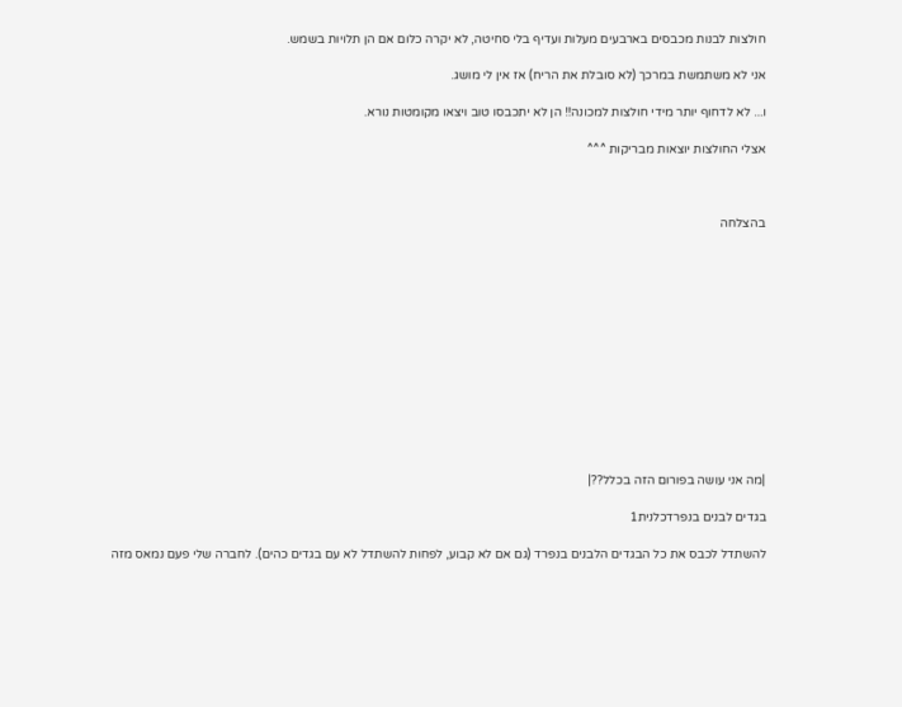חולצות לבנות מכבסים בארבעים מעלות ועדיף בלי סחיטה, לא יקרה כלום אם הן תלויות בשמש.

אני לא משתמשת במרכך (לא סובלת את הריח) אז אין לי מושג.

ו... לא לדחוף יותר מידי חולצות למכונה!! הן לא יתכבסו טוב ויצאו מקומטות נורא.

אצלי החולצות יוצאות מבריקות ^^^



בהצלחה













|מה אני עושה בפורום הזה בכלל??|

בגדים לבנים בנפרדכלנית1

להשתדל לכבס את כל הבגדים הלבנים בנפרד (גם אם לא קבוע, לפחות להשתדל לא עם בגדים כהים). לחברה שלי פעם נמאס מזה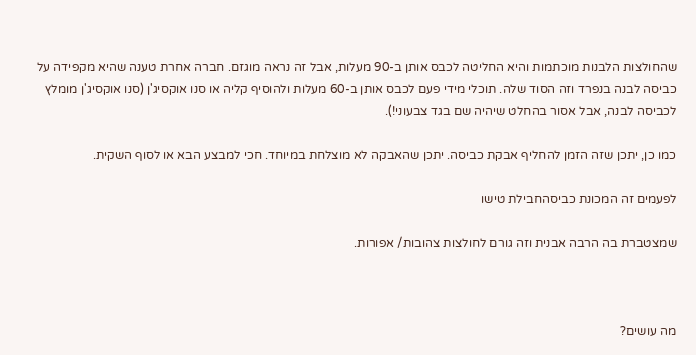שהחולצות הלבנות מוכתמות והיא החליטה לכבס אותן ב-90 מעלות, אבל זה נראה מוגזם. חברה אחרת טענה שהיא מקפידה על כביסה לבנה בנפרד וזה הסוד שלה. תוכלי מידי פעם לכבס אותן ב-60 מעלות ולהוסיף קליה או סנו אוקסיג'ן (סנו אוקסיג'ן מומלץ לכביסה לבנה, אבל אסור בהחלט שיהיה שם בגד צבעוני!).

כמו כן, יתכן שזה הזמן להחליף אבקת כביסה. יתכן שהאבקה לא מוצלחת במיוחד. חכי למבצע הבא או לסוף השקית.

לפעמים זה המכונת כביסהחבילת טישו

שמצטברת בה הרבה אבנית וזה גורם לחולצות צהובות/ אפורות.



מה עושים?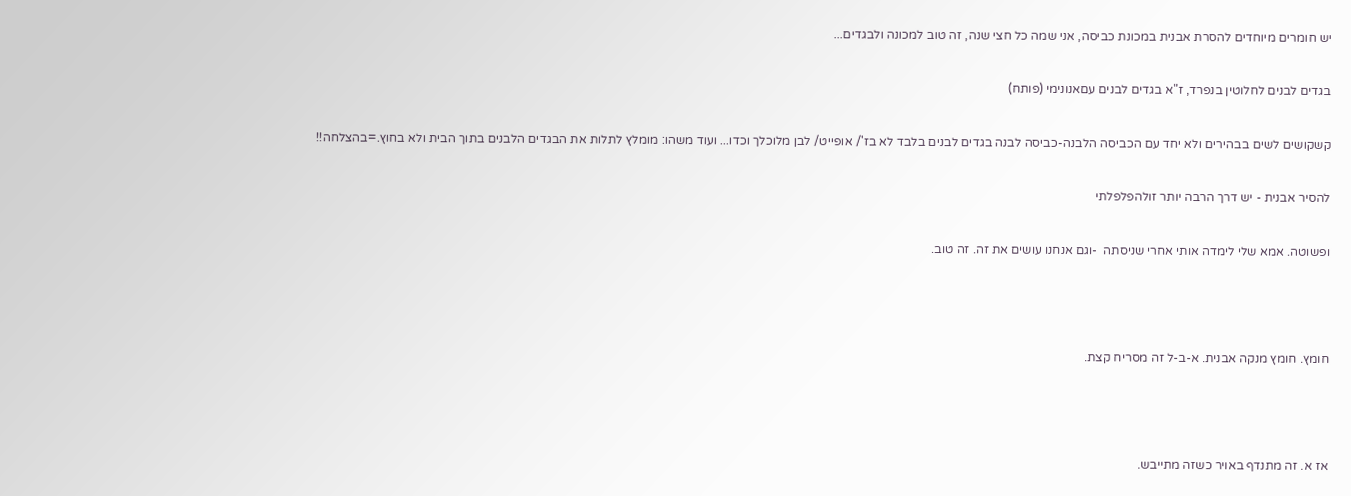יש חומרים מיוחדים להסרת אבנית במכונת כביסה, אני שמה כל חצי שנה, זה טוב למכונה ולבגדים...

בגדים לבנים לחלוטין בנפרד, ז"א בגדים לבנים עםאנונימי (פותח)

קשקושים לשים בבהירים ולא יחד עם הכביסה הלבנה-כביסה לבנה בגדים לבנים בלבד לא בז'/ אופייט/ לבן מלוכלך וכדו... ועוד משהו: מומלץ לתלות את הבגדים הלבנים בתוך הבית ולא בחוץ.=בהצלחה!!

להסיר אבנית - יש דרך הרבה יותר זולהפלפלתי

ופשוטה. אמא שלי לימדה אותי אחרי שניסתה  -וגם אנחנו עושים את זה. זה טוב.



חומץ. חומץ מנקה אבנית. א-ב-ל זה מסריח קצת.



אז א. זה מתנדף באויר כשזה מתייבש.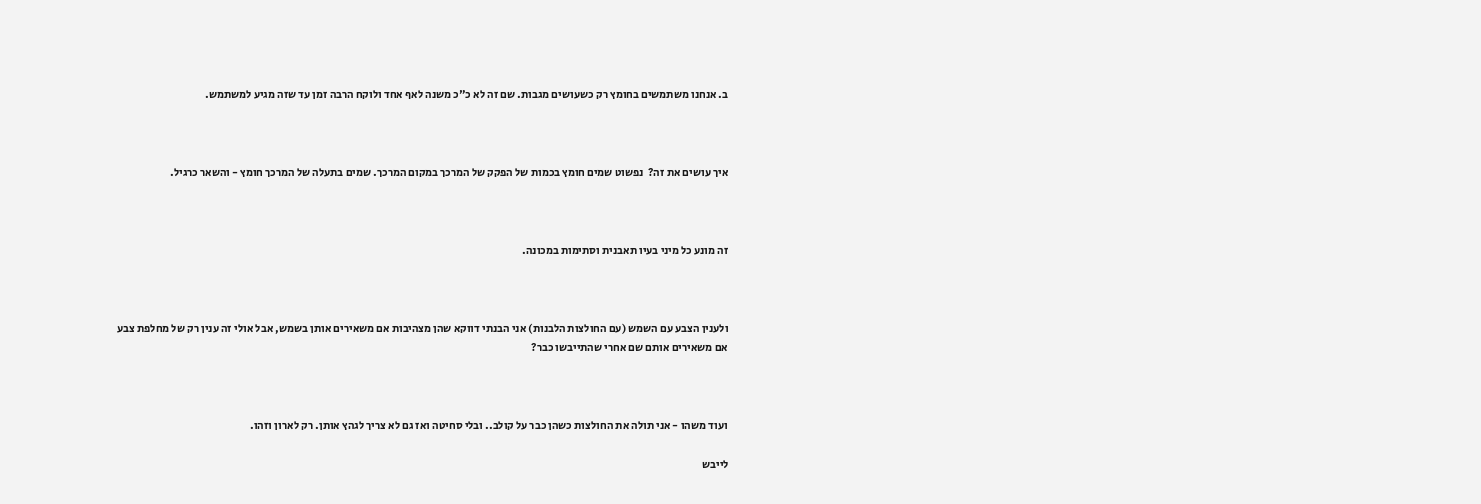ב. אנחנו משתמשים בחומץ רק כשעושים מגבות. שם זה לא כ"כ משנה לאף אחד ולוקח הרבה זמן עד שזה מגיע למשתמש.



איך עושים את זה?  נפשוט שמים חומץ בכמות של הפקק של המרכך במקום המרכך. שמים בתעלה של המרכך חומץ - והשאר כרגיל.



זה מונע כל מיני בעיו תאבנית וסתימות במכונה.



ולענין הצבע עם השמש (עם החולצות הלבנות) אני הבנתי דווקא שהן מצהיבות אם משאירים אותן בשמש, אבל אולי זה ענין רק של מחלפת צבע אם משאירים אותם שם אחרי שהתייבשו כבר?



ועוד משהו - אני תולה את החולצות כשהן כבר על קולב.. ובלי סחיטה ואז גם לא צריך לגהץ אותן. רק לארון וזהו.

לייבש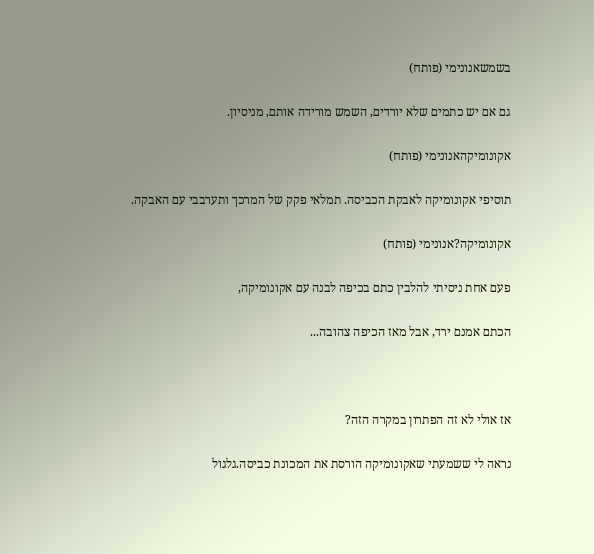בשמשאנונימי (פותח)

גם אם יש כתמים שלא יורדים, השמש מורידה אותם, מניסיון.

אקונומיקהאנונימי (פותח)

תוסיפי אקונומיקה לאבקת הכביסה. תמלאי פקק של המרכך ותערבבי עם האבקה.

אקונומיקה?אנונימי (פותח)

פעם אחת ניסיתי להלבין כתם בכיפה לבנה עם אקונומיקה,

הכתם אמנם ירד, אבל מאז הכיפה צהובה...



אז אולי לא זה הפתרון במקרה הזה?

נראה לי ששמעתי שאקונומיקה הורסת את המכונת כביסה.גלגול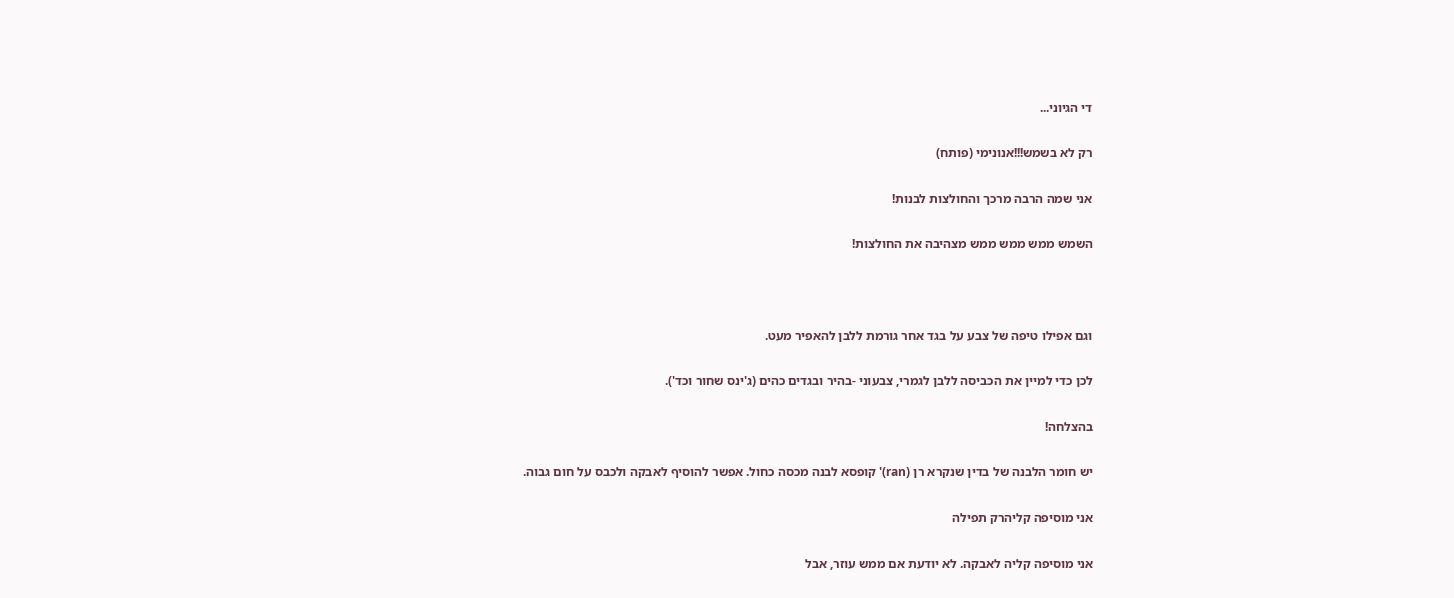די הגיוני...

רק לא בשמש!!!אנונימי (פותח)

אני שמה הרבה מרכך והחולצות לבנות!

השמש ממש ממש ממש מצהיבה את החולצות!



וגם אפילו טיפה של צבע על בגד אחר גורמת ללבן להאפיר מעט.

לכן כדי למיין את הכביסה ללבן לגמרי, צבעוני -בהיר ובגדים כהים (ג'ינס שחור וכד').

בהצלחה!

יש חומר הלבנה של בדין שנקרא רן (ran)' קופסא לבנה מכסה כחול. אפשר להוסיף לאבקה ולכבס על חום גבוה.

אני מוסיפה קליהרק תפילה

אני מוסיפה קליה לאבקה. לא יודעת אם ממש עוזר, אבל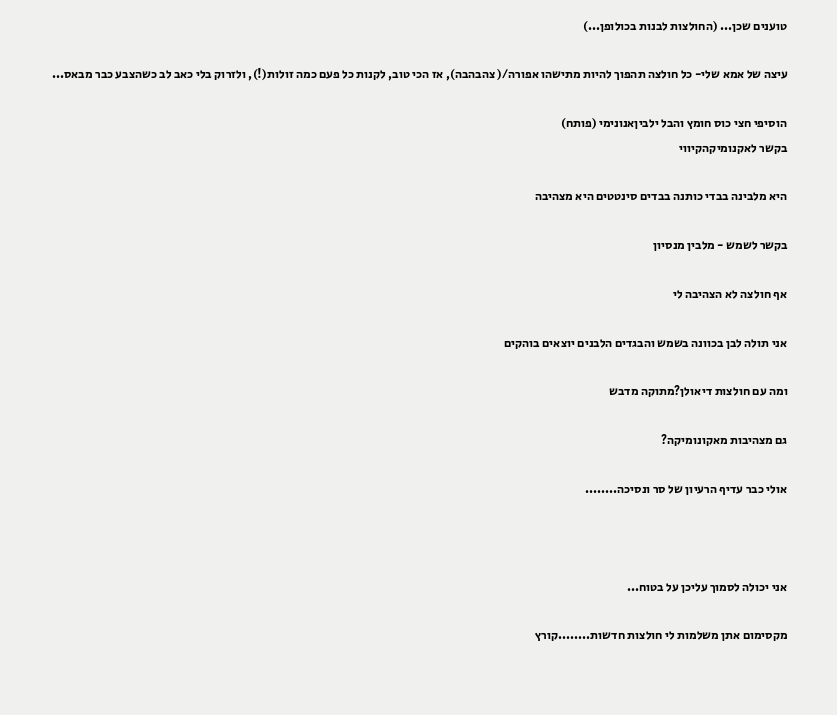טוענים שכן... (החולצות לבנות בכולופן...)

עיצה של אמא שלי- כל חולצה תהפוך להיות מתישהו אפורה/( צהבהבה), אז הכי טוב, לקנות כל פעם כמה זולות(!), ולזרוק בלי כאב לב כשהצבע כבר מבאס...

הוסיפי חצי כוס חומץ והבל ילביןאנונימי (פותח)
בקשר לאקנומיקהקיווי

היא מלבינה בבדי כותנה בבדים סינטטים היא מצהיבה

בקשר לשמש - מלבין מנסיון

אף חולצה לא הצהיבה לי

אני תולה לבן בכוונה בשמש והבגדים הלבנים יוצאים בוהקים

ומה עם חולצות דיאולן?מתוקה מדבש

גם מצהיבות מאקונומיקה?

אולי כבר עדיף הרעיון של סר ונסיכה........



אני יכולה לסמוך עליכן על בטוח...

מקסימום אתן משלמות לי חולצות חדשות........קורץ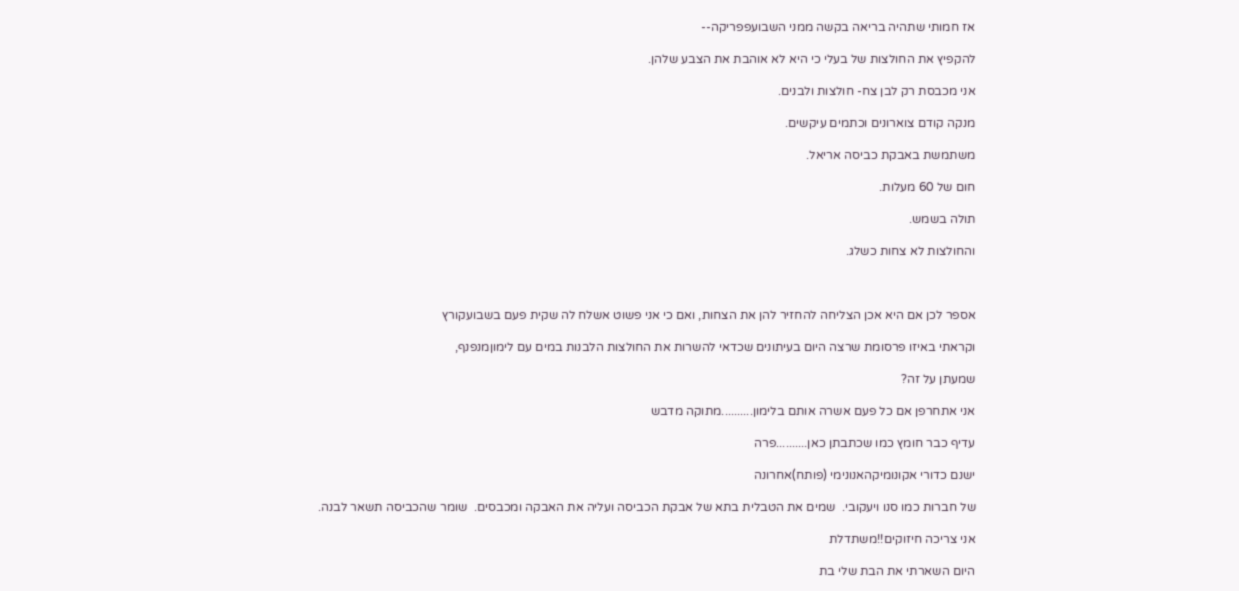אז חמותי שתהיה בריאה בקשה ממני השבועפפריקה--

להקפיץ את החולצות של בעלי כי היא לא אוהבת את הצבע שלהן.

אני מכבסת רק לבן צח- חולצות ולבנים.

מנקה קודם צוארונים וכתמים עיקשים.

משתמשת באבקת כביסה אריאל.

חום של 60 מעלות.

תולה בשמש.

והחולצות לא צחות כשלג.



אספר לכן אם היא אכן הצליחה להחזיר להן את הצחות, ואם כי אני פשוט אשלח לה שקית פעם בשבועקורץ

וקראתי באיזו פרסומת שרצה היום בעיתונים שכדאי להשרות את החולצות הלבנות במים עם לימוןמנפנף,

שמעתן על זה?

אני אתחרפן אם כל פעם אשרה אותם בלימון..........מתוקה מדבש

עדיף כבר חומץ כמו שכתבתן כאן..........פרה

ישנם כדורי אקונומיקהאנונימי (פותח)אחרונה

של חברות כמו סנו ויעקובי.  שמים את הטבלית בתא של אבקת הכביסה ועליה את האבקה ומכבסים.  שומר שהכביסה תשאר לבנה.

אני צריכה חיזוקים!!משתדלת

היום השארתי את הבת שלי בת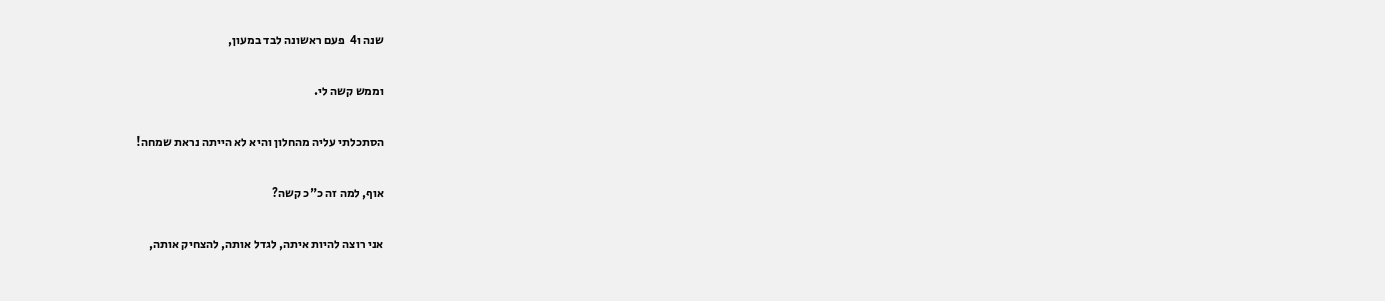שנה ו4  פעם ראשונה לבד במעון,

וממש קשה לי.

הסתכלתי עליה מהחלון והיא לא הייתה נראת שמחה!

אוף, למה זה כ"כ קשה?

אני רוצה להיות איתה, לגדל אותה, להצחיק אותה,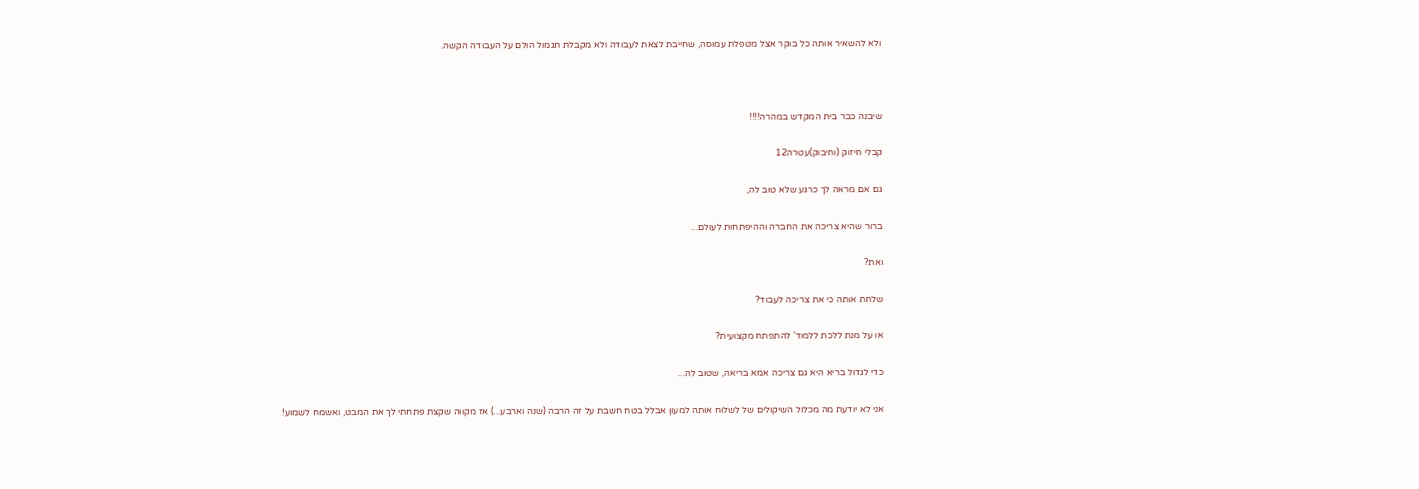ולא להשאיר אותה כל בוקר אצל מטפלת עמוסה, שחייבת לצאת לעבודה ולא מקבלת תגמול הולם על העבודה הקשה.



שיבנה כבר בית המקדש במהרה!!!!

קבלי חיזוק (וחיבוק)עטרה12

גם אם מראה לך כרגע שלא טוב לה,

ברור שהיא צריכה את החברה וההיפתחות לעולם...

ואת?

שלחת אותה כי את צריכה לעבוד?

או על מנת ללכת ללמוד' להתפתח מקצועית?

כדי לגדול בריא היא גם צריכה אמא בריאה, שטוב לה...

אני לא יודעת מה מכלול השיקולים של לשלוח אותה למעון אבלל בטח חשבת על זה הרבה (שנה וארבע...) אז מקווה שקצת פתחתי לך את המבט, ואשמח לשמוע!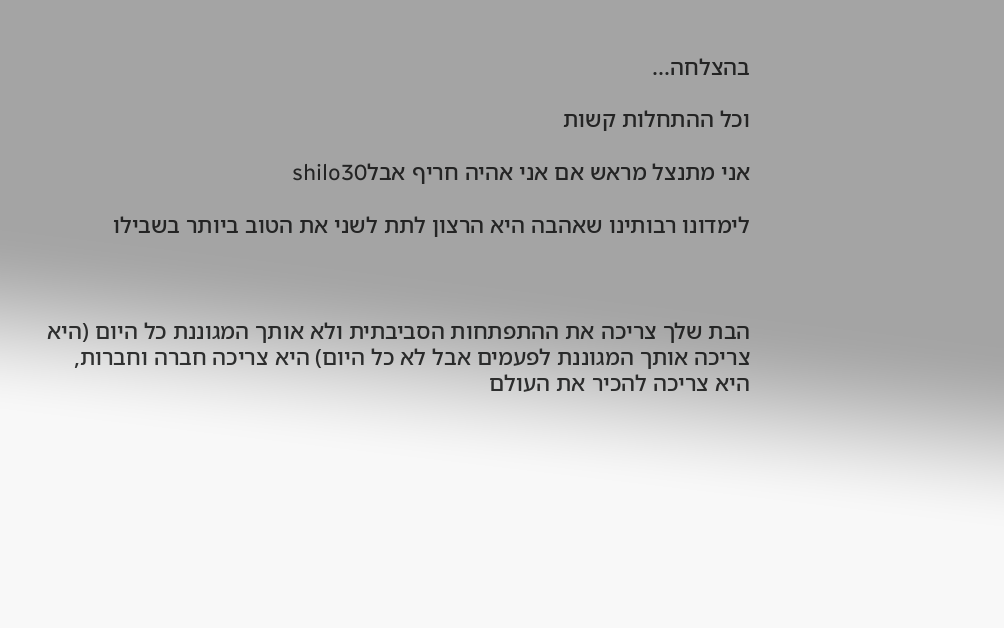בהצלחה...

וכל ההתחלות קשות

אני מתנצל מראש אם אני אהיה חריף אבלshilo30

לימדונו רבותינו שאהבה היא הרצון לתת לשני את הטוב ביותר בשבילו



הבת שלך צריכה את ההתפתחות הסביבתית ולא אותך המגוננת כל היום (היא צריכה אותך המגוננת לפעמים אבל לא כל היום) היא צריכה חברה וחברות, היא צריכה להכיר את העולם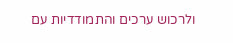ולרכוש ערכים והתמודדיות עם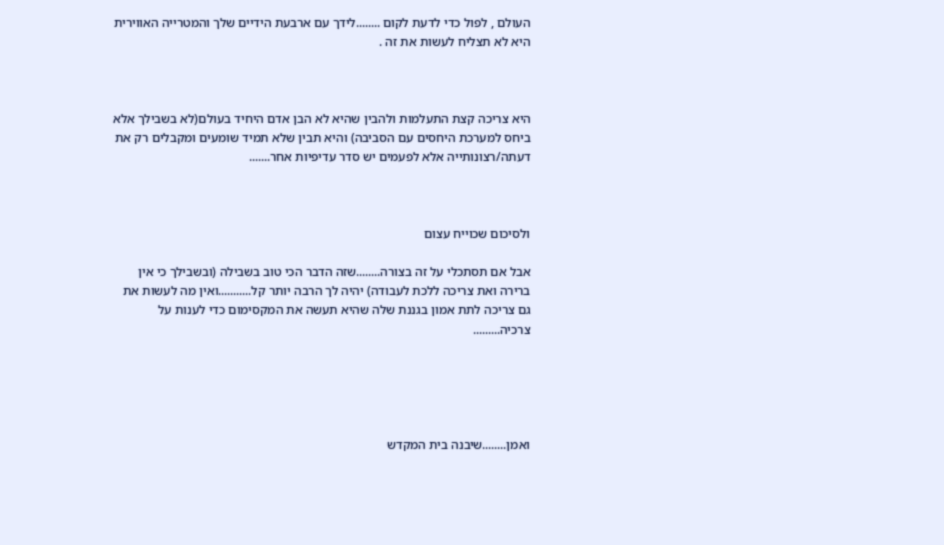העולם , לפול כדי לדעת לקום ........לידך עם ארבעת הידיים שלך והמטרייה האווירית היא לא תצליח לעשות את זה .



היא צריכה קצת התעלמות ולהבין שהיא לא הבן אדם היחיד בעולם(לא בשבילך אלא ביחס למערכת היחסים עם הסביבה) והיא תבין שלא תמיד שומעים ומקבלים רק את דעתה/רצונותייה אלא לפעמים יש סדר עדיפיות אחר.......



ולסיכום שכוייח עצום

אבל אם תסתכלי על זה בצורה........שזה הדבר הכי טוב בשבילה (ובשבילך כי אין ברירה ואת צריכה ללכת לעבודה) יהיה לך הרבה יותר קל...........ואין מה לעשות את גם צריכה לתת אמון בגננת שלה שהיא תעשה את המקסימום כדי לענות על צרכיה.........





ואמן........שיבנה בית המקדש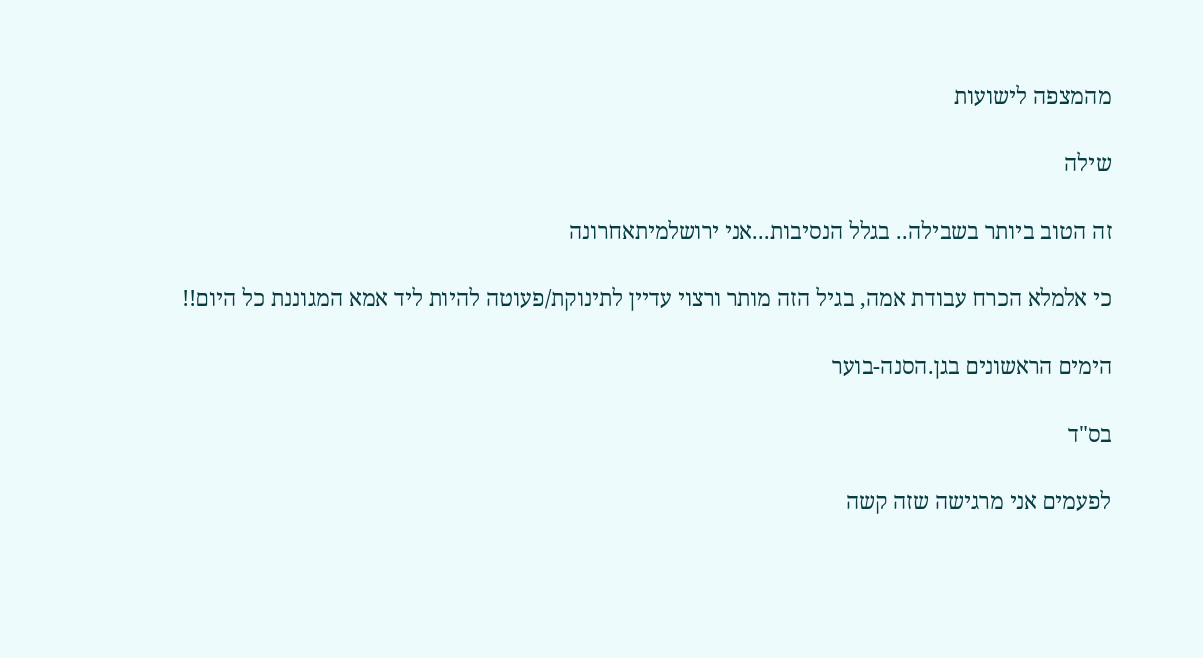מהמצפה לישועות

שילה

זה הטוב ביותר בשבילה.. בגלל הנסיבות...אני ירושלמיתאחרונה

כי אלמלא הכרח עבודת אמה, בגיל הזה מותר ורצוי עדיין לתינוקת/פעוטה להיות ליד אמא המגוננת כל היום!!

הימים הראשונים בגן.הסנה-בוער

בס"ד

לפעמים אני מרגישה שזה קשה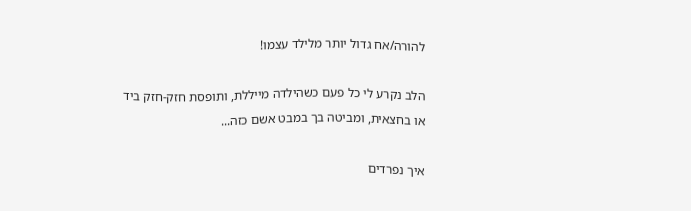להורה/אח גדול יותר מלילד עצמו!

הלב נקרע לי כל פעם כשהילדה מייללת, ותופסת חזק-חזק ביד או בחצאית, ומביטה בך במבט אשם כזה...

איך נפרדים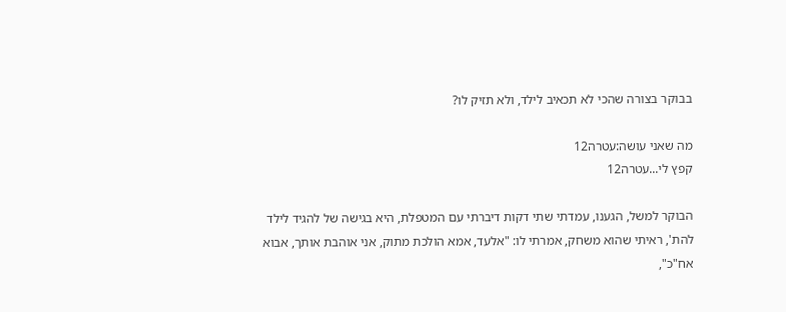בבוקר בצורה שהכי לא תכאיב לילד, ולא תזיק לו?

מה שאני עושה:עטרה12
קפץ לי...עטרה12

הבוקר למשל, הגענו, עמדתי שתי דקות דיברתי עם המטפלת, היא בגישה של להגיד לילד להת', ראיתי שהוא משחק, אמרתי לו: "אלעד, אמא הולכת מתוק, אני אוהבת אותך, אבוא אח"כ",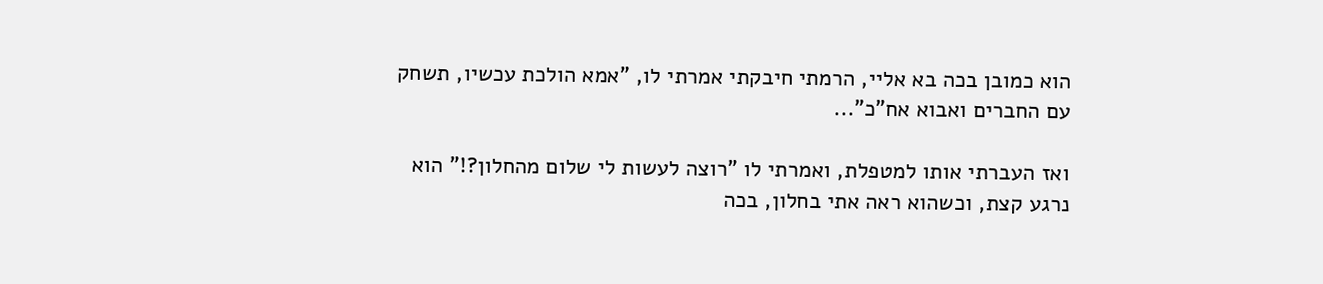הוא כמובן בכה בא אליי, הרמתי חיבקתי אמרתי לו, "אמא הולכת עכשיו, תשחק עם החברים ואבוא אח"כ"...

ואז העברתי אותו למטפלת, ואמרתי לו "רוצה לעשות לי שלום מהחלון?!" הוא נרגע קצת, וכשהוא ראה אתי בחלון, בכה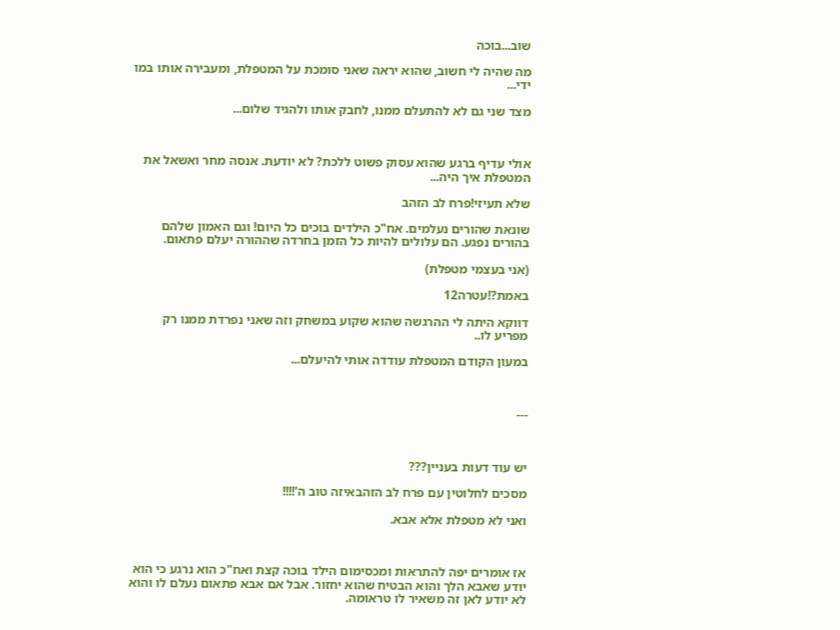שוב...בוכה

מה שהיה לי חשוב, שהוא יראה שאני סומכת על המטפלת, ומעבירה אותו במו ידי...

מצד שני גם לא להתעלם ממנו, לחבק אותו ולהגיד שלום...



אולי עדיף ברגע שהוא עסוק פשוט ללכת? לא יודעת. אנסה מחר ואשאל את המטפלת איך היה...

שלא תעיזי!פרח לב הזהב

שונאת שהורים נעלמים. אח"כ הילדים בוכים כל היום! וגם האמון שלהם בהורים נפגע. הם עלולים להיות כל הזמן בחרדה שההורה יעלם פתאום.

(אני בעצמי מטפלת)

באמת?!עטרה12

דווקא היתה לי ההרגשה שהוא שקוע במשחק וזה שאני נפרדת ממנו רק מפריע לו..

במעון הקודם המטפלת עודדה אותי להיעלם...



---



יש עוד דעות בעניין???

מסכים לחלוטין עם פרח לב הזהבאיזה טוב ה'!!!!

ואני לא מטפלת אלא אבא.



אז אומרים יפה להתראות ומכסימום הילד בוכה קצת ואח"כ הוא נרגע כי הוא יודע שאבא הלך והוא הבטיח שהוא יחזור. אבל אם אבא פתאום נעלם לו והוא לא יודע לאן זה משאיר לו טראומה.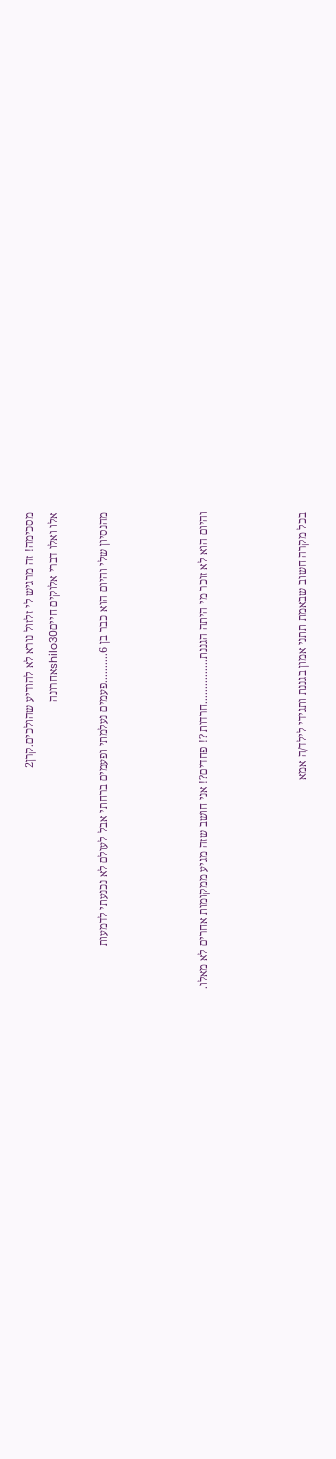מסכימה! זה מרגיש לי זלזול נורא לא להודיע שהולכים.קרן2
אלו ואלו דברי אלוקים חייםshilo30אחרונה

מהנסיון שלי והיום הוא כבר בן 6..........פעמים נעלמתי ופעמים ברחתי אבל לעולם לא נכנעתי לדמעות



והיום הוא לא זוכר מי היתה הגננת...............חרדות ?! פחדים?! אני חושב שזה מגיע ממקומות אחרים לא מאלו.



בכל מקרה חשוב שבאמת תתני אמון בגננת ותגידי לילד/ה אמא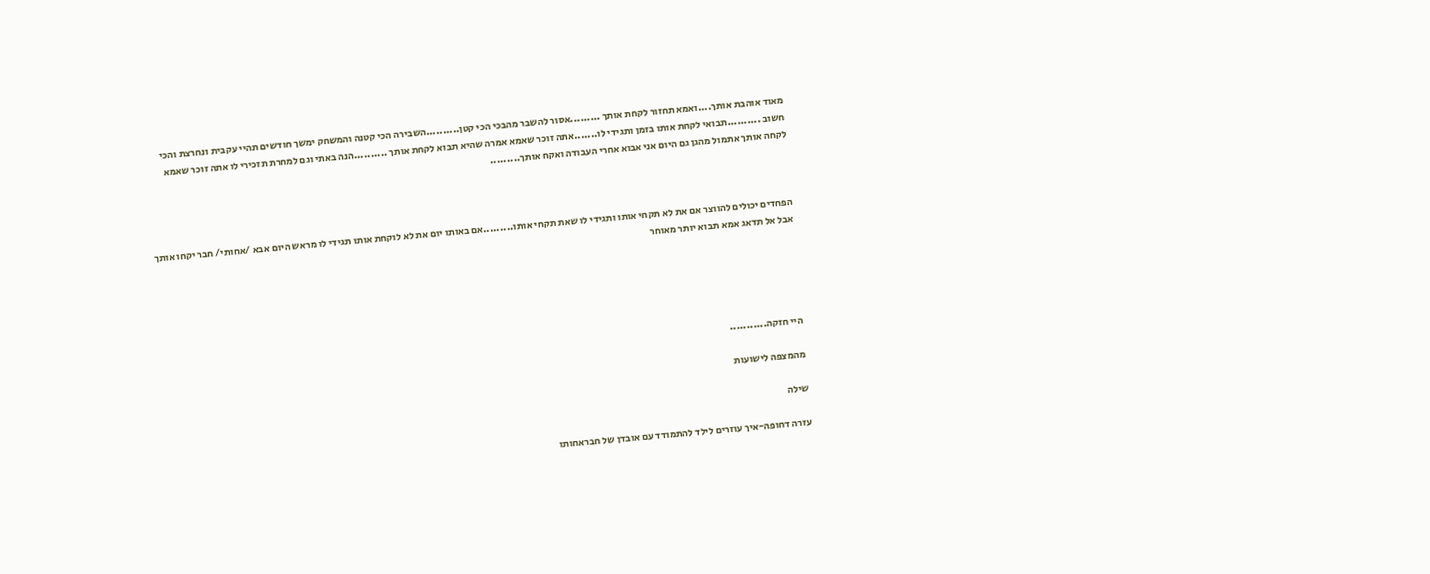מאוד אוהבת אותך....ואמא תחזור לקחת אותך .........אסור להשבר מהבכי הכי קטן..........השבירה הכי קטנה והמשחק ימשך חודשים תהיי עקבית ונחרצת והכי חשוב ..........תבואי לקחת אותו בזמן ותגידי לו.......אתה זוכר שאמא אמרה שהיא תבוא לקחת אותך ..........הנה באתי וגם למחרת תזכירי לו אתה זוכר שאמא לקחה אותך אתמול מהגן גם היום אני אבוא אחרי העבודה ואקח אותך.........



הפחדים יכולים להווצר אם את לא תקחי אותו ותגידי לו שאת תקחי אותו.........אם באותו יום את לא לוקחת אותו תגידי לו מראש היום אבא /אחותי/ חבר יקחו אותך אבל אל תדאג אמא תבוא יותר מאוחר





היי חזקה...........

מהמצפה לישועות

שילה

עזרה דחופה-איך עוזרים לילד להתמודד עם אובדן של חבראחותו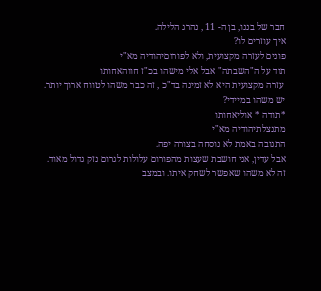חבר של בננו, בן ה- 11 , נהרג הלילה.
איך עוזרים לו?
פונים לעזרה מקצועית, ולא לפורוםיהודיה מא"י
תוד על ה"השבתה" אבל אלי מישהו בכ"ז חווהאחותו
 עזרה מקצועית היא לא זמינה בד"כ , זה כבר משהו לטווח ארוך יותר. יש משהו במיידי?
*תודה * אוליאחותו
מתנצלתיהודיה מא"י
התגובה באמת לא נוסחה בצורה יפה.
אבל עדין, אני חושבת שעצות מהפורום עלולות לגרום נזק גדול מאוד. זה לא משהו שאפשר לשחק איתו. ובמצב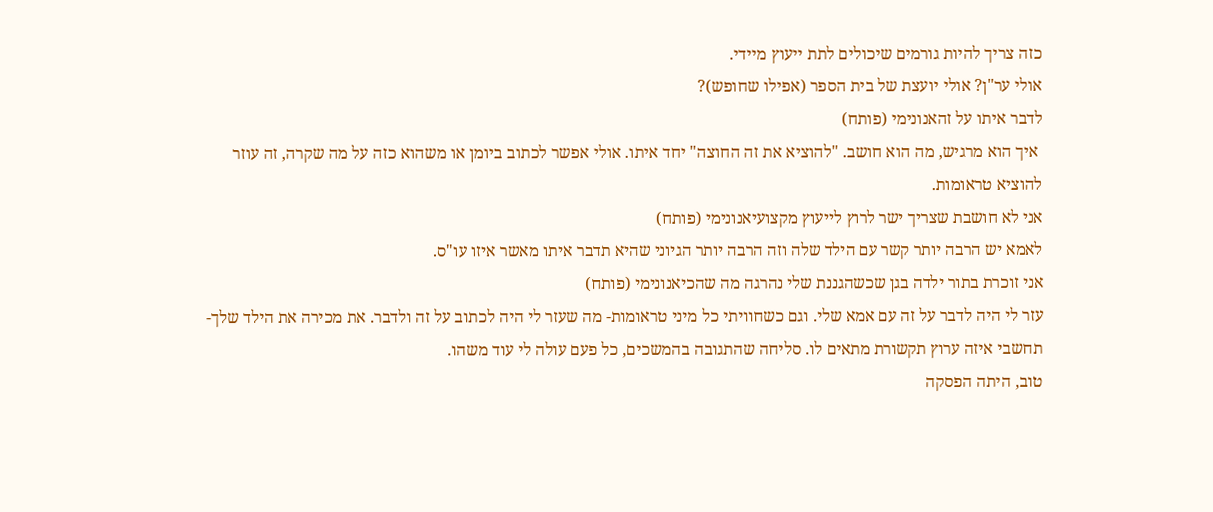כזה צריך להיות גורמים שיכולים לתת ייעוץ מיידי.
אולי ער"ן? אולי יועצת של בית הספר (אפילו שחופש)?
לדבר איתו על זהאנונימי (פותח)
 איך הוא מרגיש, מה הוא חושב. "להוציא את זה החוצה" יחד איתו. אולי אפשר לכתוב ביומן או משהוא כזה על מה שקרה, זה עוזר להוציא טראומות.
אני לא חושבת שצריך ישר לרוץ לייעוץ מקצועיאנונימי (פותח)
לאמא יש הרבה יותר קשר עם הילד שלה וזה הרבה יותר הגיוני שהיא תדבר איתו מאשר איזו עו"ס.
אני זוכרת בתור ילדה בגן שכשהגננת שלי נהרגה מה שהכיאנונימי (פותח)
עזר לי היה לדבר על זה עם אמא שלי. וגם כשחוויתי כל מיני טראומות- מה שעזר לי היה לכתוב על זה ולדבר. את מכירה את הילד שלך- תחשבי איזה ערוץ תקשורת מתאים לו. סליחה שהתגובה בהמשכים, כל פעם עולה לי עוד משהו.
טוב, היתה הפסקה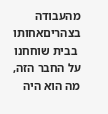מהעבודה בצהריםאחותו
 בבית שוחחנו על החבר הזה, מה הוא היה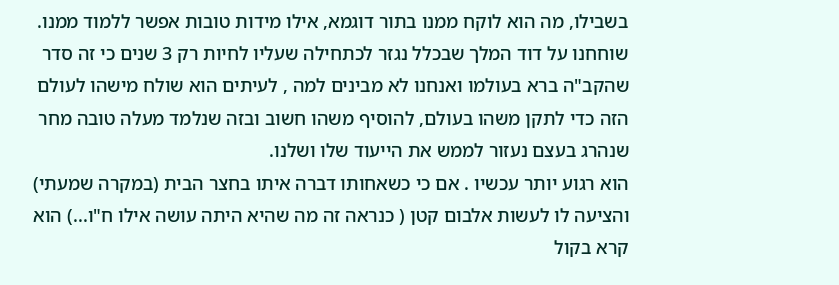בשבילו, מה הוא לוקח ממנו בתור דוגמא, אילו מידות טובות אפשר ללמוד ממנו. שוחחנו על דוד המלך שבכלל נגזר לכתחילה שעליו לחיות רק 3 שנים כי זה סדר שהקב"ה ברא בעולמו ואנחנו לא מבינים למה , לעיתים הוא שולח מישהו לעולם הזה כדי לתקן משהו בעולם, להוסיף משהו חשוב ובזה שנלמד מעלה טובה מחר שנהרג בעצם נעזור לממש את הייעוד שלו ושלנו.
הוא רגוע יותר עכשיו . אם כי כשאחותו דברה איתו בחצר הבית (במקרה שמעתי) והציעה לו לעשות אלבום קטן ( כנראה זה מה שהיא היתה עושה אילו ח"ו...) הוא קרא בקול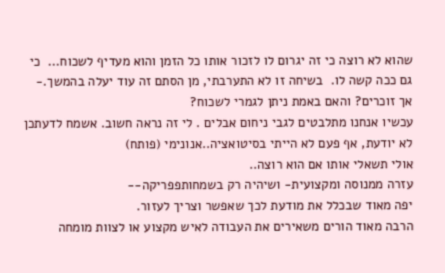שהוא לא רוצה כי זה יגרום לו לזכור אותו כל הזמן והוא מעדיף לשכוח...  כי גם ככה קשה לו.  בשיחה זו לא התערבתי, מן הסתם זה עוד יעלה בהמשך.- אך זוכרים? והאם באמת ניתן לגמרי לשכוח?
עכשיו אנחנו מתלבטים לגבי ניחום אבלים . לי זה נראה חשוב. אשמח לדעתכן
לא יודעת, אף פעם לא הייתי בסיטואציה..אנונימי (פותח)
אולי תשאלי אותו אם הוא רוצה..
עזרה ממנוסה ומקצועית- ושיהיה רק בשמחותפפריקה--
יפה מאוד שבכלל את מודעת לכך שאפשר וצריך לעזור.
הרבה מאוד הורים משאירים את העבודה לאיש מקצוע או לצוות מומחה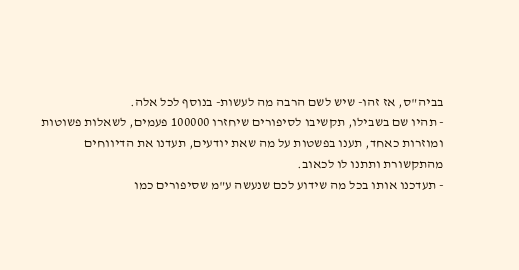בביה"ס, אז זהו- שיש לשם הרבה מה לעשות- בנוסף לכל אלה.
- תהיו שם בשבילו, תקשיבו לסיפורים שיחזרו 100000 פעמים, לשאלות פשוטות ומוזרות כאחד, תענו בפשטות על מה שאת יודעים, תעדנו את הדיווחים מהתקשורת ותתנו לו לכאוב.
- תעדכנו אותו בכל מה שידוע לכם שנעשה ע"מ שסיפורים כמו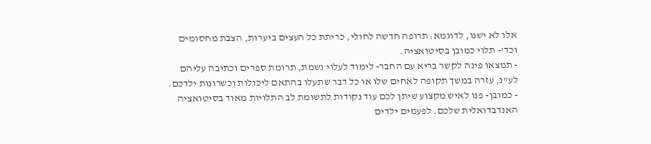אלו לא ישנו, לדוגמא: תרופה חדשה לחולי, כריתת כל העצים ביערות, הצבת מחסומים וכד'- תלוי כמובן בסיטואציה.
- תמצאו פינה לקשר בריא עם החבר- לימוד לעלוי נשמת, תרומת ספרים וכתיבה עליהם לע"נ, עזרה במשך תקופה לאחים שלו או כל דבר שתעלו בהתאם ליכולות וכשרונות ילדכם.
- כמובן- פנו לאיש מקצוע שיתן לכם עוד נקודות לתשומת לב התלויות מאוד בסיטואציה האנדבדואלית שלכם. לפעמים ילדים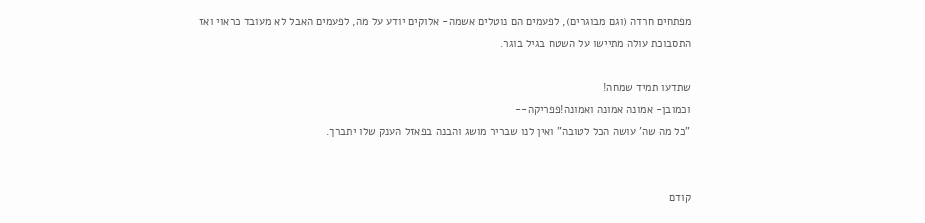מפתחים חרדה (וגם מבוגרים), לפעמים הם נוטלים אשמה- אלוקים יודע על מה, לפעמים האבל לא מעובד כראוי ואז התסבוכת עולה מתיישו על השטח בגיל בוגר.

שתדעו תמיד שמחה!
וכמובן- אמונה אמונה ואמונה!פפריקה--
"כל מה שה' עושה הכל לטובה" ואין לנו שבריר מושג והבנה בפאזל הענק שלו יתברך.


קודם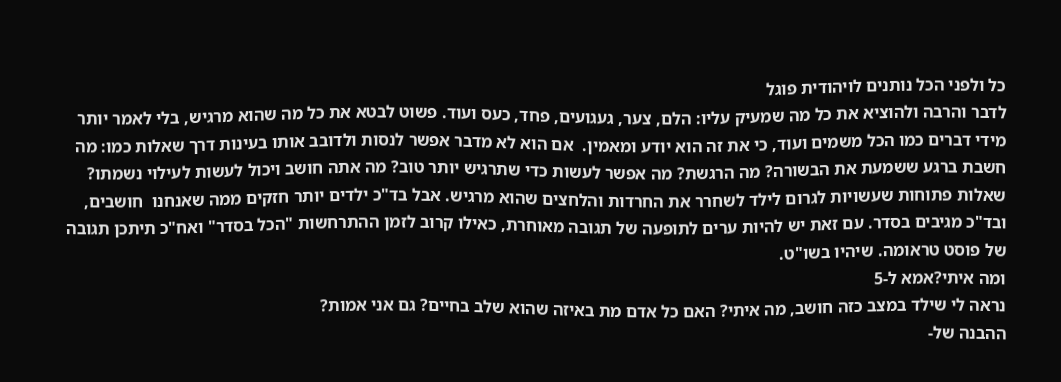כל ולפני הכל נותנים לויהודית פוגל
לדבר והרבה ולהוציא את כל מה שמעיק עליו: הלם, צער, געגועים, פחד, כעס ועוד. פשוט לבטא את כל מה שהוא מרגיש, בלי לאמר יותר מידי דברים כמו הכל משמים ועוד, כי את זה הוא יודע ומאמין.  אם הוא לא מדבר אפשר לנסות ולדובב אותו בעינות דרך שאלות כמו: מה חשבת ברגע ששמעת את הבשורה? מה הרגשת? מה אפשר לעשות כדי שתרגיש יותר טוב? מה אתה חושב ויכול לעשות לעילוי נשמתו? שאלות פתוחות שעשויות לגרום לילד לשחרר את החרדות והלחצים שהוא מרגיש. אבל בד"כ ילדים יותר חזקים ממה שאנחנו  חושבים, ובד"כ מגיבים בסדר. עם זאת יש להיות ערים לתופעה של תגובה מאוחרת, כאילו קרוב לזמן ההתרחשות "הכל בסדר" ואח"כ תיתכן תגובה של פוסט טראומה. שיהיו בשו"ט.
ומה איתי?אמא ל-5
נראה לי שילד במצב כזה חושב, מה איתי? האם כל אדם מת באיזה שהוא שלב בחיים? גם אני אמות?
ההבנה של-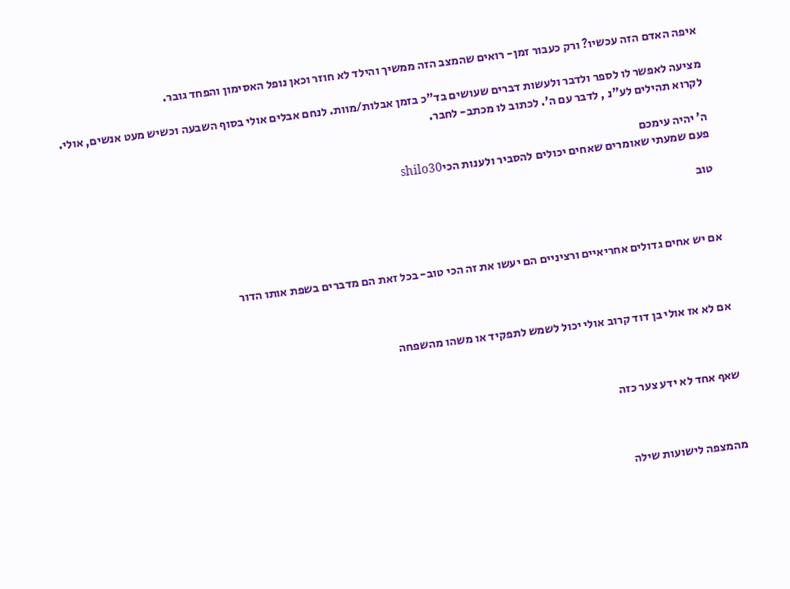איפה האדם הזה עכשיו? ורק כעבור זמן- רואים שהמצב הזה ממשיך והילד לא חוזר וכאן נופל האסימון והפחד גובר.

מציעה לאפשר לו לספר ולדבר ולעשות דברים שעושים בד"כ בזמן אבלות/מוות. לנחם אבלים אולי בסוף השבעה וכשיש מעט אנשים, אולי.
לקרוא תהילים לע"נ , לדבר עם ה'. לכתוב לו מכתב- לחבר.

ה' יהיה עימכם
פעם שמעתי שאומרים שאחים יכולים להסביר ולענות הכיshilo30

טוב



אם יש אחים גדולים אחריאיים ורציניים הם יעשו את זה הכי טוב- בכל זאת הם מדברים בשפת אותו הדור



אם לא אז אולי בן דוד קרוב אולי יכול לשמש לתפקיד או משהו מהשפחה



שאף אחד לא ידע צער כזה



מהמצפה לישועות שילה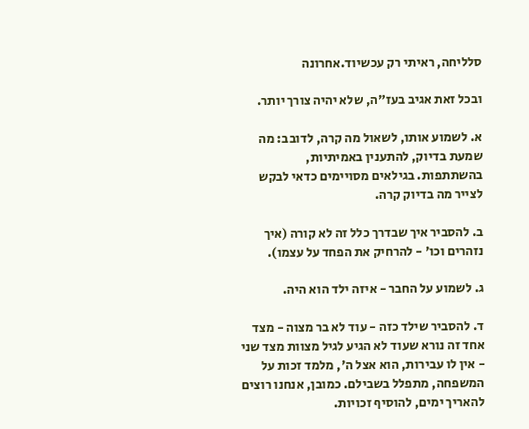סלליחה, ראיתי רק עכשיוד.אחרונה

ובכל זאת אגיב בעז"ה, שלא יהיה צורך יותר.

א. לשמוע אותו, לשאול מה קרה, לדובב: מה שמעת בדיוק, להתענין באמיתיות, בהשתתפות. בגילאים מסויימים כדאי לבקש לצייר מה בדיוק קרה.

ב. להסביר איך שבדרך כלל זה לא קורה (איך נזהרים וכו' - להרחיק את הפחד על עצמו).

ג. לשמוע על החבר - איזה ילד הוא היה.

ד. להסביר שילד כזה - עוד לא בר מצוה - מצד אחד זה נורא שעוד לא הגיע לגיל מצוות מצד שני - אין לו עבירות, הוא אצל ה', מלמד זכות על המשפחה, מתפלל בשבילם. כמובן, אנחנו רוצים להאריך ימים, להוסיף זכויות.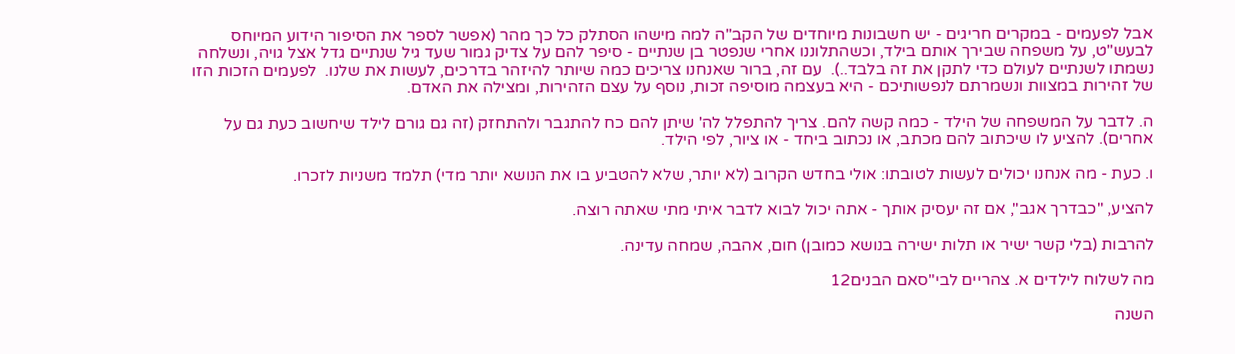אבל לפעמים - במקרים חריגים - יש חשבונות מיוחדים של הקב"ה למה מישהו הסתלק כל כך מהר (אפשר לספר את הסיפור הידוע המיוחס לבעש"ט, על משפחה שבירך אותם בילד, וכשהתלוננו אחרי שנפטר בן שנתיים - סיפר להם על צדיק גמור שעד גיל שנתיים גדל אצל גויה, ונשלחה נשמתו לשנתיים לעולם כדי לתקן את זה בלבד..).  עם זה, ברור שאנחנו צריכים כמה שיותר להיזהר בדרכים, לעשות את שלנו.  לפעמים הזכות הזו של זהירות במצוות ונשמרתם לנפשותיכם - היא בעצמה מוסיפה זכות, נוסף על עצם הזהירות, ומצילה את האדם.

ה. לדבר על המשפחה של הילד - כמה קשה להם. צריך להתפלל לה' שיתן להם כח להתגבר ולהתחזק (זה גם גורם לילד שיחשוב כעת גם על אחרים). להציע לו שיכתוב להם מכתב, או נכתוב ביחד - או ציור, לפי הילד.

ו. כעת - מה אנחנו יכולים לעשות לטובתו: אולי בחדש הקרוב (לא יותר, שלא להטביע בו את הנושא יותר מדי) תלמד משניות לזכרו.

להציע, "כבדרך אגב", אם זה יעסיק אותך - אתה יכול לבוא לדבר איתי מתי שאתה רוצה.

להרבות (בלי קשר ישיר או תלות ישירה בנושא כמובן) חום, אהבה, שמחה עדינה.

מה לשלוח לילדים א. צהריים לבי"סאם הבנים12

השנה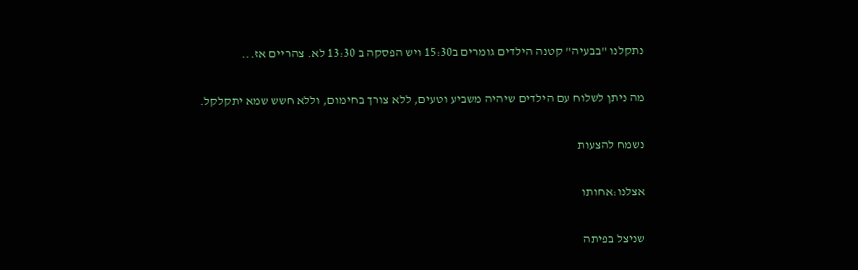נתקלנו "בבעיה" קטנה הילדים גומרים ב15:30 ויש הפסקה ב 13:30 לא. צהריים אז...

מה ניתן לשלוח עם הילדים שיהיה משביע וטעים, ללא צורך בחימום, וללא חשש שמא יתקלקל.

נשמח להצעות

אצלנו:אחותו

שניצל בפיתה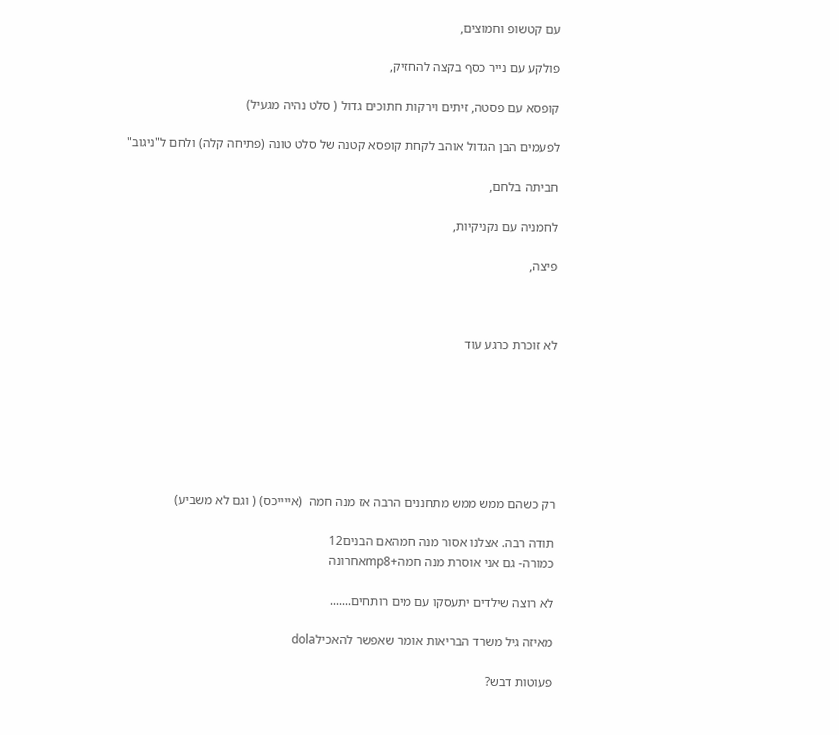עם קטשופ וחמוצים,

פולקע עם נייר כסף בקצה להחזיק,

קופסא עם פסטה, זיתים וירקות חתוכים גדול ( סלט נהיה מגעיל)

לפעמים הבן הגדול אוהב לקחת קופסא קטנה של סלט טונה (פתיחה קלה) ולחם ל"ניגוב"

חביתה בלחם,

לחמניה עם נקניקיות,

פיצה,



לא זוכרת כרגע עוד







רק כשהם ממש ממש מתחננים הרבה אז מנה חמה  (אייייכס) ( וגם לא משביע)

תודה רבה. אצלנו אסור מנה חמהאם הבנים12
כמורה- גם אני אוסרת מנה חמה+mp8אחרונה

לא רוצה שילדים יתעסקו עם מים רותחים.......

מאיזה גיל משרד הבריאות אומר שאפשר להאכילdola

פעוטות דבש?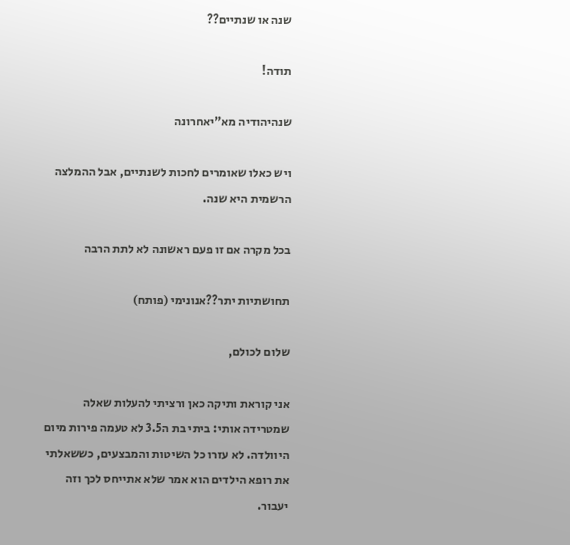שנה או שנתיים??

תודה!

שנהיהודיה מא"יאחרונה

ויש כאלו שאומרים לחכות לשנתיים, אבל ההמלצה הרשמית היא שנה.

בכל מקרה אם זו פעם ראשונה לא לתת הרבה

תחושתיות יתר??אנונימי (פותח)

שלום לכולם,

אני קוראת ותיקה כאן ורציתי להעלות שאלה שמטרידה אותי: ביתי בת ה3.5 לא טעמה פירות מיום היוולדה. לא עזרו כל השיטות והמבצעים, כששאלתי את רופא הילדים הוא אמר שלא אתייחס לכך וזה יעבור.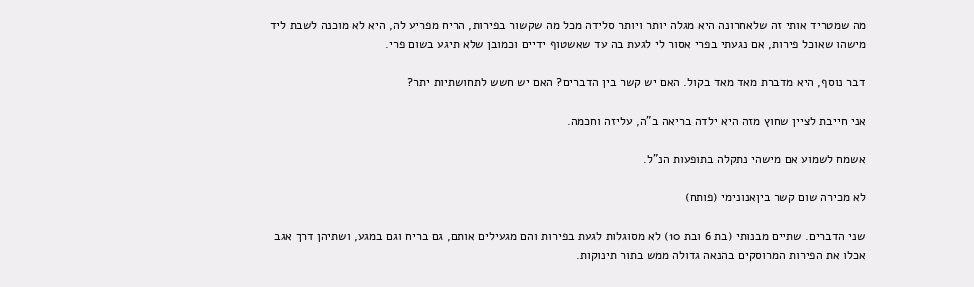מה שמטריד אותי זה שלאחרונה היא מגלה יותר ויותר סלידה מכל מה שקשור בפירות, הריח מפריע לה, היא לא מוכנה לשבת ליד מישהו שאוכל פירות, אם נגעתי בפרי אסור לי לגעת בה עד שאשטוף ידיים וכמובן שלא תיגע בשום פרי.

דבר נוסף, היא מדברת מאד מאד בקול. האם יש קשר בין הדברים? האם יש חשש לתחושתיות יתר?

אני חייבת לציין שחוץ מזה היא ילדה בריאה ב"ה, עליזה וחכמה.

אשמח לשמוע אם מישהי נתקלה בתופעות הנ"ל.

לא מכירה שום קשר ביןאנונימי (פותח)

שני הדברים. שתיים מבנותי (בת 6 ובת 10) לא מסוגלות לגעת בפירות והם מגעילים אותם, גם בריח וגם במגע, ושתיהן דרך אגב אכלו את הפירות המרוסקים בהנאה גדולה ממש בתור תינוקות.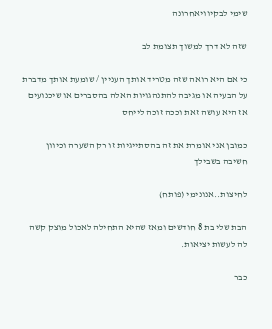שימי לבקיוויאחרונה

שזה לא דרך למשוך תצומת לב

כי אם היא רואה שזה מטריד אותך העניין / שומעת אותך מדברת על הבעיה או מגיבה להתנהגויות האלה בהסברים או שיכנועים אז היא עושה זאת וככה זוכה לייחס

כמובן אני אומרת את זה בהסתייגיות זו רק השערה וכיוון חשיבה בשבילך

לחיצות..אנונימי (פותח)

הבת שלי בת 8 חודשים ומאז שהיא התחילה לאכול מוצק קשה לה לעשות יציאות.

כבר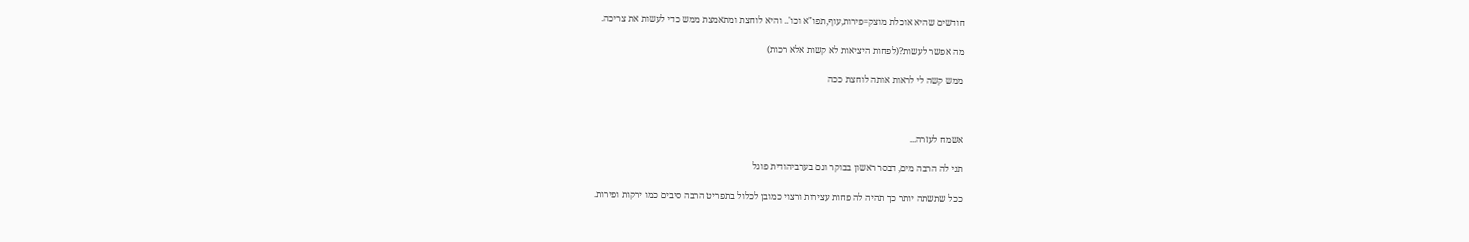חודשים שהיא אוכלת מוצק=פירות,עוף,תפו"א וכו'.. והיא לוחצת ומתאמצת ממש כדי לעשות את צריכה.

מה אפשר לעשות?(לפחות היציאות לא קשות אלא רכות)

ממש קשה לי לראות אותה לוחצת ככה



אשמח לעזרה...

תני לה הרבה מים, דבסר ראשון בבוקר וגם בערביהודית פוגל

ככל שתשתה יותר כך תהיה לה פחות עצירות ורצוי כמובן לכלול בתפריט הרבה סיבים כמו ירקות ופירות.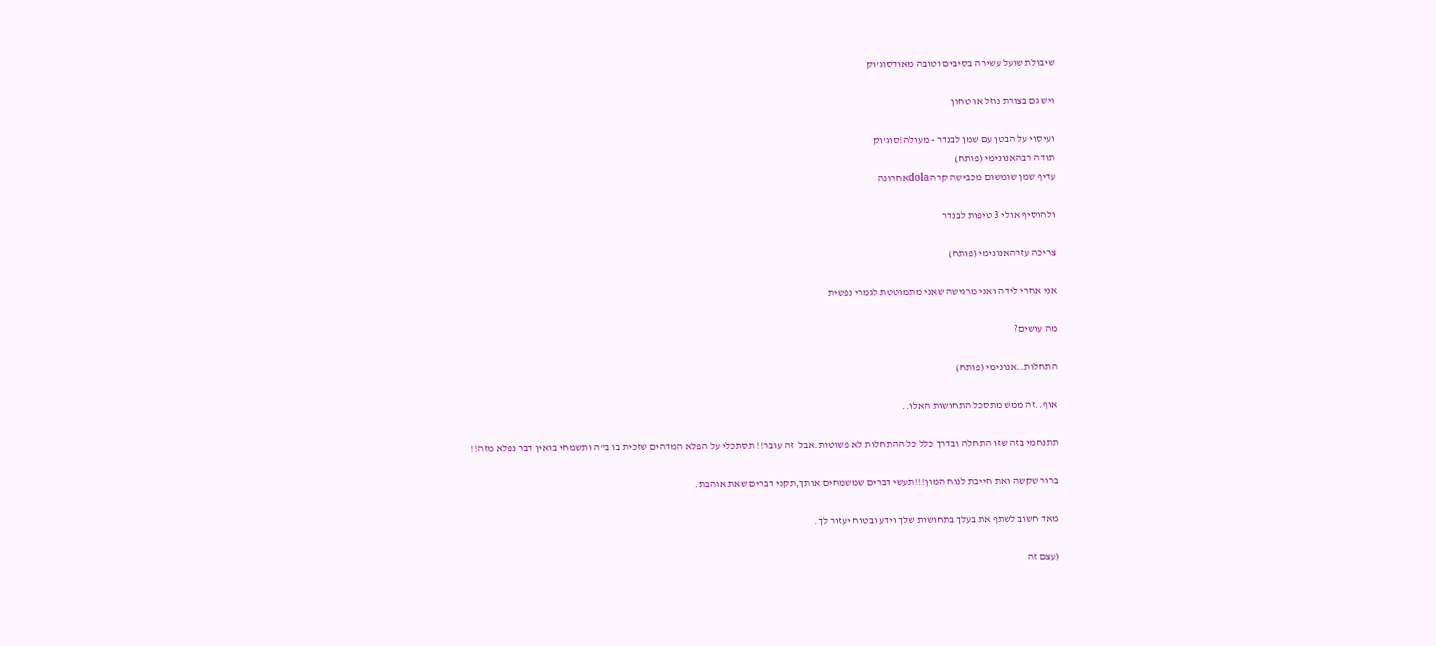שיבולת שועל עשירה בסיבים וטובה מאודסוג'וק

ויש גם בצורת נוזל או טחון

ועיסוי על הבטן עם שמן לבנדר - מעולה!סוג'וק
תודה רבהאנונימי (פותח)
עדיף שמן שומשום מכבישה קרהdolaאחרונה

ולהוסיף אולי 3 טיפות לבנדר

צריכה עזרהאנונימי (פותח)

אני אחרי לידה ואני מרגישה שאני מתמוטטת לגמרי נפשית

מה עושים?

התחלות..אנונימי (פותח)

אוף..זה ממש מתסכל התחושות האלו..

תתנחמי בזה שזו התחלה ובדרך כלל כל ההתחלות לא פשוטות.אבל  זה עובר!! תסתכלי על הפלא המדהים שזכית בו ב"ה ותשמחי בואין דבר נפלא מזה!!

ברור שקשה ואת חייבת לנוח המון!!!תעשי דברים שמשמחים אותך,תקני דברים שאת אוהבת.

מאד חשוב לשתף את בעלך בתחושות שלך וידע ובטוח יעזור לך.

(עצם זה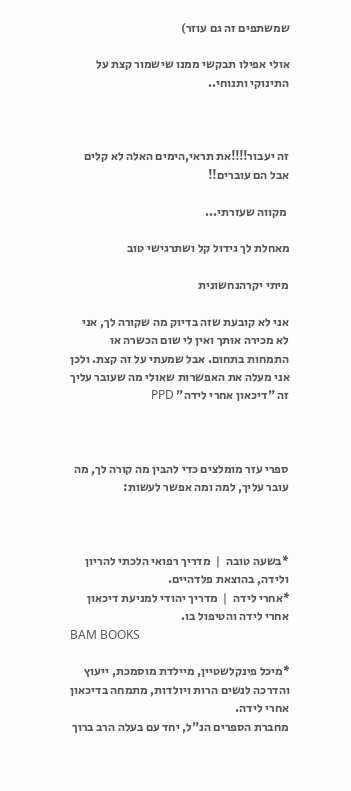שמשתפים זה גם עוזר)

אולי אפילו תבקשי ממנו שישמור קצת על התינוקי ותנוחי..



זה יעבור!!!!את תראי,הימים האלה לא קלים אבל הם עוברים!!

 מקווה שעזרתי...

מאחלת לך גידול קל ושתרגישי טוב

מיתי יקרהנחשונית

אני לא קובעת שזה בדיוק מה שקורה לך, אני לא מכירה אותך ואין לי שום הכשרה או התמחות בתחום. אבל שמעתי על זה קצת. ולכן אני מעלה את האפשרות שאולי מה שעובר עליך זה "דיכאון אחרי לידה" PPD



ספרי עזר מומלצים כדי להבין מה קורה לך, מה עובר עליך, למה ומה אפשר לעשות:



*בשעה טובה  |  מדריך רפואי הלכתי להריון ולידה, בהוצאת פלדהיים.
*אחרי לידה  |  מדריך יהודי למניעת דיכאון אחרי לידה והטיפול בו.
BAM BOOKS

*מיכל פינקלשטיין, מיילדת מוסמכת, ייעוץ והדרכה לנשים הרות ויולדות, מתמחה בדיכאון אחרי לידה.
מחברת הספרים הנ"ל, יחד עם בעלה הרב ברוך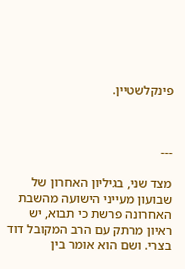פינקלשטיין.



---

מצד שני, בגיליון האחרון של שבועון מעייני הישועה מהשבת האחרונה פרשת כי תבוא, יש ראיון מרתק עם הרב המקובל דוד בצרי. ושם הוא אומר בין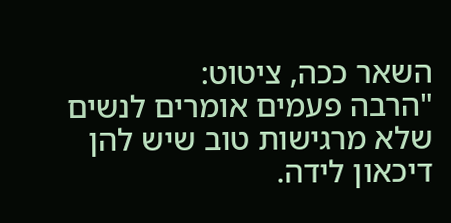השאר ככה, ציטוט:
"הרבה פעמים אומרים לנשים שלא מרגישות טוב שיש להן דיכאון לידה.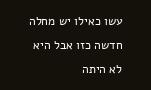עשו כאילו יש מחלה חדשה כזו אבל היא לא היתה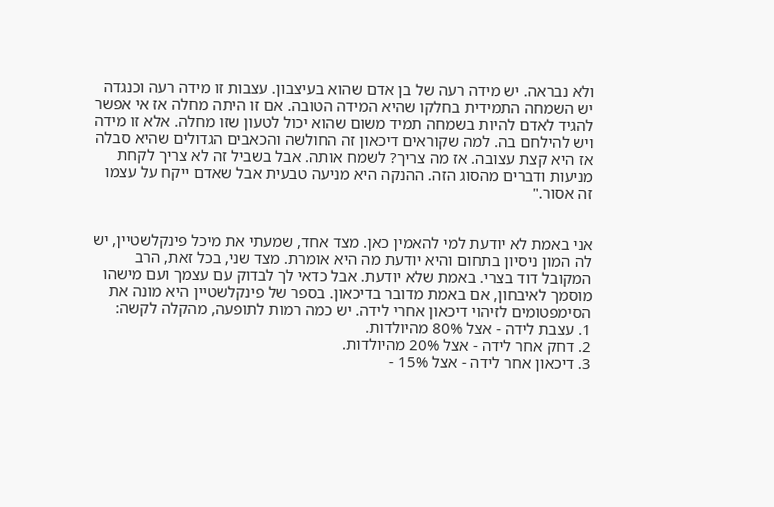ולא נבראה. יש מידה רעה של בן אדם שהוא בעיצבון. עצבות זו מידה רעה וכנגדה יש השמחה התמידית בחלקו שהיא המידה הטובה. אם זו היתה מחלה אז אי אפשר להגיד לאדם להיות בשמחה תמיד משום שהוא יכול לטעון שזו מחלה. אלא זו מידה ויש להילחם בה. למה שקוראים דיכאון זה החולשה והכאבים הגדולים שהיא סבלה אז היא קצת עצובה. אז מה צריך? לשמח אותה. אבל בשביל זה לא צריך לקחת מניעות ודברים מהסוג הזה. ההנקה היא מניעה טבעית אבל שאדם ייקח על עצמו זה אסור."


אני באמת לא יודעת למי להאמין כאן. מצד אחד, שמעתי את מיכל פינקלשטיין, יש לה המון ניסיון בתחום והיא יודעת מה היא אומרת. מצד שני, בכל זאת, הרב המקובל דוד בצרי. באמת שלא יודעת. אבל כדאי לך לבדוק עם עצמך ועם מישהו מוסמך לאיבחון, אם באמת מדובר בדיכאון. בספר של פינקלשטיין היא מונה את הסימפטומים לזיהוי דיכאון אחרי לידה. יש כמה רמות לתופעה, מהקלה לקשה:
1. עצבת לידה - אצל 80% מהיולדות.
2. דחק אחר לידה - אצל 20% מהיולדות.
3. דיכאון אחר לידה - אצל 15% -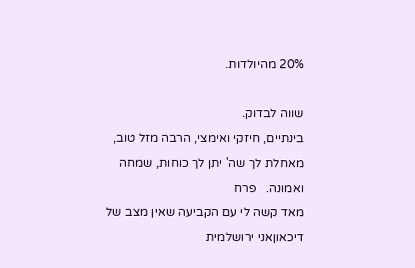20% מהיולדות.

שווה לבדוק.
בינתיים, חיזקי ואימצי, הרבה מזל טוב, מאחלת לך שה' יתן לך כוחות, שמחה ואמונה.   פרח
מאד קשה לי עם הקביעה שאין מצב של דיכאוןאני ירושלמית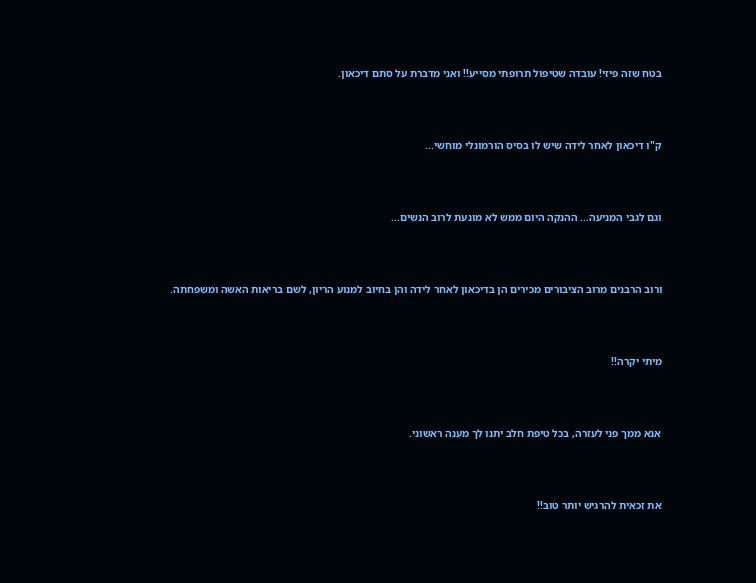בטח שזה פיזי! עובדה שטיפול תרופתי מסייע!! ואני מדברת על סתם דיכאון.



ק"ו דיכאון לאחר לידה שיש לו בסיס הורמונלי מוחשי...



וגם לגבי המניעה... ההנקה היום ממש לא מונעת לרוב הנשים...



ורוב הרבנים מרוב הציבורים מכירים הן בדיכאון לאחר לידה והן בחיוב למנוע הריון, לשם בריאות האשה ומשפחתה.



מיתי יקרה!!



אנא ממך פני לעזרה, בכל טיפת חלב יתנו לך מענה ראשוני.



את זכאית להרגיש יותר טוב!!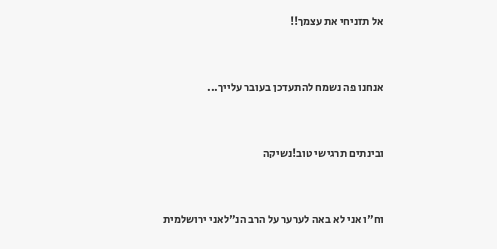אל תזניחי את עצמך!!



אנחנו פה נשמח להתעדכן בעובר עלייך...



ובינתים תרגישי טוב!נשיקה



וח"ו אני לא באה לערער על הרב הנ"לאני ירושלמית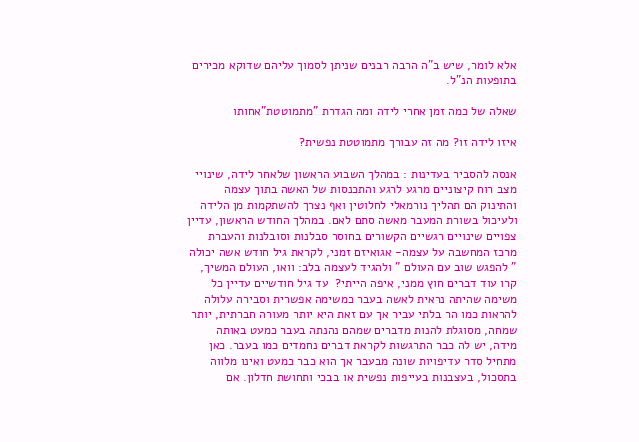אלא לומר, שיש ב"ה הרבה רבנים שניתן לסמוך עליהם שדוקא מכירים בתופעות הנ"ל.

שאלה של כמה זמן אחרי לידה ומה הגדרת "מתמוטטת"אחותו

איזו לידה זו? מה זה עבורך מתמוטטת נפשית?

אנסה להסביר בעדינות : במהלך השבוע הראשון שלאחר לידה, שינויי מצב רוח קיצוניים מרגע לרגע והתכנסות של האשה בתוך עצמה והתינוק הם תהליך נורמאלי לחלוטין ואף נצרך להשתקמות מן הלידה ולעיכול בשורת המעבר מאשה סתם לאם. במהלך החודש הראשון, עדיין צפויים שינויים רגשיים הקשורים בחוסר סבלנות וסובלנות והעברת מרכז המחשבה על עצמה- אגואיזם זמני, לקראת גיל חודש אשה יכולה " להפגש שוב עם העולם " ולהגיד לעצמה בלב: וואו, העולם המשיך, קרו עוד דברים חוץ ממני, איפה הייתי?  עד גיל חודשיים עדיין כל משימה שהיתה נראית לאשה בעבר כמשימה אפשרית וסבירה עלולה להראות כמו הר בלתי עביר אך עם זאת היא יותר מעורה חברתית, יותר שמחה, מסוגלת להנות מדברים שמהם נהנתה בעבר כמעט באותה מידה, יש לה כבר התרגשות לקראת דברים נחמדים כמו בעבר. כאן מתחיל סדר עדיפויות שונה מבעבר אך הוא כבר כמעט ואינו מלווה בתסכול, בעצבנות בעייפות נפשית או בבכי ותחושת חדלון. אם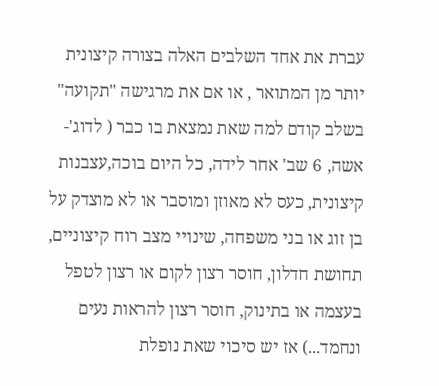עברת את אחד השלבים האלה בצורה קיצונית יותר מן המתואר , או אם את מרגישה "תקועה"  בשלב קודם למה שאת נמצאת בו כבר ( לדוג'- אשה, 6 שב' אחר לידה, כל היום בוכה,עצבנות קיצונית, כעס לא מאוזן ומוסבר או לא מוצדק על בן זוג או בני משפחה, שינויי מצב רוח קיצוניים, תחושת חדלון, חוסר רצון לקום או רצון לטפל בעצמה או בתינוק, חוסר רצון להראות נעים ונחמד...) אז יש סיכוי שאת נופלת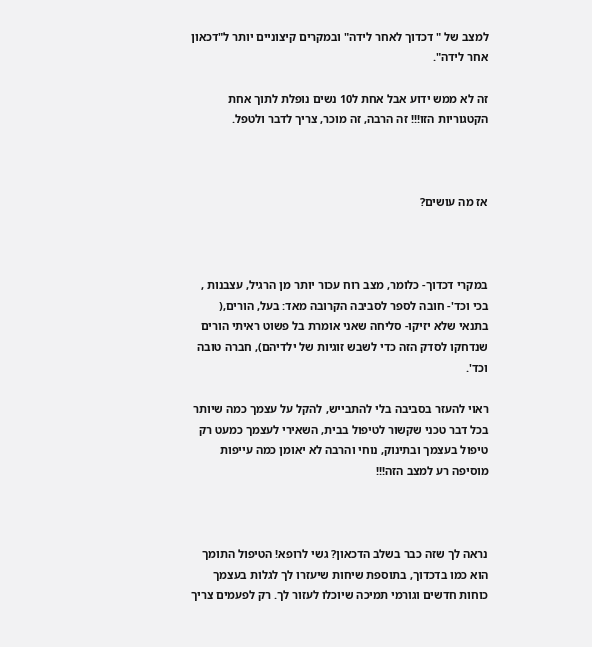למצב של " דכדוך לאחר לידה" ובמקרים קיצוניים יותר ל"דכאון אחר לידה".

זה לא ממש ידוע אבל אחת ל10 נשים נופלת לתוך אחת הקטגוריות הזו!!! זה הרבה, זה מוכר, צריך לדבר ולטפל.



אז מה עושים?



במקרי דכדוך- כלומר, מצב רוח עכור יותר מן הרגיל, עצבנות , בכי וכד'- חובה לספר לסביבה הקרובה מאד: בעל, הורים,( בתנאי שלא יזיקו- סליחה שאני אומרת בל פשוט ראיתי הורים שנדחקו לסדק הזה כדי לשבש זוגיות של ילדיהם), חברה טובה וכד'.

ראוי להעזר בסביבה בלי להתבייש, להקל על עצמך כמה שיותר בכל דבר טכני שקשור לטיפול בבית, השאירי לעצמך כמעט רק טיפול בעצמך ובתינוק, נוחי והרבה לא יאומן כמה עייפות מוסיפה רע למצב הזה!!!



נראה לך שזה כבר בשלב הדכאון? גשי לרופא! הטיפול התומך הוא כמו בדכדוך, בתוספת שיחות שיעזרו לך לגלות בעצמך כוחות חדשים וגורמי תמיכה שיוכלו לעזור לך. רק לפעמים צריך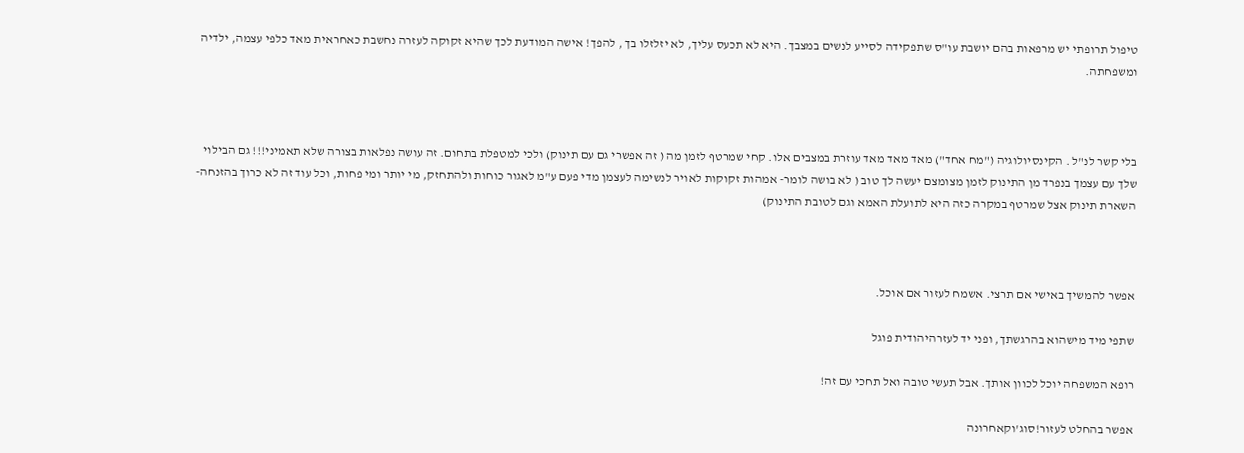טיפול תרופתי יש מרפאות בהם יושבת עו"ס שתפקידה לסייע לנשים במצבך. היא לא תכעס עליך, לא יזלזלו בך , להפך! אישה המודעת לכך שהיא זקוקה לעזרה נחשבת כאחראית מאד כלפי עצמה, ילדיה ומשפחתה.



בלי קשר לנ"ל . הקינסיולוגיה ("מח אחד") מאד מאד מאד עוזרת במצבים אלו. קחי שמרטף לזמן מה ( זה אפשרי גם עם תינוק) ולכי למטפלת בתחום. זה עושה נפלאות בצורה שלא תאמיני!!! גם הבילוי שלך עם עצמך בנפרד מן התינוק לזמן מצומצם יעשה לך טוב ( לא בושה לומר- אמהות זקוקות לאויר לנשימה לעצמן מדי פעם ע"מ לאגור כוחות ולהתחזק, מי יותר ומי פחות, וכל עוד זה לא כרוך בהזנחה- השארת תינוק אצל שמרטף במקרה כזה היא לתועלת האמא וגם לטובת התינוק)



אפשר להמשיך באישי אם תרצי. אשמח לעזור אם אוכל.

שתפי מיד מישהוא בהרגשתך, ופני יד לעזרהיהודית פוגל

רופא המשפחה יוכל לכוון אותך. אבל תעשי טובה ואל תחכי עם זה!

אפשר בהחלט לעזור!סוג'וקאחרונה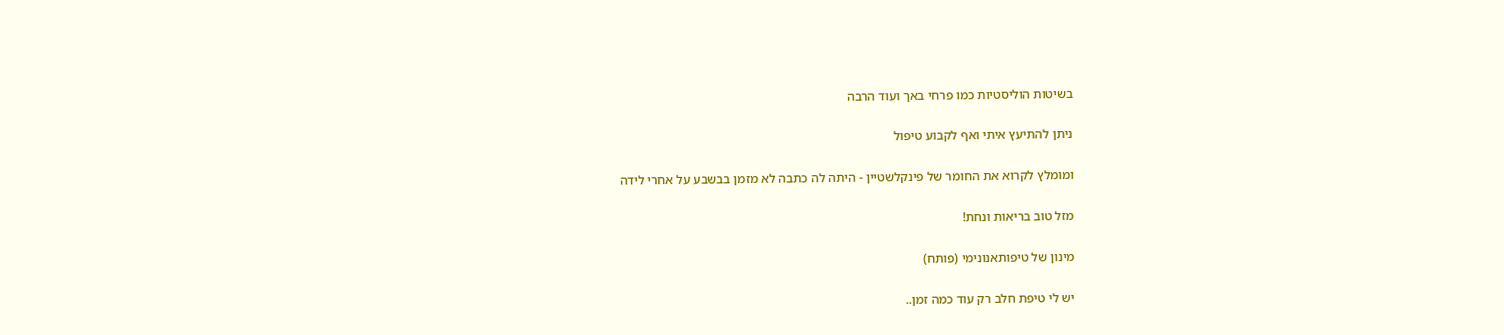בשיטות הוליסטיות כמו פרחי באך ועוד הרבה

ניתן להתיעץ איתי ואף לקבוע טיפול

ומומלץ לקרוא את החומר של פינקלשטיין - היתה לה כתבה לא מזמן בבשבע על אחרי לידה

מזל טוב בריאות ונחת!

מינון של טיפותאנונימי (פותח)

יש לי טיפת חלב רק עוד כמה זמן..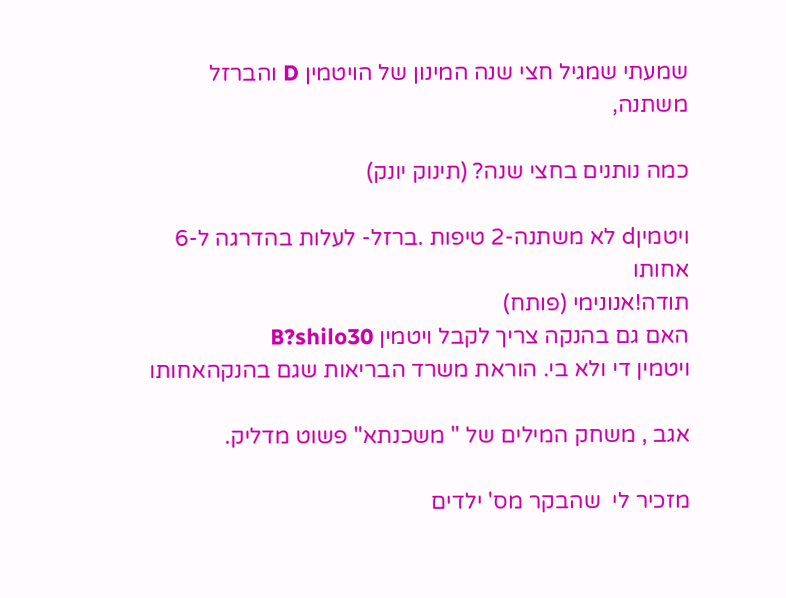שמעתי שמגיל חצי שנה המינון של הויטמין D והברזל משתנה,

כמה נותנים בחצי שנה? (תינוק יונק)

ויטמיןd לא משתנה-2 טיפות .ברזל- לעלות בהדרגה ל-6 אחותו
תודה!אנונימי (פותח)
האם גם בהנקה צריך לקבל ויטמין B?shilo30
ויטמין די ולא בי. הוראת משרד הבריאות שגם בהנקהאחותו

אגב , משחק המילים של " משכנתא" פשוט מדליק.

מזכיר לי  שהבקר מס' ילדים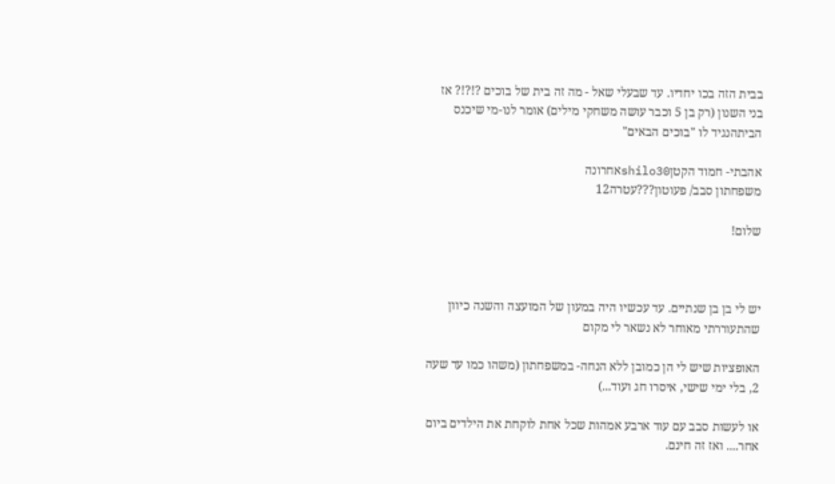בבית הזה בכו יחדיו. עד שבעלי שאל - מה זה בית של בוכים ?!?!? אז בני השנון (רק בן 5 וכבר עושה משחקי מילים) אומר לנו-מי שיכנס הביתהנגיד לו "בוכים הבאים"

אהבתי- חמוד הקטןshilo30אחרונה
משפחתון סבב/ פעוטון???עטרה12

שלום!



יש לי בן בן שנתיים. עד עכשיו היה במעון של המועצה והשנה כיוון שהתעוררתי מאוחר לא נשאר לי מקום

האופציות שיש לי הן כמובן ללא הנחה- במשפחתון (משהו כמו עד שעה 2, בלי ימי שישי, איסרו חג ועוד...)

או לעשות סבב עם עוד ארבע אמהות שכל אחת לוקחת את הילדים ביום אחר.... ואז זה חינם.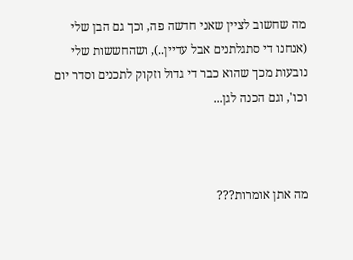מה שחשוב לציין שאני חדשה פה, וכך גם הבן שלי (אנחנו די סתגלתנים אבל עדיין..), ושהחששות שלי נובעות מכך שהוא כבר די גדול וזקוק לתכנים וסדר יום וכו', וגם הכנה לגן...



מה אתן אומרות???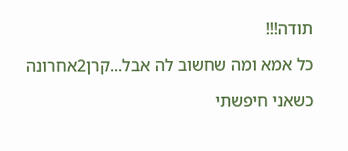תודה!!!

כל אמא ומה שחשוב לה אבל...קרן2אחרונה

כשאני חיפשתי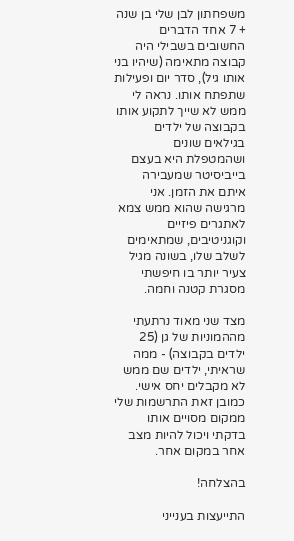משפחתון לבן שלי בן שנה + 7 אחד הדברים החשובים בשבילי היה קבוצה מתאימה (שיהיו בני אותו גיל), סדר יום ופעילות שתפתח אותו. נראה לי ממש לא שייך לתקוע אותו בקבוצה של ילדים בגילאים שונים ושהמטפלת היא בעצם בייביסיטר שמעבירה איתם את הזמן. אני מרגישה שהוא ממש צמא לאתגרים פיזיים וקוגניטיבים, שמתאימים לשלב שלו, בשונה מגיל צעיר יותר בו חיפשתי מסגרת קטנה וחמה.

מצד שני מאוד נרתעתי מההמוניות של גן (25 ילדים בקבוצה) - ממה שראיתי, ילדים שם ממש לא מקבלים יחס אישי. כמובן זאת התרשמות שלי ממקום מסויים אותו בדקתי ויכול להיות מצב אחר במקום אחר.

בהצלחה!

התייעצות בענייני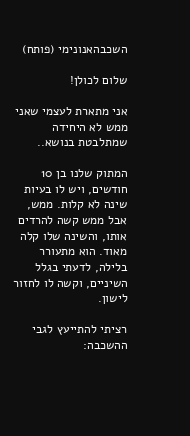השכבהאנונימי (פותח)

שלום לכולן!

אני מתארת לעצמי שאני ממש לא היחידה שמתלבטת בנושא..

המתוק שלנו בן 10 חודשים, ויש לו בעיות שינה לא קלות. ממש, אבל ממש קשה להרדים אותו, והשינה שלו קלה מאוד. הוא מתעורר בלילה, לדעתי בגלל השיניים, וקשה לו לחזור לישון.

רציתי להתייעץ לגבי ההשכבה: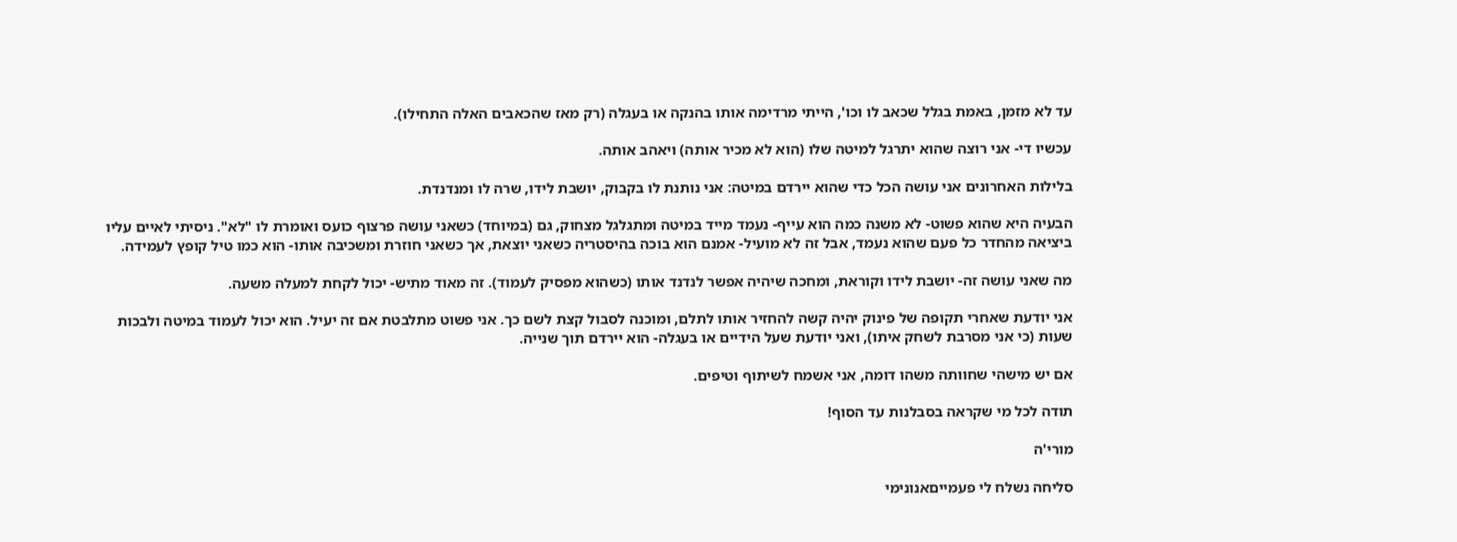עד לא מזמן, באמת בגלל שכאב לו וכו', הייתי מרדימה אותו בהנקה או בעגלה (רק מאז שהכאבים האלה התחילו).

עכשיו די- אני רוצה שהוא יתרגל למיטה שלו (הוא לא מכיר אותה) ויאהב אותה.

בלילות האחרונים אני עושה הכל כדי שהוא יירדם במיטה: אני נותנת לו בקבוק, יושבת לידו, שרה לו ומנדנדת.

הבעיה היא שהוא פשוט- לא משנה כמה הוא עייף- נעמד מייד במיטה ומתגלגל מצחוק, גם (במיוחד) כשאני עושה פרצוף כועס ואומרת לו "לא". ניסיתי לאיים עליו ביציאה מהחדר כל פעם שהוא נעמד, אבל זה לא מועיל- אמנם הוא בוכה בהיסטריה כשאני יוצאת, אך כשאני חוזרת ומשכיבה אותו- הוא כמו טיל קופץ לעמידה.

מה שאני עושה זה- יושבת לידו וקוראת, ומחכה שיהיה אפשר לנדנד אותו (כשהוא מפסיק לעמוד). זה מאוד מתיש- יכול לקחת למעלה משעה.

אני יודעת שאחרי תקופה של פינוק יהיה קשה להחזיר אותו לתלם, ומוכנה לסבול קצת לשם כך. אני פשוט מתלבטת אם זה יעיל. הוא יכול לעמוד במיטה ולבכות שעות (כי אני מסרבת לשחק איתו), ואני יודעת שעל הידיים או בעגלה- הוא יירדם תוך שנייה.

אם יש מישהי שחוותה משהו דומה, אני אשמח לשיתוף וטיפים.

תודה לכל מי שקראה בסבלנות עד הסוף!

מורי'ה

סליחה נשלח לי פעמייםאנונימי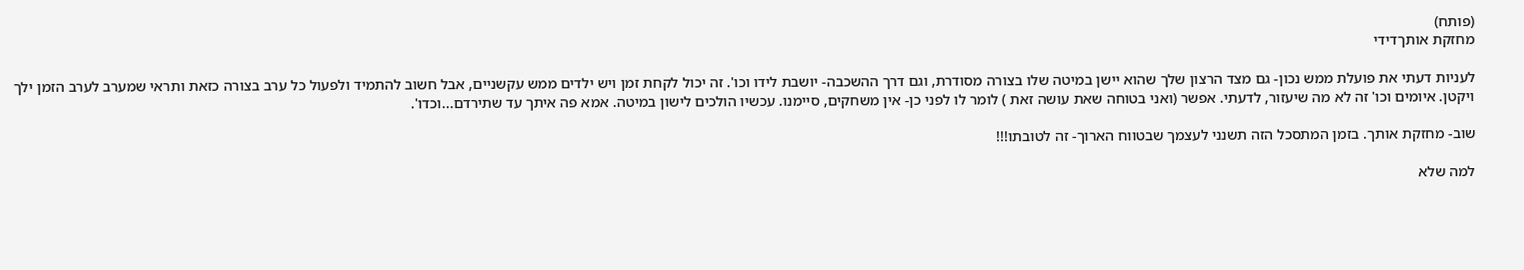(פותח)
מחזקת אותךדידי

לעניות דעתי את פועלת ממש נכון- גם מצד הרצון שלך שהוא יישן במיטה שלו בצורה מסודרת, וגם דרך ההשכבה- יושבת לידו וכו'. זה יכול לקחת זמן ויש ילדים ממש עקשניים, אבל חשוב להתמיד ולפעול כל ערב בצורה כזאת ותראי שמערב לערב הזמן ילך ויקטן. איומים וכו' זה לא מה שיעזור, לדעתי. אפשר (ואני בטוחה שאת עושה זאת ) לומר לו לפני כן- אין משחקים, סיימנו. עכשיו הולכים לישון במיטה. אמא פה איתך עד שתירדם...וכדו'.

שוב- מחזקת אותך. בזמן המתסכל הזה תשנני לעצמך שבטווח הארוך- זה לטובתו!!!

למה שלא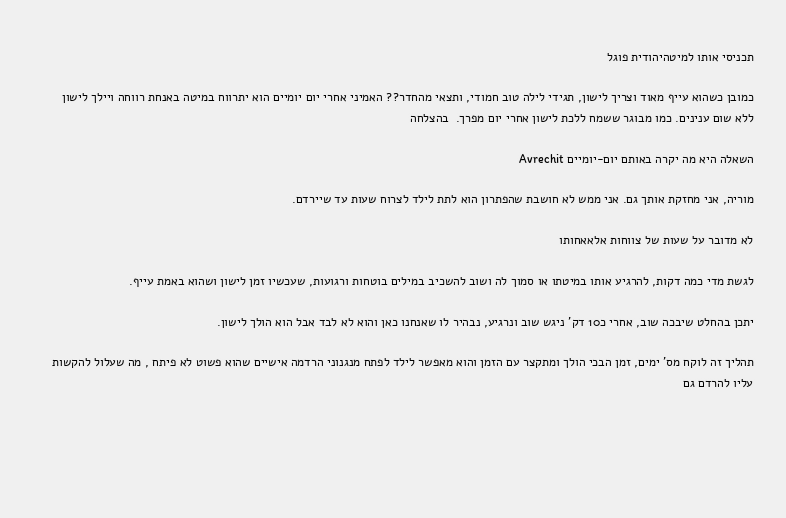תכניסי אותו למיטהיהודית פוגל

כמובן כשהוא עייף מאוד וצריך לישון, תגידי לילה טוב חמודי, ותצאי מהחדר?? האמיני אחרי יום יומיים הוא יתרווח במיטה באנחת רווחה ויילך לישון ללא שום ענינים. כמו מבוגר ששמח ללכת לישון אחרי יום מפרך.  בהצלחה

השאלה היא מה יקרה באותם יום-יומיים Avrechit

מוריה, אני מחזקת אותך גם. אני ממש לא חושבת שהפתרון הוא לתת לילד לצרוח שעות עד שיירדם.

לא מדובר על שעות של צווחות אלאאחותו

לגשת מדי כמה דקות, להרגיע אותו במיטתו או סמוך לה ושוב להשכיב במילים בוטחות ורגועות, שעכשיו זמן לישון ושהוא באמת עייף.

יתכן בהחלט שיבכה שוב, אחרי כ10 דק' ניגש שוב ונרגיע, נבהיר לו שאנחנו כאן והוא לא לבד אבל הוא הולך לישון.

תהליך זה לוקח מס' ימים, זמן הבכי הולך ומתקצר עם הזמן והוא מאפשר לילד לפתח מנגנוני הרדמה אישיים שהוא פשוט לא פיתח , מה שעלול להקשות עליו להרדם גם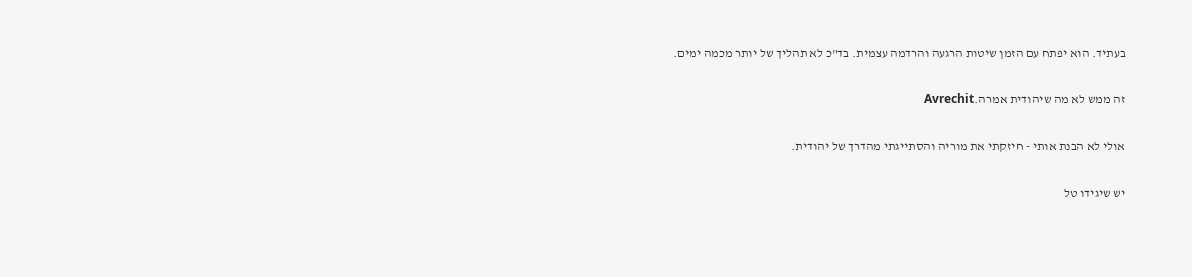בעתיד. הוא יפתח עם הזמן שיטות הרגעה והרדמה עצמית. בד"כ לא תהליך של יותר מכמה ימים.

זה ממש לא מה שיהודית אמרה.Avrechit

אולי לא הבנת אותי - חיזקתי את מוריה והסתייגתי מהדרך של יהודית.

יש שיגידו טל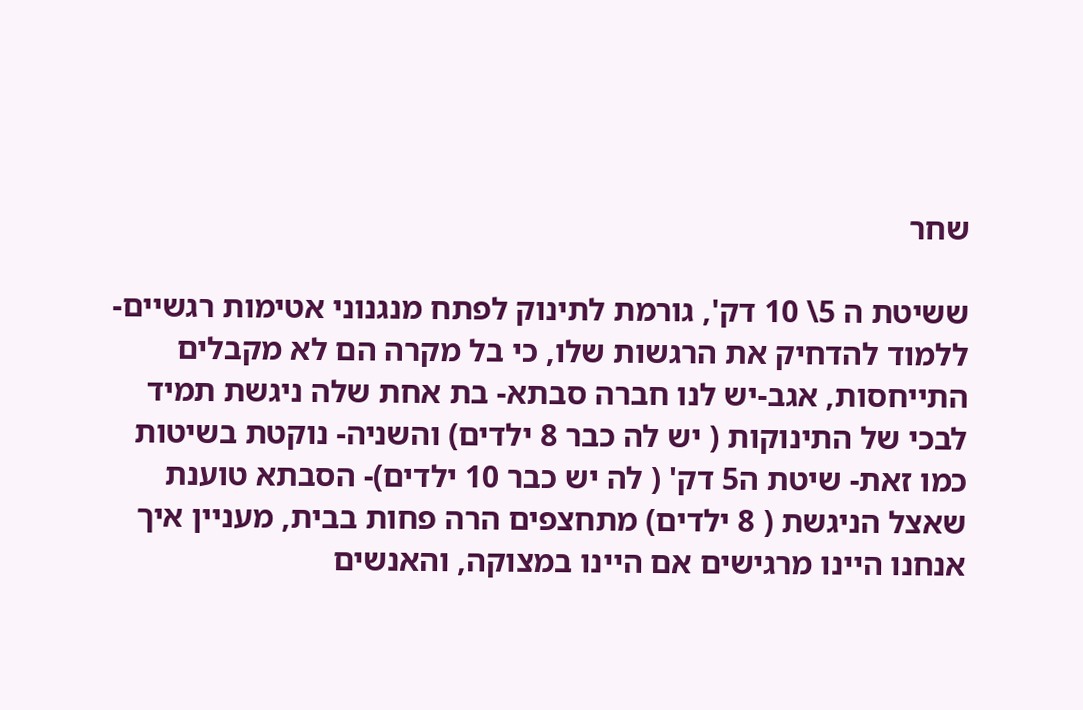שחר

ששיטת ה 5\ 10 דק', גורמת לתינוק לפתח מנגנוני אטימות רגשיים- ללמוד להדחיק את הרגשות שלו, כי בל מקרה הם לא מקבלים התייחסות, אגב-יש לנו חברה סבתא- בת אחת שלה ניגשת תמיד לבכי של התינוקות ( יש לה כבר 8 ילדים) והשניה- נוקטת בשיטות כמו זאת- שיטת ה5 דק' ( לה יש כבר 10 ילדים)- הסבתא טוענת שאצל הניגשת ( 8 ילדים) מתחצפים הרה פחות בבית, מעניין איך אנחנו היינו מרגישים אם היינו במצוקה, והאנשים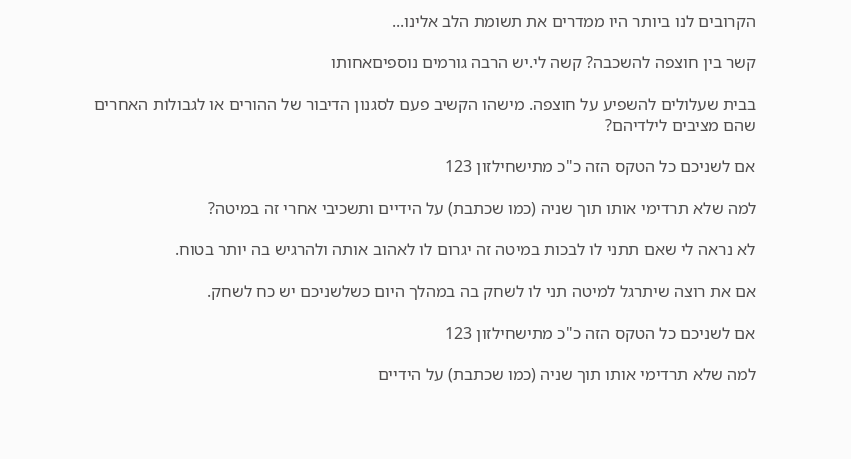הקרובים לנו ביותר היו ממדרים את תשומת הלב אלינו...

קשר בין חוצפה להשכבה? קשה לי.יש הרבה גורמים נוספיםאחותו

בבית שעלולים להשפיע על חוצפה. מישהו הקשיב פעם לסגנון הדיבור של ההורים או לגבולות האחרים שהם מציבים לילדיהם?

אם לשניכם כל הטקס הזה כ"כ מתישחילזון 123

למה שלא תרדימי אותו תוך שניה (כמו שכתבת) על הידיים ותשכיבי אחרי זה במיטה?

לא נראה לי שאם תתני לו לבכות במיטה זה יגרום לו לאהוב אותה ולהרגיש בה יותר בטוח.

אם את רוצה שיתרגל למיטה תני לו לשחק בה במהלך היום כשלשניכם יש כח לשחק.

אם לשניכם כל הטקס הזה כ"כ מתישחילזון 123

למה שלא תרדימי אותו תוך שניה (כמו שכתבת) על הידיים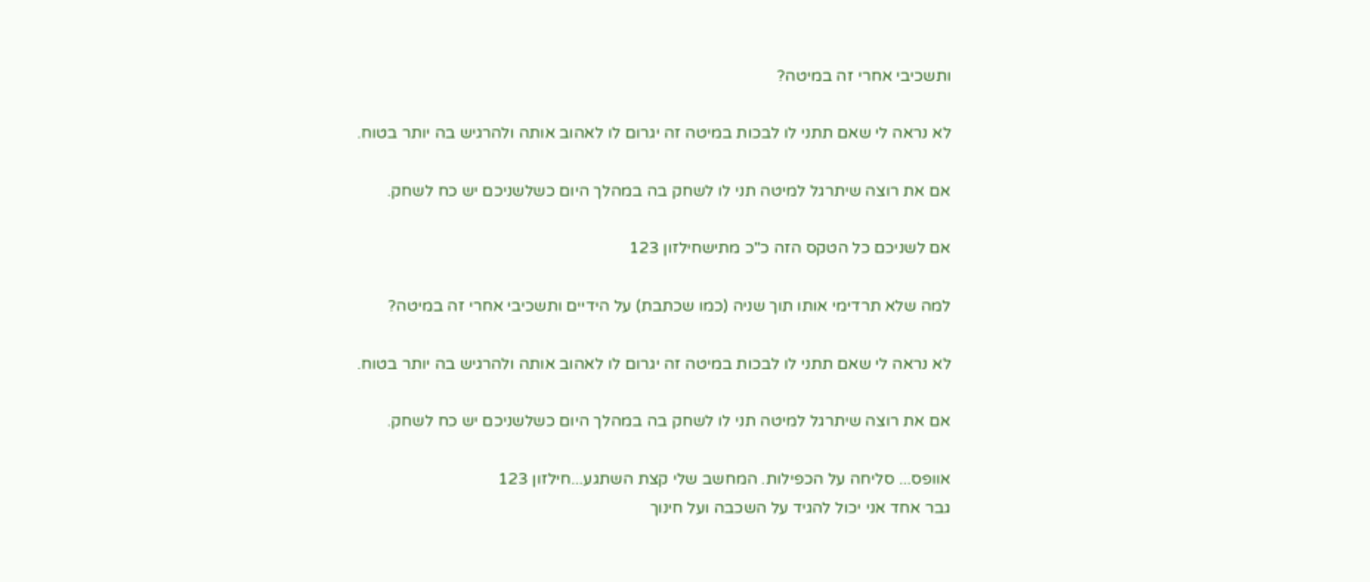ותשכיבי אחרי זה במיטה?

לא נראה לי שאם תתני לו לבכות במיטה זה יגרום לו לאהוב אותה ולהרגיש בה יותר בטוח.

אם את רוצה שיתרגל למיטה תני לו לשחק בה במהלך היום כשלשניכם יש כח לשחק.

אם לשניכם כל הטקס הזה כ"כ מתישחילזון 123

למה שלא תרדימי אותו תוך שניה (כמו שכתבת) על הידיים ותשכיבי אחרי זה במיטה?

לא נראה לי שאם תתני לו לבכות במיטה זה יגרום לו לאהוב אותה ולהרגיש בה יותר בטוח.

אם את רוצה שיתרגל למיטה תני לו לשחק בה במהלך היום כשלשניכם יש כח לשחק.

אוופס... סליחה על הכפילות. המחשב שלי קצת השתגע...חילזון 123
גבר אחד אני יכול להגיד על השכבה ועל חינוך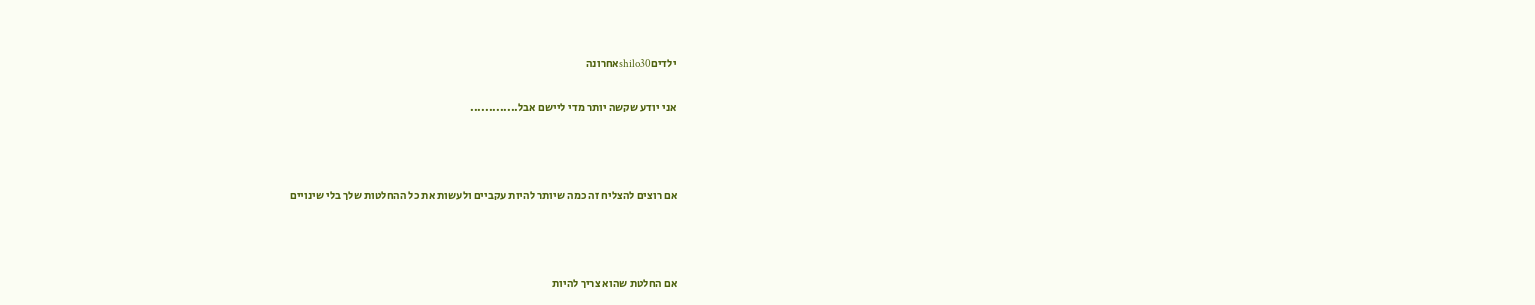ילדיםshilo30אחרונה

אני יודע שקשה יותר מדי ליישם אבל.............



אם רוצים להצליח זה כמה שיותר להיות עקביים ולעשות את כל ההחלטות שלך בלי שינויים



אם החלטת שהוא צריך להיות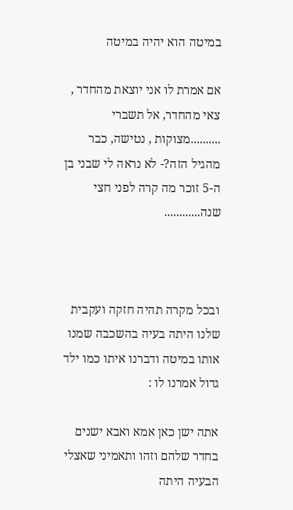במיטה הוא יהיה במיטה

אם אמרת לו אני יוצאת מהחדר , צאי מהחדר, אל תשברי ..........מצוקות , נטישה, כבר מהגיל הזה?- לא נראה לי שבני בן ה-5 זוכר מה קרה לפני חצי שנה............



ובכל מקרה תהיה חזקה ועקבית שלנו היתה בעיה בהשכבה שמנו אותו במיטה ודברנו איתו כמו ילד גדול אמרנו לו :

אתה ישן כאן אמא ואבא ישנים בחדר שלהם וזהו ותאמיני שאצלי הבעיה היתה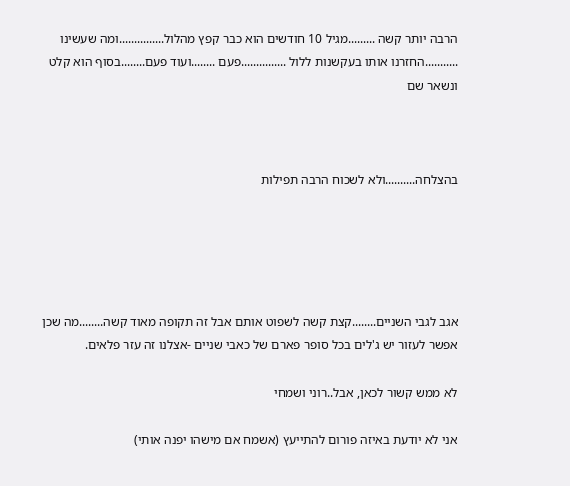הרבה יותר קשה .........מגיל 10 חודשים הוא כבר קפץ מהלול...............ומה שעשינו ...........החזרנו אותו בעקשנות ללול ...............פעם ........ועוד פעם........בסוף הוא קלט ונשאר שם



בהצלחה..........ולא לשכוח הרבה תפילות





אגב לגבי השניים........קצת קשה לשפוט אותם אבל זה תקופה מאוד קשה........מה שכן אפשר לעזור יש ג'לים בכל סופר פארם של כאבי שניים -אצלנו זה עזר פלאים.

לא ממש קשור לכאן, אבל..רוני ושמחי

אני לא יודעת באיזה פורום להתייעץ (אשמח אם מישהו יפנה אותי)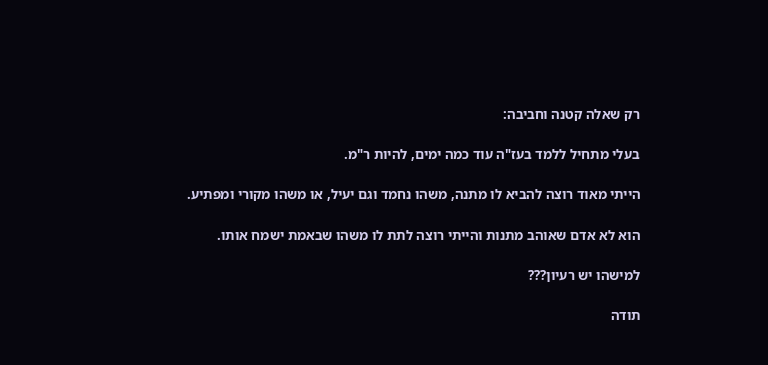רק שאלה קטנה וחביבה:

בעלי מתחיל ללמד בעז"ה עוד כמה ימים, להיות ר"מ.

הייתי מאוד רוצה להביא לו מתנה, משהו נחמד וגם יעיל, או משהו מקורי ומפתיע.

הוא לא אדם שאוהב מתנות והייתי רוצה לתת לו משהו שבאמת ישמח אותו.

למישהו יש רעיון???

תודה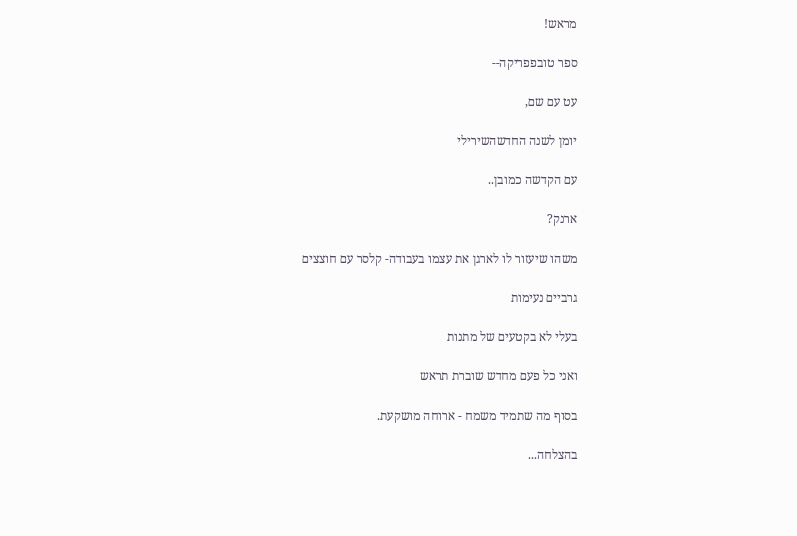מראש!

ספר טובפפריקה--

עט עם שם,

יומן לשנה החדשהשירילי

עם הקדשה כמובן..

ארנק?

משהו שיעזור לו לארגן את עצמו בעבודה- קלסר עם חוצצים

גרביים נעימות

בעלי לא בקטעים של מתנות

ואני כל פעם מחדש שוברת תראש

בסוף מה שתמיד משמח - ארוחה מושקעת.

בהצלחה...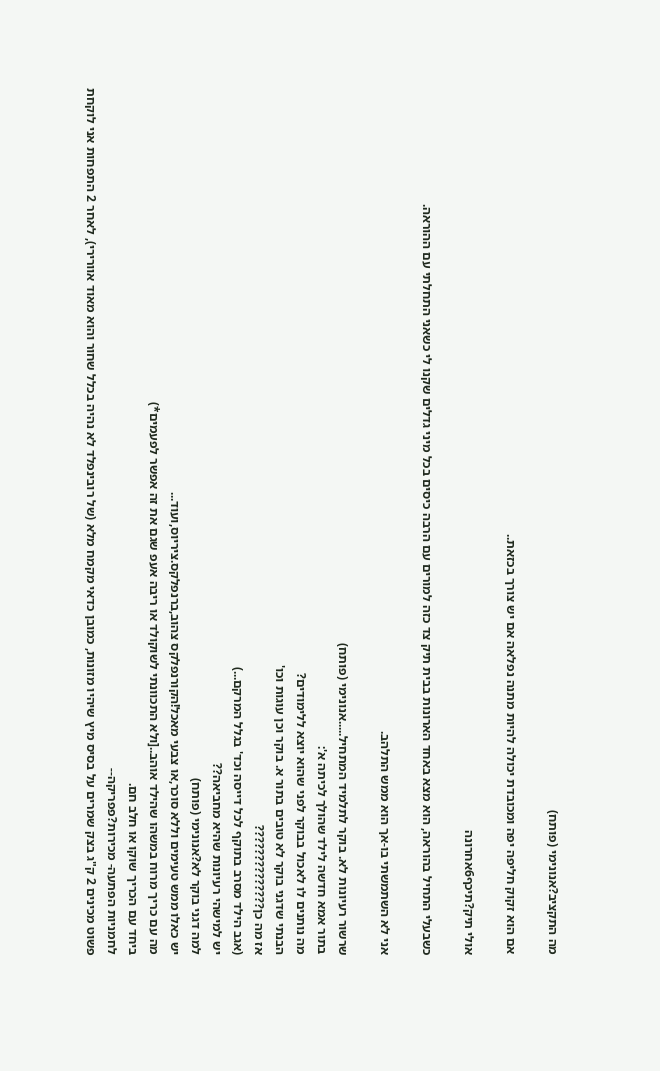מה התקציב?אנונימי (פותח)

אם הוא זקוק חליפה יפה ומכובדת יכולה להיות מתנה נפלאה אם יש צורך בכזאת..

אולי תיק?תיכף6אחרונה

כשבעלי התחיל בהוראה, הוא מצא באחד הארונות בבית תיק צד כזה למורים עם הרבה כיסים בכל מיני גדלים שקנו לי כשאני התחלתי עם ההוראה.

אני לא השתמשתי בו-אך הוא ממש התלהב.

שרשור רעיונות לא. בוקר לתלמיד המתחיל.....אנונימי (פותח)
בתור אמא חדשה לילד שהולך לכיתה א':
מה נותנים לו לאכול בבוקר לפני שהוא יוצא ללימודים?
הבנתי שדגני בוקר לא טובים בתור א. בוקר וכן עוגות וכו'
אז מה כן??????????????
(אגב הילד מסרב בתוקף לכל דייסה וכד' בגלל המרקם...)
יש למישהי רעיונות שהיא מחביאה??
למה דגני בוקר לא?אנונימי (פותח)
יש כאלו ממש טעימים וללא סוכר,או צבעי מאכל!הקורנפלקס צהוב,ברנפלקס.ציריוס,ועוד...
מה עם כריך מרוח במשהו שהילד אוהב..[ולא התכוונתי לשוקולד או ריבה אעפ שגם את זה אפשר לפעמים*)
ביחד עם הכריך שוקו או חלב חם.
לחמניות הפתעה- מכירות?פפריקה--
פשוט מכינים 2 ק"ג בצק שמרים על בסיס מיץ שיהיו מזונות, כמובן כדאי מקמח מלא (של רובינפלד לא נהיה בכלל שחור והוא מאוד אוורירי), לאחר 2 התפחות אני לוקחת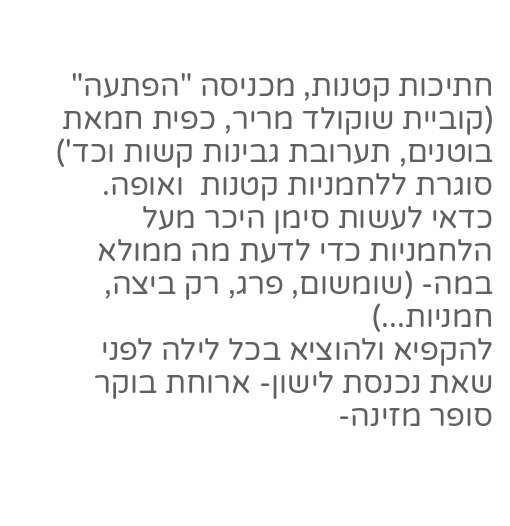חתיכות קטנות, מכניסה "הפתעה" (קוביית שוקולד מריר, כפית חמאת בוטנים, תערובת גבינות קשות וכד') סוגרת ללחמניות קטנות  ואופה.
כדאי לעשות סימן היכר מעל הלחמניות כדי לדעת מה ממולא במה- (שומשום, פרג, רק ביצה, חמניות...)
להקפיא ולהוציא בכל לילה לפני שאת נכנסת לישון- ארוחת בוקר סופר מזינה-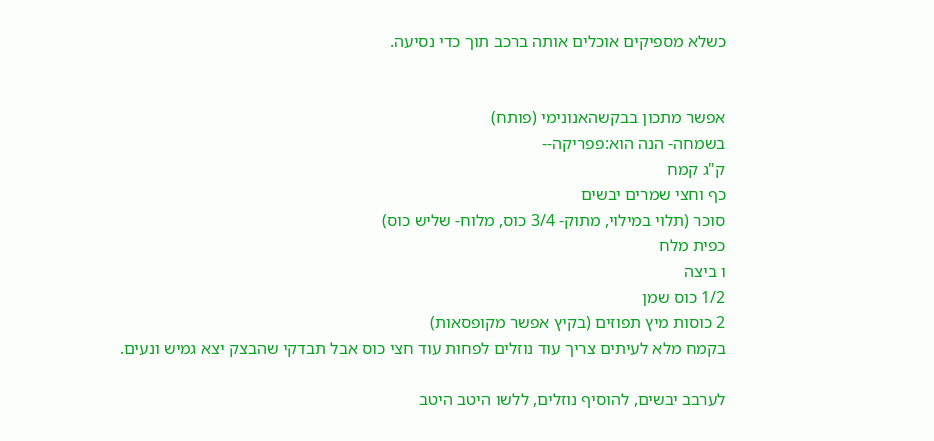כשלא מספיקים אוכלים אותה ברכב תוך כדי נסיעה.


אפשר מתכון בבקשהאנונימי (פותח)
בשמחה- הנה הוא:פפריקה--
ק"ג קמח
כף וחצי שמרים יבשים
סוכר (תלוי במילוי, מתוק- 3/4 כוס, מלוח- שליש כוס)
כפית מלח
ו ביצה
1/2 כוס שמן
2 כוסות מיץ תפוזים (בקיץ אפשר מקופסאות)
בקמח מלא לעיתים צריך עוד נוזלים לפחות עוד חצי כוס אבל תבדקי שהבצק יצא גמיש ונעים.

לערבב יבשים, להוסיף נוזלים, ללשו היטב היטב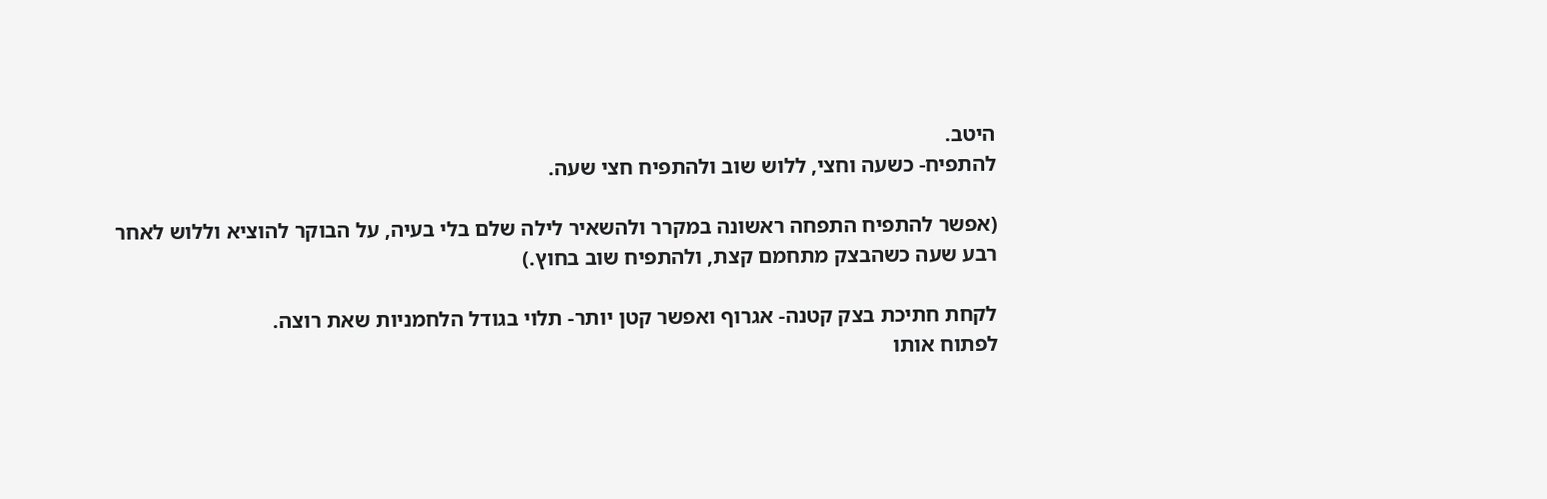היטב.
להתפיח- כשעה וחצי, ללוש שוב ולהתפיח חצי שעה.

(אפשר להתפיח התפחה ראשונה במקרר ולהשאיר לילה שלם בלי בעיה, על הבוקר להוציא וללוש לאחר רבע שעה כשהבצק מתחמם קצת, ולהתפיח שוב בחוץ.)

לקחת חתיכת בצק קטנה- אגרוף ואפשר קטן יותר- תלוי בגודל הלחמניות שאת רוצה.
לפתוח אותו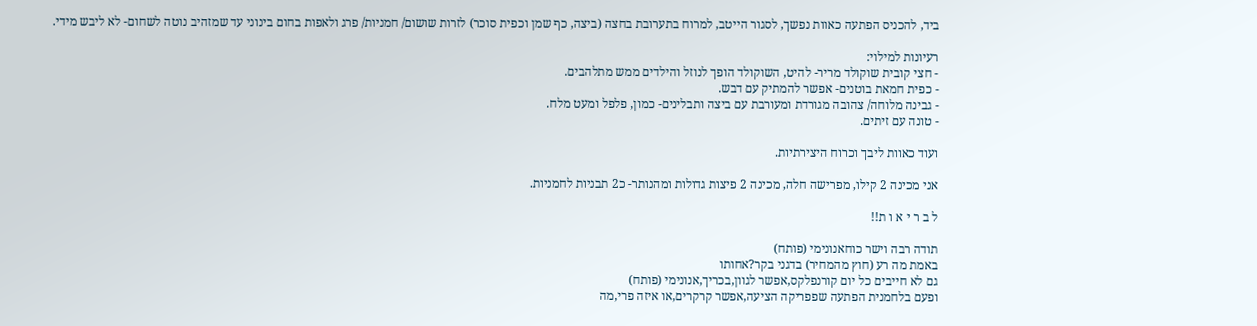ביד, להכניס הפתעה כאוות נפשך, לסגור הייטב, למרוח בתערובת בחצה (ביצה, כף שמן וכפית סוכר) לזרות שושום/ חמניות/ פרג ולאפות בחום בינוני עד שמזהיב נוטה לשחום- לא ליבש מידי.

רעיונות למילוי:
- חצי קובית שוקולד מריר- להיט, השוקולד הופך לנוזל והילדים ממש מתלהבים.
- כפית חמאת בוטנים- אפשר להמתיק עם דבש.
- גבינה מלוחה/ צהובה מגורדת ומעורבת עם ביצה ותבלינים- כמון, פלפל ומעט מלח.
- טונה עם זיתים.

ועוד כאוות ליבך וכרוח היצירתיות.

אני מכינה 2 קילו, מפרישה חלה, מכינה 2 פיצות גדולות ומהנותר- כ2 תבניות לחמניות.

ל ב ר י א ו ת!!

תודה רבה וישר כוחאנונימי (פותח)
באמת מה רע (חוץ מהמחיר) בדגני בקר?אחותו
גם לא חייבים כל יום קורנפלקס,אפשר לגוון,בכריך,אנונימי (פותח)
ופעם בלחמנית הפתעה שפפריקה הציעה,אפשר קרקרים,או איזה פרי,מה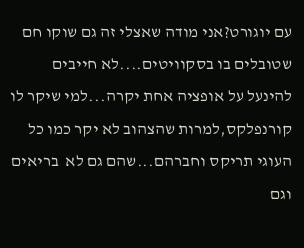עם יוגורט?אני מודה שאצלי זה גם שוקו חם שטובלים בו בסקוויטים....לא חייבים להינעל על אופציה אחת יקרה...למי שיקר לו קורנפלקס,למרות שהצהוב לא יקר כמו כל העוגי תריקס וחברהם...שהם גם לא  בריאים וגם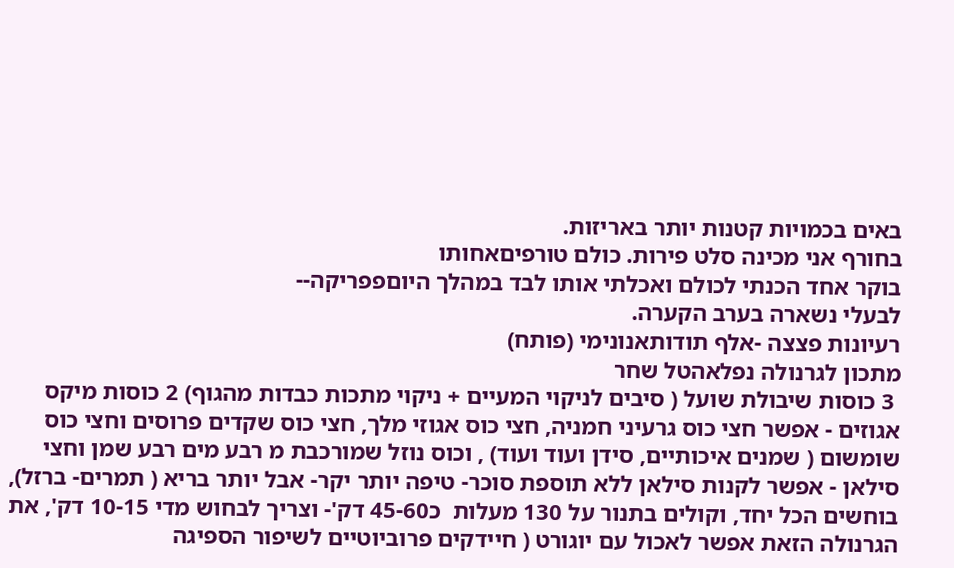באים בכמויות קטנות יותר באריזות.
בחורף אני מכינה סלט פירות. כולם טורפיםאחותו
בוקר אחד הכנתי לכולם ואכלתי אותו לבד במהלך היוםפפריקה--
לבעלי נשארה בערב הקערה.
רעיונות פצצה -אלף תודותאנונימי (פותח)
מתכון לגרנולה נפלאהטל שחר
 3 כוסות שיבולת שועל ( סיבים לניקוי המעיים + ניקוי מתכות כבדות מהגוף) 2 כוסות מיקס אגוזים - אפשר חצי כוס גרעיני חמניה, חצי כוס אגוזי מלך, חצי כוס שקדים פרוסים וחצי כוס שומשום ( שמנים איכותיים, סידן ועוד ועוד) , וכוס נוזל שמורכבת מ רבע מים רבע שמן וחצי סילאן - אפשר לקנות סילאן ללא תוספת סוכר- טיפה יותר יקר- אבל יותר בריא ( תמרים- ברזל), בוחשים הכל יחד, וקולים בתנור על 130 מעלות  כ45-60 דק'- וצריך לבחוש מדי 10-15 דק', את הגרנולה הזאת אפשר לאכול עם יוגורט ( חיידקים פרוביוטיים לשיפור הספיגה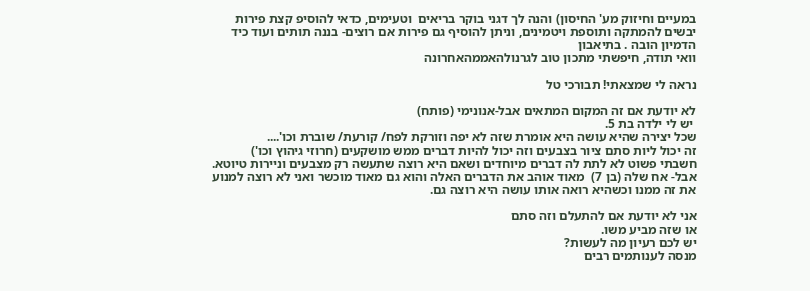במעיים וחיזוק מע' החיסון) והנה לך דגני בוקר בריאים  וטעימים, כדאי להוסיפ קצת פירות יבשים להמתקה ותוספת ויטמינים, וניתן להוסיף גם פירות אם רוצים- בננה תותים ועוד כיד הדמיון הובה . בתיאבון
וואי תודה, חיפשתי מתכון טוב לגרנולהאממהאחרונה

נראה לי שמצאתי! תבורכי טל

לא יודעת אם זה המקום המתאים אבל-אנונימי (פותח)
 יש לי ילדה בת 5.
שכל יצירה שהיא עושה היא אומרת שזה לא יפה וזורקת לפח/ קורעת/ שוברת וכו'....
זה יכול ליות סתם ציור בצבעים וזה יכול להיות דברים ממש מושקעים (חרוזי גיהוץ וכו')
חשבתי פשוט לא לתת לה דברים מיוחדים ושאם היא רוצה שתעשה רק מצבעים וניירות טיוטא.
אבל- אח שלה (בן 7)  מאוד אוהב את הדברים האלה והוא גם מאוד מוכשר ואני לא רוצה למנוע את זה ממנו וכשהיא רואה אותו עושה היא רוצה גם.

אני לא יודעת אם להתעלם וזה סתם
או שזה מביע משו.
יש לכם רעיון מה לעשות?
מנסה לענותמים רבים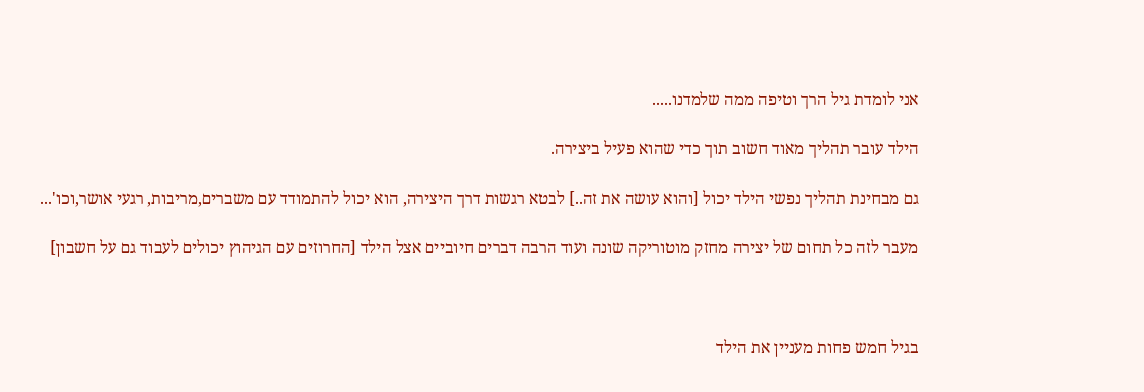אני לומדת גיל הרך וטיפה ממה שלמדנו.....

הילד עובר תהליך מאוד חשוב תוך כדי שהוא פעיל ביצירה.

גם מבחינת תהליך נפשי הילד יכול [והוא עושה את זה..] לבטא רגשות דרך היצירה, הוא יכול להתמודד עם משברים,מריבות, רגעי אושר,וכו'...

מעבר לזה כל תחום של יצירה מחזק מוטוריקה שונה ועוד הרבה דברים חיוביים אצל הילד [החרוזים עם הגיהוץ יכולים לעבוד גם על חשבון]



בגיל חמש פחות מעניין את הילד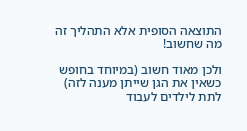התוצאה הסופית אלא התהליך זה מה שחשוב!

ולכן מאוד חשוב (במיוחד בחופש כשאין את הגן שייתן מענה לזה) לתת לילדים לעבוד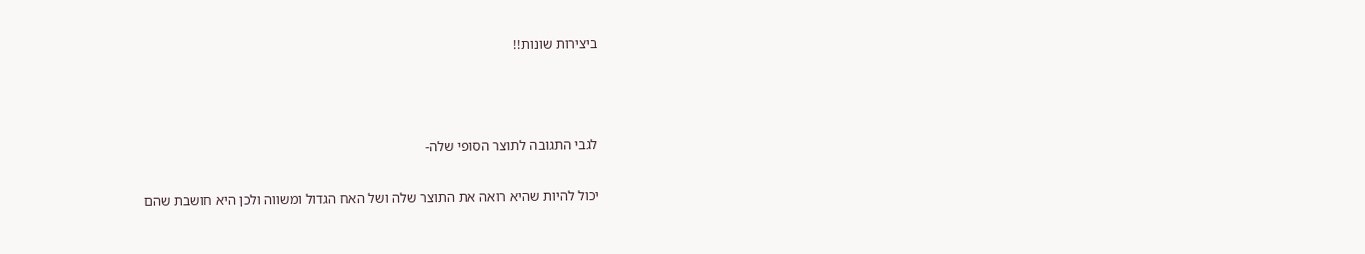ביצירות שונות!!



לגבי התגובה לתוצר הסופי שלה-

יכול להיות שהיא רואה את התוצר שלה ושל האח הגדול ומשווה ולכן היא חושבת שהם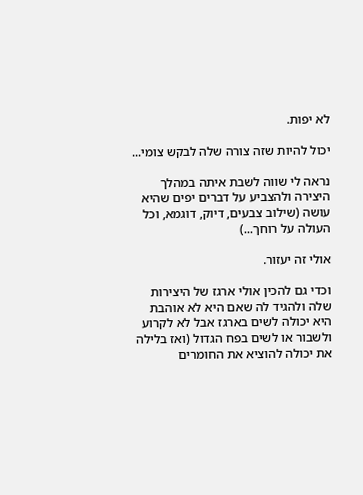לא יפות.

יכול להיות שזה צורה שלה לבקש צומי...

נראה לי שווה לשבת איתה במהלך היצירה ולהצביע על דברים יפים שהיא עושה (שילוב צבעים, דיוק, דוגמא, וכל העולה על רוחך...)

אולי זה יעזור.

וכדי גם להכין אולי ארגז של היצירות שלה ולהגיד לה שאם היא לא אוהבת היא יכולה לשים בארגז אבל לא לקרוע ולשבור או לשים בפח הגדול (ואז בלילה את יכולה להוציא את החומרים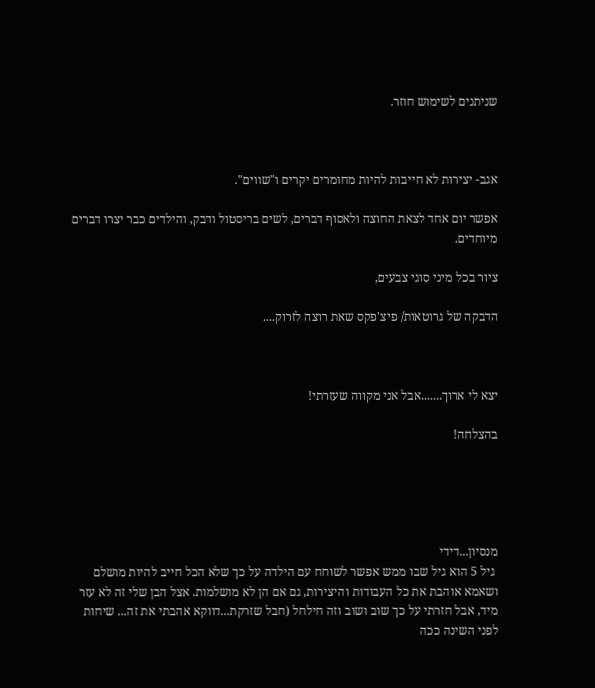שניתנים לשימוש חוזר.



אגב- יצירות לא חייבות להיות מחומרים יקרים ו"שווים".

אפשר יום אחד לצאת החוצה ולאסוף דברים, לשים בריסטול ודבק, והילדים כבר יצרו דברים מיוחדים.

ציור בכל מיני סוגי צבעים,

הדבקה של גרוטאות/ פיצ'פקס שאת רוצה לזרוק....



יצא לי ארוך.......אבל אני מקווה שעזרתי!

בהצלחה!





מנסיון...דידי
 גיל 5 הוא גיל שבו ממש אפשר לשוחח עם הילדה על כך שלא הכל חייב להיות מושלם ושאמא אוהבת את כל העבודות והיצירות, גם אם הן לא מושלמות. אצל הבן שלי זה לא עזר מיד, אבל חזרתי על כך שוב ושוב וזה חילחל (חבל שזרקת...דווקא אהבתי את זה... שיחות לפני השינה ככה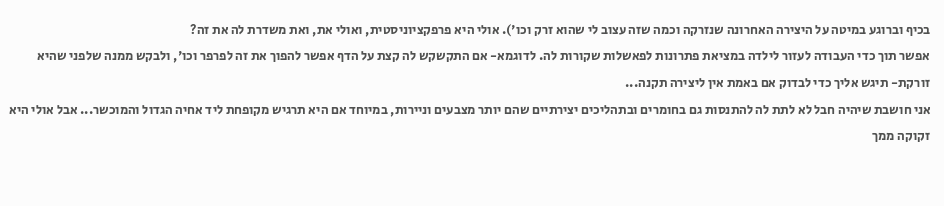בכיף וברוגע במיטה על היצירה האחרונה שנזרקה וכמה שזה עצוב לי שהוא זרק וכו'). אולי היא פרפקציוניסטית, ואולי את, ואת משדרת לה את זה?
אפשר תוך כדי העבודה לעזור לילדה במציאת פתרונות לפאשלות שקורות לה. לדוגמא- אם התקשקש לה קצת על הדף אפשר להפוך את זה לפרפר וכו', ולבקש ממנה שלפני שהיא זורקת- תיגש אליך כדי לבדוק אם באמת אין ליצירה תקנה...
אני חושבת שיהיה חבל לא לתת לה להתנסות גם בחומרים ובתהליכים יצירתיים שהם יותר מצבעים וניירות, במיוחד אם היא תרגיש מקופחת ליד אחיה הגדול והמוכשר... אבל אולי היא זקוקה ממך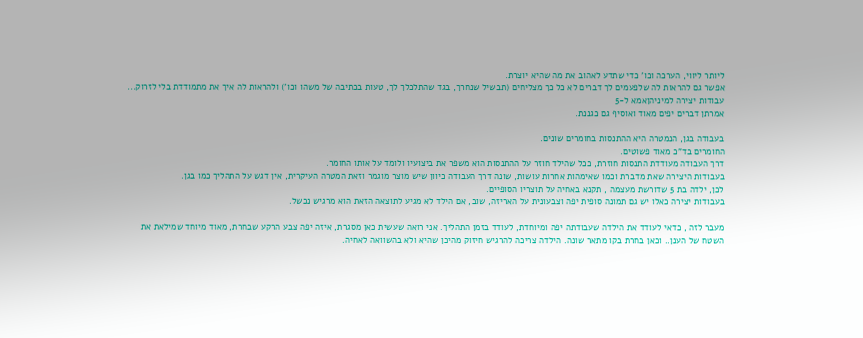ליותר ליווי, הערכה וכו' כדי שתדע לאהוב את מה שהיא יוצרת.
אפשר גם להראות לה שלפעמים לך דברים לא כל כך מצליחים (תבשיל שנחרך, בגד שהתלכלך לך, טעות בכתיבה של משהו וכו') ולהראות לה איך את מתמודדת בלי לזרוק...
עבודות יצירה למיניהןאמא ל-5
אמרתן דברים יפים מאוד ואוסיף גם כגננת.

בעבודה בגן, הנמטרה היא ההתנסות בחומרים שונים.
החומרים בד"כ מאוד פשוטים.
דרך העבודה מעודדת התנסות חוזרת, ככל שהילד חוזר על ההתנסות הוא משפר את ביצועיו ולומד על אותו החומר.
בעבודות היצירה שאת מדברת וכמו שאימהות אחרות עושות, שונה דרך העבודה כיוון שיש מוצר מוגמר וזאת המטרה העיקרית, אין דגש על התהליך כמו בגן.
לכן, ילדה בת 5 שדורשת מעצמה , תקנא באחיה על תוצריו הסופיים.
בעבודות יצירה כאלו יש גם תמונה סופית יפה וצבעונית על האריזה, שוב, אם הילד לא מגיע לתוצאה הזאת הוא מרגיש נכשל.

מעבר לזה , כדאי לעודד את הילדה שעבודתה יפה ומיוחדת, לעודד בזמן התהליך. אני רואה שעשית כאן מסגרת, איזה יפה צבע הרקע שבחרת, מאוד מיוחד שמילאת את השטח של הענן.. וכאן בחרת בקו מתאר שונה. הילדה צריכה להרגיש חיזוק מהיכן שהיא ולא בהשוואה לאחיה.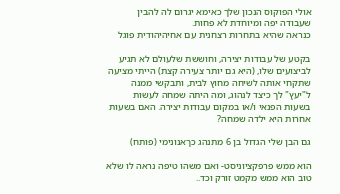אולי הפוקוס הנכון שלך כאימא יגרום לה להבין שעבודה יפה ומיוחדת לא פחות.
כנראה שהיא בתחרות רצחנית עם אחיהיהודית פוגל

בקטע של עבודות יצירה, וחוששת שלעולם לא תגיע לביצועים שלו, (היא גם יותר צעירה קצת) הייתי מציעה שתקחי אותה לשיחה מחוץ לבית, ותבקשי ממנה ל"יעץ" לך כיצד לנהוג, ומה היתה שמחה לעשות בשעות הפנאי ו/או במקום עבודות יצירה. האם בשעות אחרות היא ילדה שמחה?

גם הבן שלי הגדול בן 6 מתנהג כךאנונימי (פותח)

הוא ממש פרפקציוניסט- ואם משהו טיפה נראה לו שלא טוב הוא ממש מקמט זורק וכד..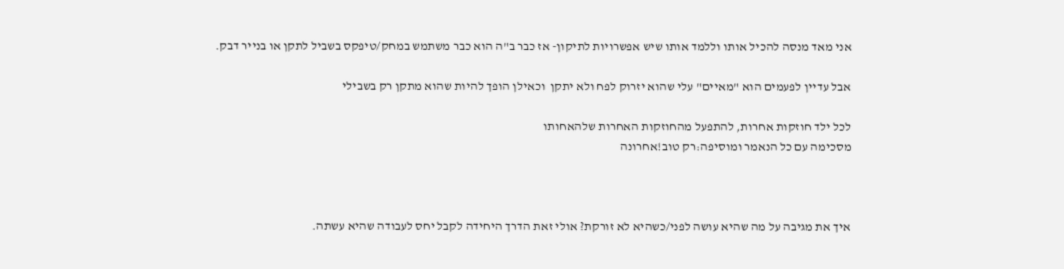אני מאד מנסה להכיל אותו וללמד אותו שיש אפשרויות לתיקון- אז כבר ב"ה הוא כבר משתמש במחק/טיפקס בשביל לתקן או בנייר דבק.

אבל עדיין לפעמים הוא "מאיים" עלי שהוא יזרוק לפח ולא יתקן  וכאילן הופך להיות שהוא מתקן רק בשבילי

לכל ילד חוזקות אחרות, להתפעל מהחוזקות האחרות שלהאחותו
מסכימה עם כל הנאמר ומוסיפה:רק טוב!אחרונה



איך את מגיבה על מה שהיא עושה לפני/כשהיא לא זורקת? אולי זאת הדרך היחידה לקבל יחס לעבודה שהיא עשתה.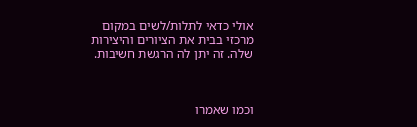אולי כדאי לתלות/לשים במקום מרכזי בבית את הציורים והיצירות שלה. זה יתן לה הרגשת חשיבות.



וכמו שאמרו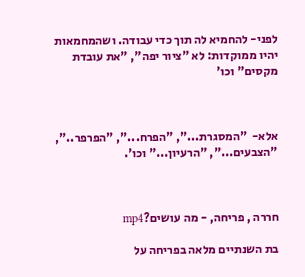לפני- להחמיא לה תוך כדי עבודה. ושהמחמאות יהיו ממוקדות: לא "ציור יפה", "את עובדת מקסים" וכו'



אלא-  "המסגרת...", "הפרח...", "הפרפר..", "הצבעים...", "הרעיון..." וכו'.



חררה , פריחה, - מה עושים?mp4

בת השנתיים מלאה בפריחה על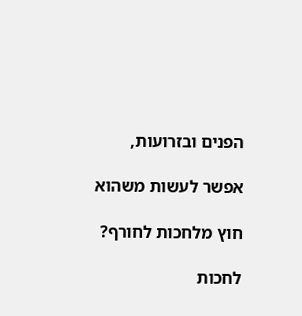הפנים ובזרועות,

אפשר לעשות משהוא

חוץ מלחכות לחורף?

לחכות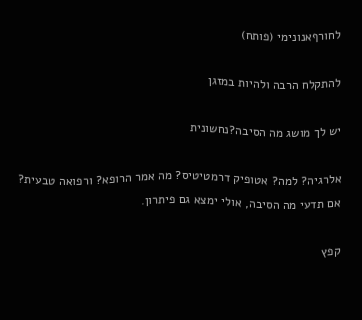לחורףאנונימי (פותח)

להתקלח הרבה ולהיות במזגן

יש לך מושג מה הסיבה?נחשונית

אלרגיה? למה? אטופיק דרמטיטיס? מה אמר הרופא? ורפואה טבעית? אם תדעי מה הסיבה, אולי ימצא גם פיתרון.

קפץ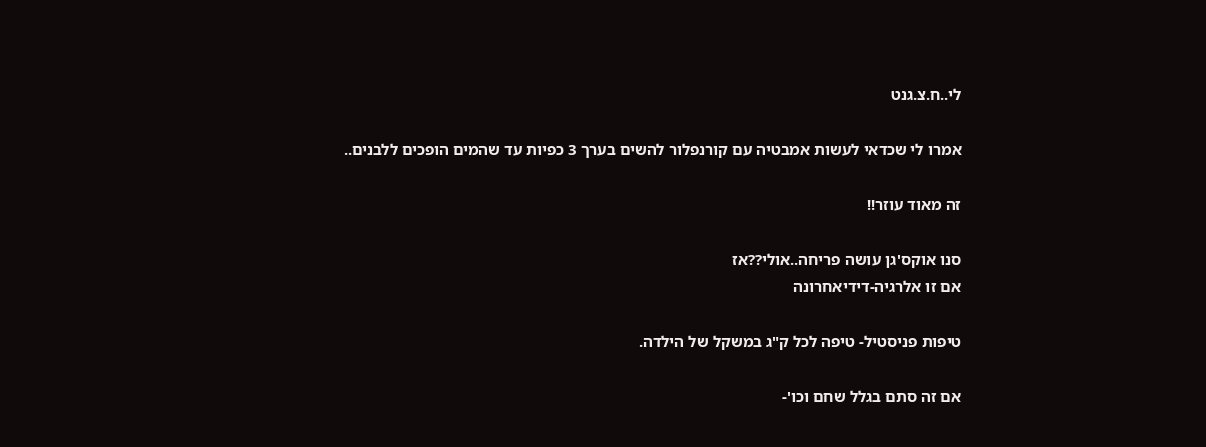לי..ח.צ.גנט

אמרו לי שכדאי לעשות אמבטיה עם קורנפלור להשים בערך 3 כפיות עד שהמים הופכים ללבנים..

זה מאוד עוזר!!

סנו אוקס'גן עושה פריחה..אולי??אז
אם זו אלרגיה-דידיאחרונה

טיפות פניסטיל- טיפה לכל ק"ג במשקל של הילדה.

אם זה סתם בגלל שחם וכו'-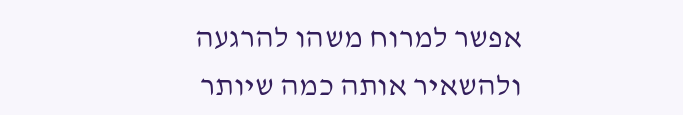אפשר למרוח משהו להרגעה ולהשאיר אותה כמה שיותר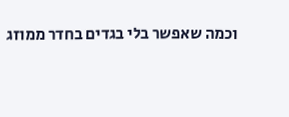וכמה שאפשר בלי בגדים בחדר ממוזג